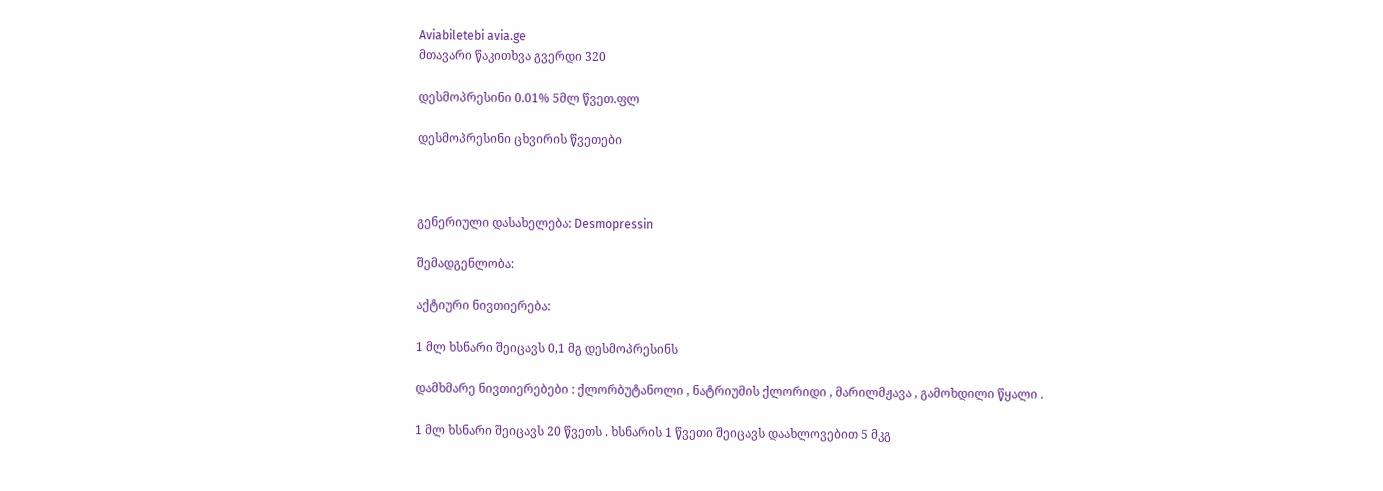Aviabiletebi avia.ge
მთავარი წაკითხვა გვერდი 320

დესმოპრესინი 0.01% 5მლ წვეთ.ფლ

დესმოპრესინი ცხვირის წვეთები



გენერიული დასახელება: Desmopressin

შემადგენლობა:

აქტიური ნივთიერება:

1 მლ ხსნარი შეიცავს 0,1 მგ დესმოპრესინს

დამხმარე ნივთიერებები : ქლორბუტანოლი , ნატრიუმის ქლორიდი , მარილმჟავა , გამოხდილი წყალი .

1 მლ ხსნარი შეიცავს 20 წვეთს . ხსნარის 1 წვეთი შეიცავს დაახლოვებით 5 მკგ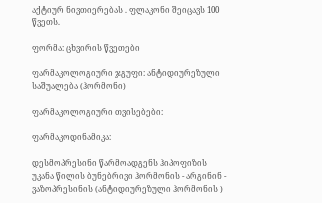აქტიურ ნივთიერებას . ფლაკონი შეიცავს 100 წვეთს.

ფორმა: ცხვირის წვეთები

ფარმაკოლოგიური ჯგუფი: ანტიდიურეზული საშუალება (ჰორმონი)

ფარმაკოლოგიური თვისებები:

ფარმაკოდინამიკა:

დესმოპრესინი წარმოადგენს ჰიპოფიზის უკანა წილის ბუნებრივი ჰორმონის - არგინინ - ვაზოპრესინის (ანტიდიურეზული ჰორმონის )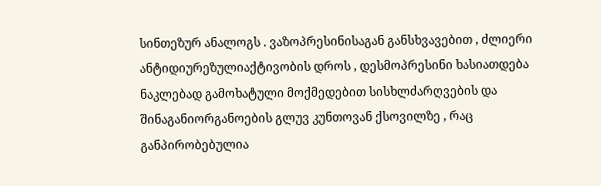სინთეზურ ანალოგს . ვაზოპრესინისაგან განსხვავებით , ძლიერი ანტიდიურეზულიაქტივობის დროს , დესმოპრესინი ხასიათდება ნაკლებად გამოხატული მოქმედებით სისხლძარღვების და შინაგანიორგანოების გლუვ კუნთოვან ქსოვილზე , რაც განპირობებულია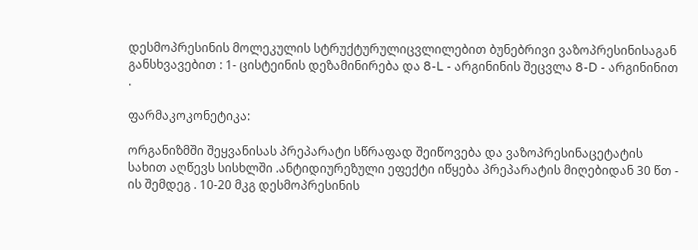დესმოპრესინის მოლეკულის სტრუქტურულიცვლილებით ბუნებრივი ვაზოპრესინისაგან განსხვავებით : 1- ცისტეინის დეზამინირება და 8-L - არგინინის შეცვლა 8-D - არგინინით .

ფარმაკოკონეტიკა:

ორგანიზმში შეყვანისას პრეპარატი სწრაფად შეიწოვება და ვაზოპრესინაცეტატის სახით აღწევს სისხლში .ანტიდიურეზული ეფექტი იწყება პრეპარატის მიღებიდან 30 წთ - ის შემდეგ . 10-20 მკგ დესმოპრესინის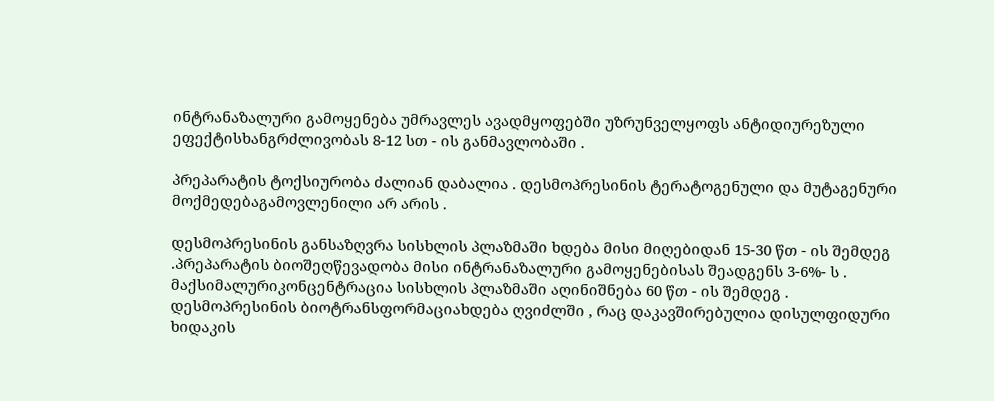ინტრანაზალური გამოყენება უმრავლეს ავადმყოფებში უზრუნველყოფს ანტიდიურეზული ეფექტისხანგრძლივობას 8-12 სთ - ის განმავლობაში .

პრეპარატის ტოქსიურობა ძალიან დაბალია . დესმოპრესინის ტერატოგენული და მუტაგენური მოქმედებაგამოვლენილი არ არის .

დესმოპრესინის განსაზღვრა სისხლის პლაზმაში ხდება მისი მიღებიდან 15-30 წთ - ის შემდეგ .პრეპარატის ბიოშეღწევადობა მისი ინტრანაზალური გამოყენებისას შეადგენს 3-6%- ს . მაქსიმალურიკონცენტრაცია სისხლის პლაზმაში აღინიშნება 60 წთ - ის შემდეგ . დესმოპრესინის ბიოტრანსფორმაციახდება ღვიძლში , რაც დაკავშირებულია დისულფიდური ხიდაკის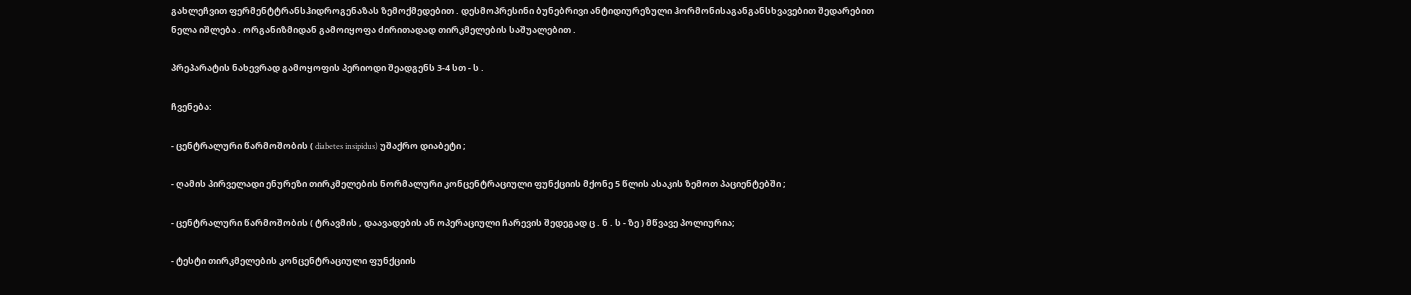გახლეჩვით ფერმენტტრანსჰიდროგენაზას ზემოქმედებით . დესმოპრესინი ბუნებრივი ანტიდიურეზული ჰორმონისაგანგანსხვავებით შედარებით ნელა იშლება . ორგანიზმიდან გამოიყოფა ძირითადად თირკმელების საშუალებით .

პრეპარატის ნახევრად გამოყოფის პერიოდი შეადგენს 3-4 სთ - ს .

ჩვენება:

- ცენტრალური წარმოშობის ( diabetes insipidus) უშაქრო დიაბეტი ;

- ღამის პირველადი ენურეზი თირკმელების ნორმალური კონცენტრაციული ფუნქციის მქონე 5 წლის ასაკის ზემოთ პაციენტებში ;

- ცენტრალური წარმოშობის ( ტრავმის , დაავადების ან ოპერაციული ჩარევის შედეგად ც . ნ . ს - ზე ) მწვავე პოლიურია;

- ტესტი თირკმელების კონცენტრაციული ფუნქციის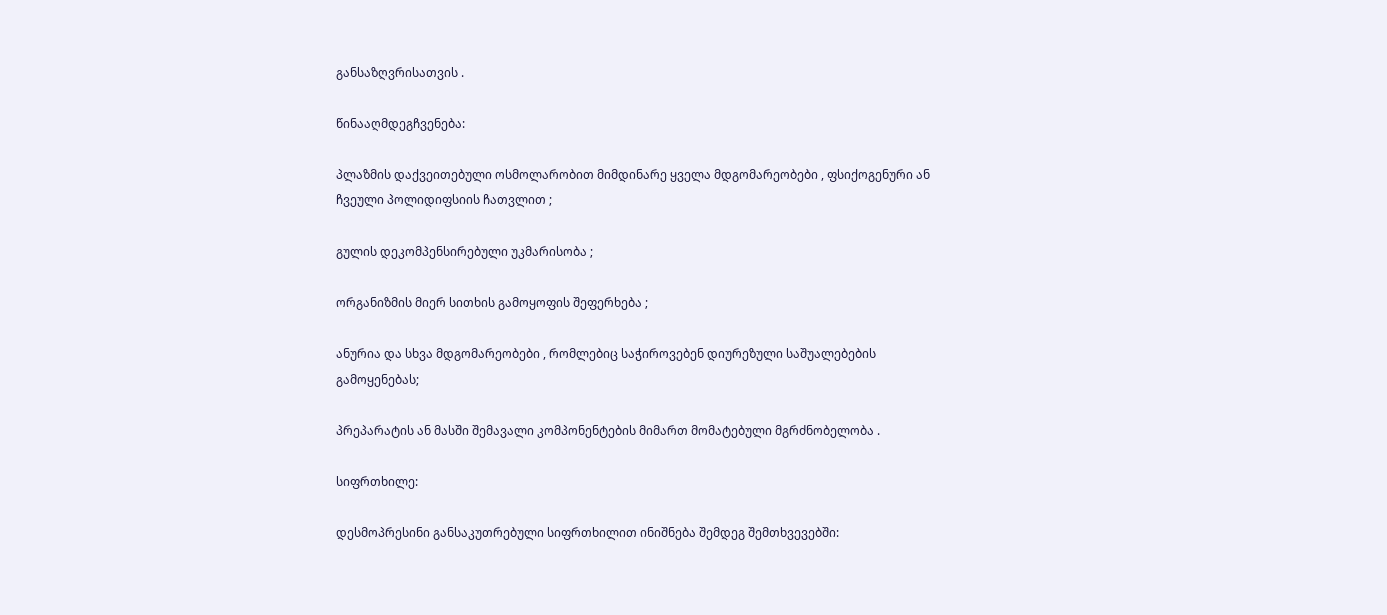განსაზღვრისათვის .

წინააღმდეგჩვენება:

პლაზმის დაქვეითებული ოსმოლარობით მიმდინარე ყველა მდგომარეობები , ფსიქოგენური ან ჩვეული პოლიდიფსიის ჩათვლით ;

გულის დეკომპენსირებული უკმარისობა ;

ორგანიზმის მიერ სითხის გამოყოფის შეფერხება ;

ანურია და სხვა მდგომარეობები , რომლებიც საჭიროვებენ დიურეზული საშუალებების გამოყენებას;

პრეპარატის ან მასში შემავალი კომპონენტების მიმართ მომატებული მგრძნობელობა .

სიფრთხილე:

დესმოპრესინი განსაკუთრებული სიფრთხილით ინიშნება შემდეგ შემთხვევებში: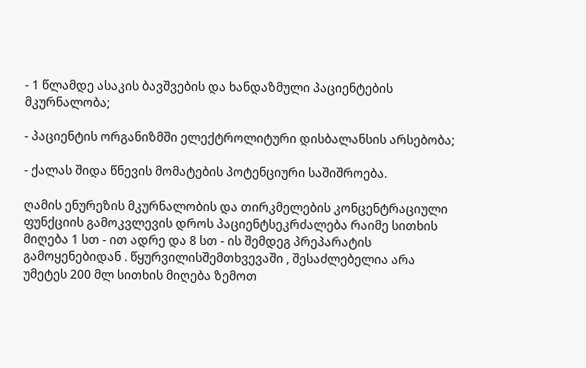- 1 წლამდე ასაკის ბავშვების და ხანდაზმული პაციენტების მკურნალობა;

- პაციენტის ორგანიზმში ელექტროლიტური დისბალანსის არსებობა;

- ქალას შიდა წნევის მომატების პოტენციური საშიშროება.

ღამის ენურეზის მკურნალობის და თირკმელების კონცენტრაციული ფუნქციის გამოკვლევის დროს პაციენტსეკრძალება რაიმე სითხის მიღება 1 სთ - ით ადრე და 8 სთ - ის შემდეგ პრეპარატის გამოყენებიდან . წყურვილისშემთხვევაში , შესაძლებელია არა უმეტეს 200 მლ სითხის მიღება ზემოთ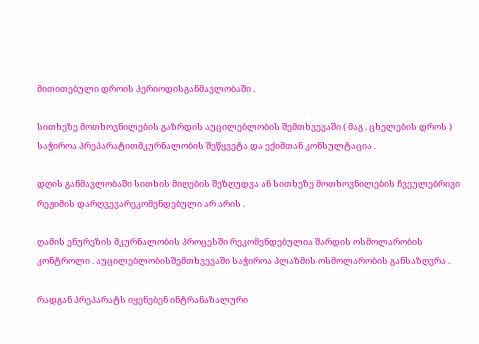მითითებული დროის პერიოდისგანმავლობაში .

სითხეზე მოთხოვნილების გაზრდის აუცილებლობის შემთხვევაში ( მაგ . ცხელების დროს ) საჭიროა პრეპარატითმკურნალობის შეწყვეტა და ექიმთან კონსულტაცია .

დღის განმავლობაში სითხის მიღების შეზღუდვა ან სითხეზე მოთხოვნილების ჩვეულებრივი რეჟიმის დარღვევარეკომენდებული არ არის .

ღამის ენურეზის მკურნალობის პროცესში რეკომენდებულია შარდის ოსმოლარობის კონტროლი . აუცილებლობისშემთხვევაში საჭიროა პლაზმის ოსმოლარობის განსაზღვრა .

რადგან პრეპარატს იყენებენ ინტრანაზალური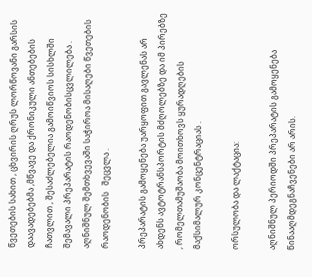წვეთების სახით , ცხვირის ღრუს ლორწოვანი გარსის დაავადებებმა ,მწვავე და ქრონიკული ანთებების ჩათვლით , შესაძლებელია გამოიწვიოს სისხლში შემავალი პრეპარატის რაოდენობისცვლილება . აღნიშნულ შემთხვევაში საჭიროა მისაღები წვეთების რაოდენობის   შეცვლა .

პრეპარატის გამოყენება უარყოფით გავლენას არ ახდენს ავტოტრანსპორტის მძღოლებზე და იმ პირებზე , რომელთამუშაობა მოითხოვს ყურადღების მაქსიმალურ კონცენტრაციას .

ორსულობა და ლაქტაცია:

აღნიშნულ პერიოდში პრეპარატის გამოყენება წინააღმდეგნაჩვენები არ არის.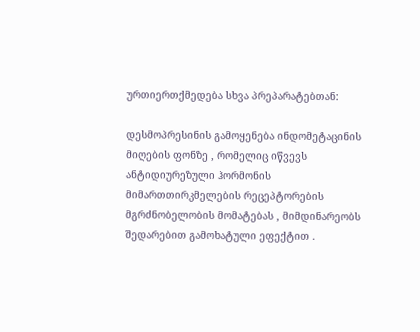ურთიერთქმედება სხვა პრეპარატებთან:

დესმოპრესინის გამოყენება ინდომეტაცინის მიღების ფონზე , რომელიც იწვევს ანტიდიურეზული ჰორმონის მიმართთირკმელების რეცეპტორების მგრძნობელობის მომატებას , მიმდინარეობს შედარებით გამოხატული ეფექტით .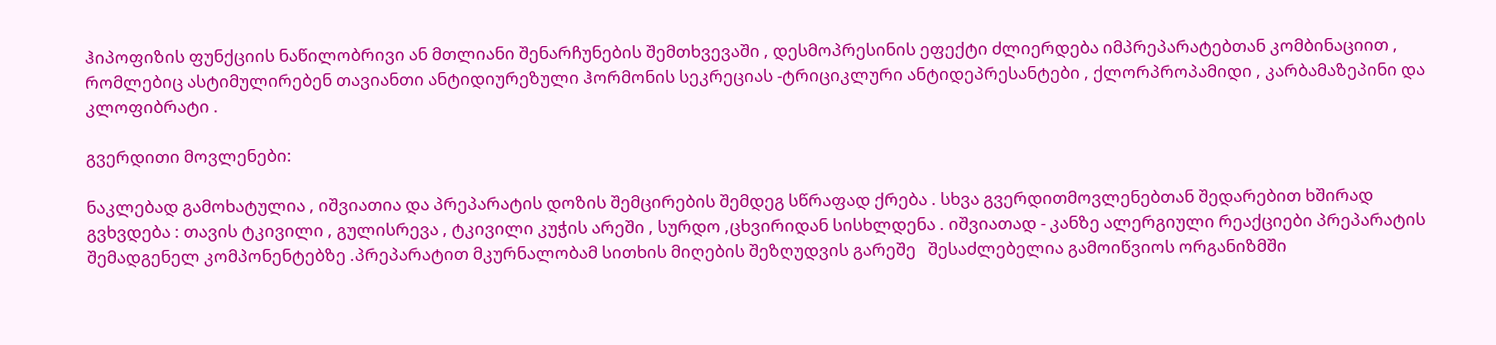ჰიპოფიზის ფუნქციის ნაწილობრივი ან მთლიანი შენარჩუნების შემთხვევაში , დესმოპრესინის ეფექტი ძლიერდება იმპრეპარატებთან კომბინაციით , რომლებიც ასტიმულირებენ თავიანთი ანტიდიურეზული ჰორმონის სეკრეციას -ტრიციკლური ანტიდეპრესანტები , ქლორპროპამიდი , კარბამაზეპინი და კლოფიბრატი .

გვერდითი მოვლენები:

ნაკლებად გამოხატულია , იშვიათია და პრეპარატის დოზის შემცირების შემდეგ სწრაფად ქრება . სხვა გვერდითმოვლენებთან შედარებით ხშირად გვხვდება : თავის ტკივილი , გულისრევა , ტკივილი კუჭის არეში , სურდო ,ცხვირიდან სისხლდენა . იშვიათად - კანზე ალერგიული რეაქციები პრეპარატის შემადგენელ კომპონენტებზე .პრეპარატით მკურნალობამ სითხის მიღების შეზღუდვის გარეშე   შესაძლებელია გამოიწვიოს ორგანიზმში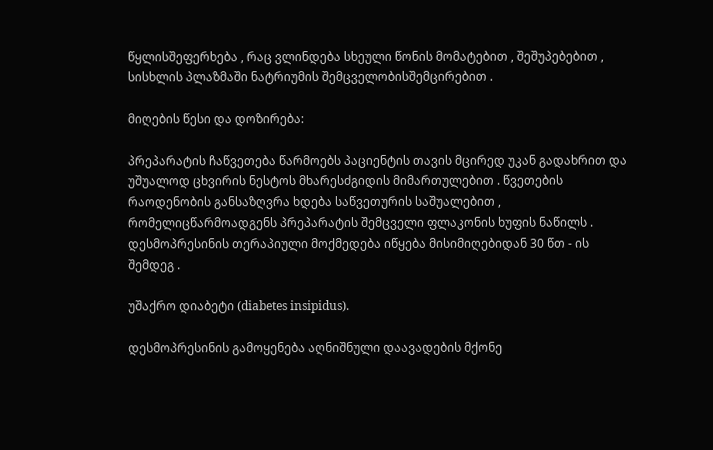წყლისშეფერხება , რაც ვლინდება სხეული წონის მომატებით , შეშუპებებით , სისხლის პლაზმაში ნატრიუმის შემცველობისშემცირებით .

მიღების წესი და დოზირება:

პრეპარატის ჩაწვეთება წარმოებს პაციენტის თავის მცირედ უკან გადახრით და უშუალოდ ცხვირის ნესტოს მხარესძგიდის მიმართულებით . წვეთების რაოდენობის განსაზღვრა ხდება საწვეთურის საშუალებით , რომელიცწარმოადგენს პრეპარატის შემცველი ფლაკონის ხუფის ნაწილს . დესმოპრესინის თერაპიული მოქმედება იწყება მისიმიღებიდან 30 წთ - ის შემდეგ .

უშაქრო დიაბეტი (diabetes insipidus).

დესმოპრესინის გამოყენება აღნიშნული დაავადების მქონე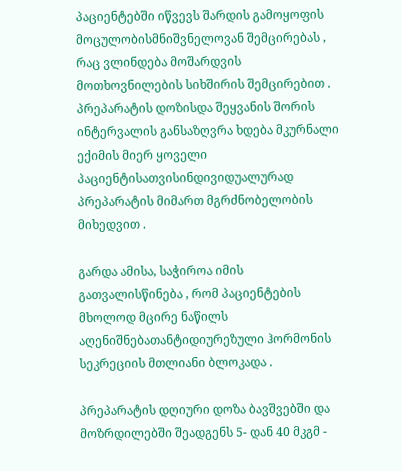პაციენტებში იწვევს შარდის გამოყოფის მოცულობისმნიშვნელოვან შემცირებას , რაც ვლინდება მოშარდვის მოთხოვნილების სიხშირის შემცირებით . პრეპარატის დოზისდა შეყვანის შორის ინტერვალის განსაზღვრა ხდება მკურნალი ექიმის მიერ ყოველი პაციენტისათვისინდივიდუალურად პრეპარატის მიმართ მგრძნობელობის მიხედვით .

გარდა ამისა, საჭიროა იმის გათვალისწინება , რომ პაციენტების მხოლოდ მცირე ნაწილს აღენიშნებათანტიდიურეზული ჰორმონის სეკრეციის მთლიანი ბლოკადა .

პრეპარატის დღიური დოზა ბავშვებში და მოზრდილებში შეადგენს 5- დან 40 მკგმ -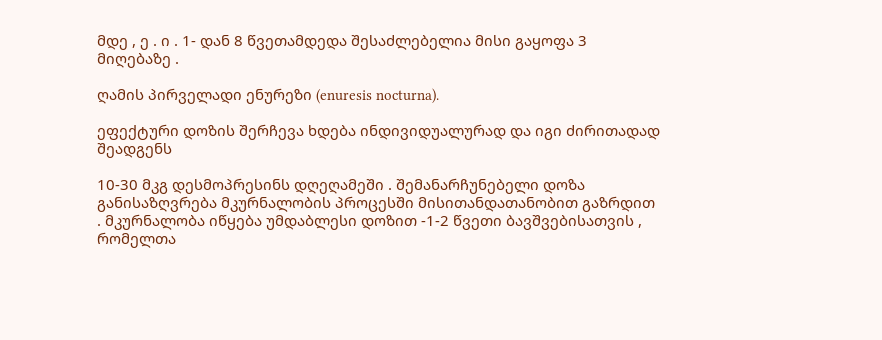მდე , ე . ი . 1- დან 8 წვეთამდედა შესაძლებელია მისი გაყოფა 3 მიღებაზე .

ღამის პირველადი ენურეზი (enuresis nocturna).

ეფექტური დოზის შერჩევა ხდება ინდივიდუალურად და იგი ძირითადად შეადგენს

10-30 მკგ დესმოპრესინს დღეღამეში . შემანარჩუნებელი დოზა განისაზღვრება მკურნალობის პროცესში მისითანდათანობით გაზრდით . მკურნალობა იწყება უმდაბლესი დოზით -1-2 წვეთი ბავშვებისათვის , რომელთა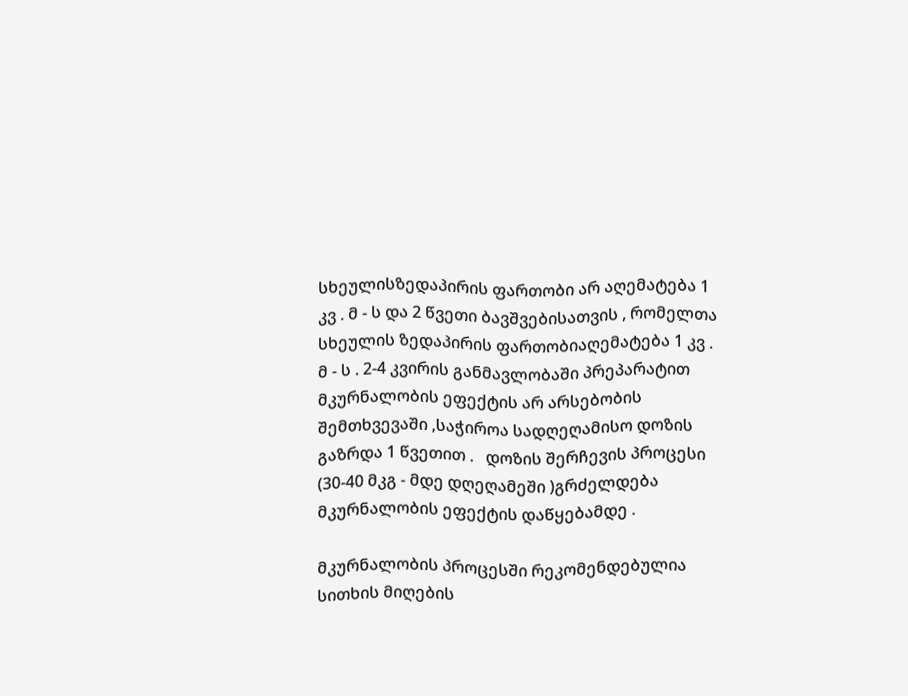სხეულისზედაპირის ფართობი არ აღემატება 1 კვ . მ - ს და 2 წვეთი ბავშვებისათვის , რომელთა სხეულის ზედაპირის ფართობიაღემატება 1 კვ . მ - ს . 2-4 კვირის განმავლობაში პრეპარატით მკურნალობის ეფექტის არ არსებობის შემთხვევაში ,საჭიროა სადღეღამისო დოზის გაზრდა 1 წვეთით .   დოზის შერჩევის პროცესი (30-40 მკგ - მდე დღეღამეში )გრძელდება მკურნალობის ეფექტის დაწყებამდე .

მკურნალობის პროცესში რეკომენდებულია სითხის მიღების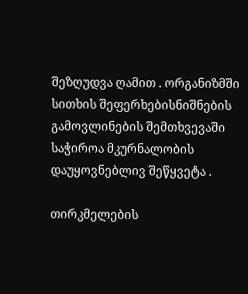შეზღუდვა ღამით . ორგანიზმში სითხის შეფერხებისნიშნების გამოვლინების შემთხვევაში საჭიროა მკურნალობის დაუყოვნებლივ შეწყვეტა .

თირკმელების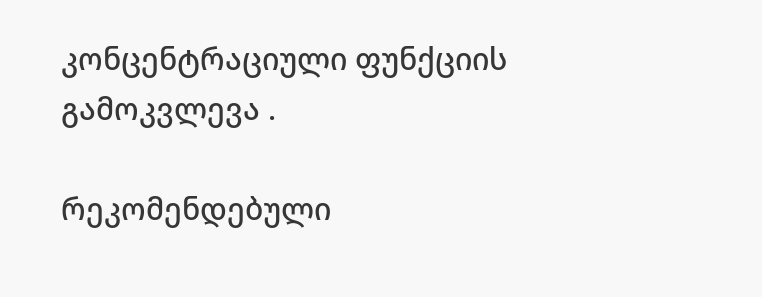კონცენტრაციული ფუნქციის გამოკვლევა .

რეკომენდებული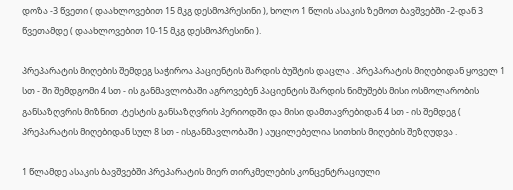დოზა -3 წვეთი ( დაახლოვებით 15 მკგ დესმოპრესინი ), ხოლო 1 წლის ასაკის ზემოთ ბავშვებში -2-დან 3 წვეთამდე ( დაახლოვებით 10-15 მკგ დესმოპრესინი ).

პრეპარატის მიღების შემდეგ საჭიროა პაციენტის შარდის ბუშტის დაცლა . პრეპარატის მიღებიდან ყოველ 1 სთ - ში შემდგომი 4 სთ - ის განმავლობაში აგროვებენ პაციენტის შარდის ნიმუშებს მისი ოსმოლარობის განსაზღვრის მიზნით .ტესტის განსაზღვრის პერიოდში და მისი დამთავრებიდან 4 სთ - ის შემდეგ ( პრეპარატის მიღებიდან სულ 8 სთ - ისგანმავლობაში ) აუცილებელია სითხის მიღების შეზღუდვა .

1 წლამდე ასაკის ბავშვებში პრეპარატის მიერ თირკმელების კონცენტრაციული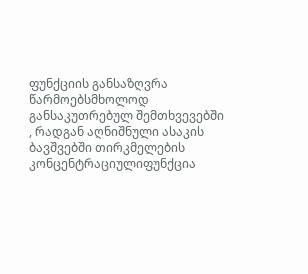ფუნქციის განსაზღვრა წარმოებსმხოლოდ განსაკუთრებულ შემთხვევებში , რადგან აღნიშნული ასაკის ბავშვებში თირკმელების კონცენტრაციულიფუნქცია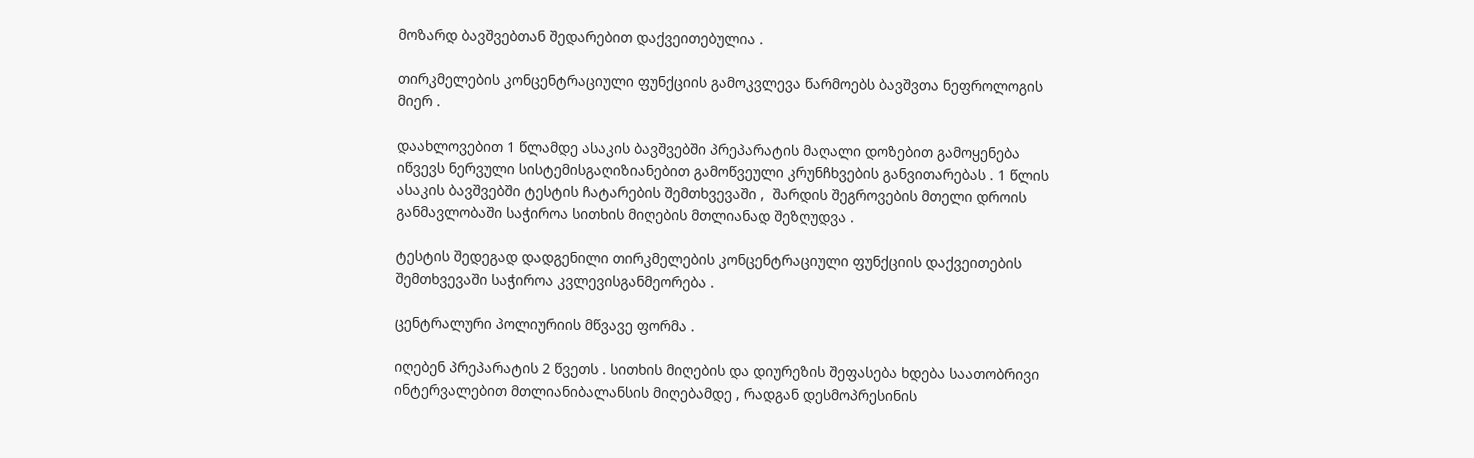მოზარდ ბავშვებთან შედარებით დაქვეითებულია .

თირკმელების კონცენტრაციული ფუნქციის გამოკვლევა წარმოებს ბავშვთა ნეფროლოგის მიერ .

დაახლოვებით 1 წლამდე ასაკის ბავშვებში პრეპარატის მაღალი დოზებით გამოყენება იწვევს ნერვული სისტემისგაღიზიანებით გამოწვეული კრუნჩხვების განვითარებას . 1 წლის ასაკის ბავშვებში ტესტის ჩატარების შემთხვევაში ,  შარდის შეგროვების მთელი დროის განმავლობაში საჭიროა სითხის მიღების მთლიანად შეზღუდვა .

ტესტის შედეგად დადგენილი თირკმელების კონცენტრაციული ფუნქციის დაქვეითების შემთხვევაში საჭიროა კვლევისგანმეორება .

ცენტრალური პოლიურიის მწვავე ფორმა .

იღებენ პრეპარატის 2 წვეთს . სითხის მიღების და დიურეზის შეფასება ხდება საათობრივი ინტერვალებით მთლიანიბალანსის მიღებამდე , რადგან დესმოპრესინის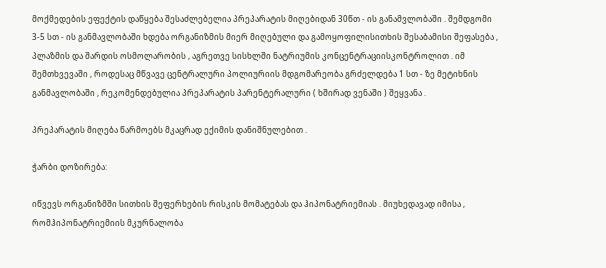მოქმედების ეფექტის დაწყება შესაძლებელია პრეპარატის მიღებიდან 30წთ - ის განამვლობაში . შემდგომი 3-5 სთ - ის განმავლობაში ხდება ორგანიზმის მიერ მიღებული და გამოყოფილისითხის შესაბამისი შეფასება , პლაზმის და შარდის ოსმოლარობის , აგრეთვე სისხლში ნატრიუმის კონცენტრაციისკონტროლით . იმ შემთხვევაში , როდესაც მწვავე ცენტრალური პოლიურიის მდგომარეობა გრძელდება 1 სთ - ზე მეტიხნის განმავლობაში , რეკომენდებულია პრეპარატის პარენტერალური ( ხშირად ვენაში ) შეყვანა .

პრეპარატის მიღება წარმოებს მკაცრად ექიმის დანიშნულებით .

ჭარბი დოზირება:

იწვევს ორგანიზმში სითხის შეფერხების რისკის მომატებას და ჰიპონატრიემიას . მიუხედავად იმისა , რომჰიპონატრიემიის მკურნალობა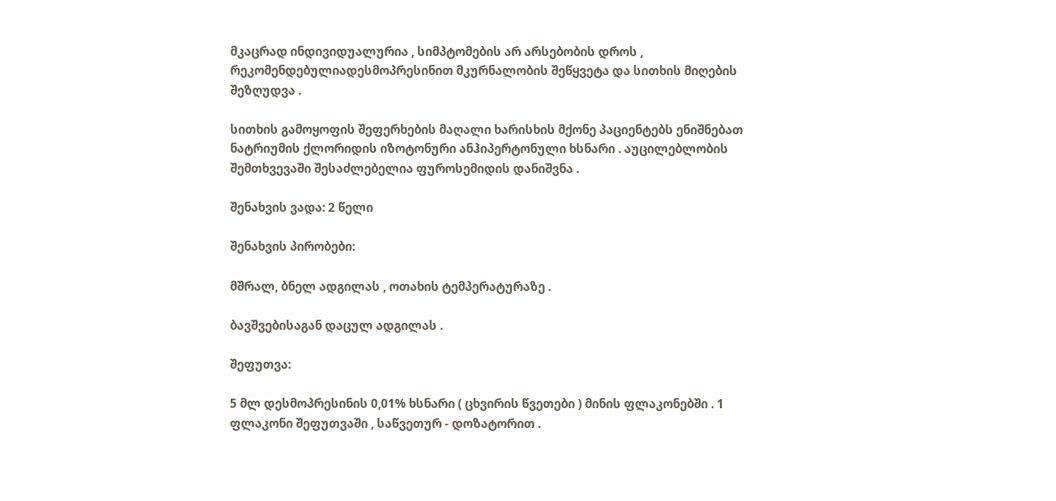მკაცრად ინდივიდუალურია , სიმპტომების არ არსებობის დროს , რეკომენდებულიადესმოპრესინით მკურნალობის შეწყვეტა და სითხის მიღების შეზღუდვა .

სითხის გამოყოფის შეფერხების მაღალი ხარისხის მქონე პაციენტებს ენიშნებათ ნატრიუმის ქლორიდის იზოტონური ანჰიპერტონული ხსნარი . აუცილებლობის შემთხვევაში შესაძლებელია ფუროსემიდის დანიშვნა .

შენახვის ვადა: 2 წელი

შენახვის პირობები:

მშრალ, ბნელ ადგილას , ოთახის ტემპერატურაზე .

ბავშვებისაგან დაცულ ადგილას .

შეფუთვა:

5 მლ დესმოპრესინის 0,01% ხსნარი ( ცხვირის წვეთები ) მინის ფლაკონებში . 1 ფლაკონი შეფუთვაში , საწვეთურ - დოზატორით .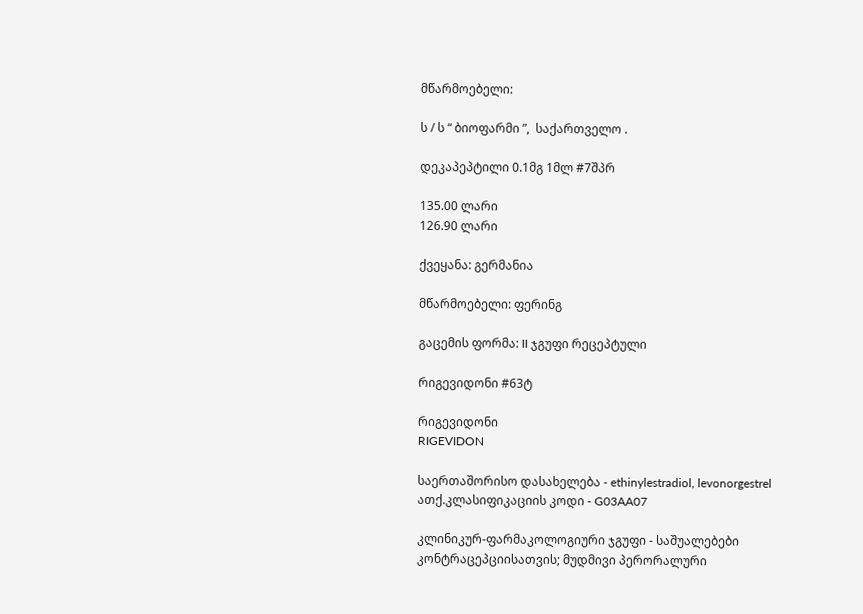მწარმოებელი:

ს / ს “ ბიოფარმი ”,  საქართველო .

დეკაპეპტილი 0.1მგ 1მლ #7შპრ

135.00 ლარი
126.90 ლარი

ქვეყანა: გერმანია

მწარმოებელი: ფერინგ

გაცემის ფორმა: II ჯგუფი რეცეპტული

რიგევიდონი #63ტ

რიგევიდონი
RIGEVIDON

საერთაშორისო დასახელება - ethinylestradiol, levonorgestrel
ათქ.კლასიფიკაციის კოდი - G03AA07

კლინიკურ-ფარმაკოლოგიური ჯგუფი - საშუალებები კონტრაცეპციისათვის; მუდმივი პერორალური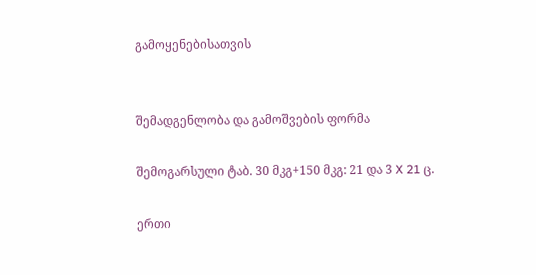გამოყენებისათვის


შემადგენლობა და გამოშვების ფორმა

შემოგარსული ტაბ. 30 მკგ+150 მკგ: 21 და 3 X 21 ც.

ერთი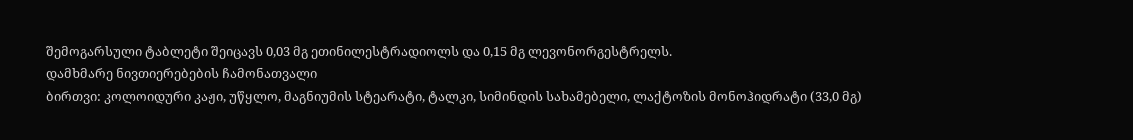შემოგარსული ტაბლეტი შეიცავს 0,03 მგ ეთინილესტრადიოლს და 0,15 მგ ლევონორგესტრელს.
დამხმარე ნივთიერებების ჩამონათვალი
ბირთვი: კოლოიდური კაჟი, უწყლო, მაგნიუმის სტეარატი, ტალკი, სიმინდის სახამებელი, ლაქტოზის მონოჰიდრატი (33,0 მგ)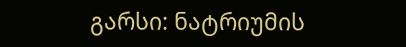გარსი: ნატრიუმის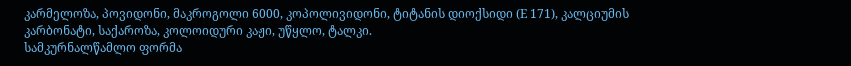კარმელოზა, პოვიდონი, მაკროგოლი 6000, კოპოლივიდონი, ტიტანის დიოქსიდი (E 171), კალციუმის კარბონატი, საქაროზა, კოლოიდური კაჟი, უწყლო, ტალკი.
სამკურნალწამლო ფორმა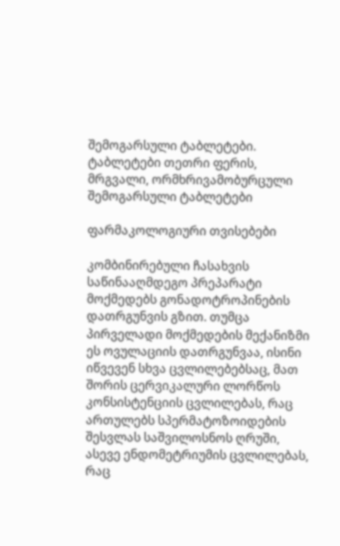შემოგარსული ტაბლეტები.
ტაბლეტები თეთრი ფერის, მრგვალი, ორმხრივამობურცული შემოგარსული ტაბლეტები

ფარმაკოლოგიური თვისებები

კომბინირებული ჩასახვის საწინააღმდეგო პრეპარატი მოქმედებს გონადოტროპინების დათრგუნვის გზით. თუმცა პირველადი მოქმედების მექანიზმი ეს ოვულაციის დათრგუნვაა, ისინი იწვევენ სხვა ცვლილებებსაც, მათ შორის ცერვიკალური ლორწოს კონსისტენციის ცვლილებას, რაც ართულებს სპერმატოზოიდების შესვლას საშვილოსნოს ღრუში, ასევე ენდომეტრიუმის ცვლილებას, რაც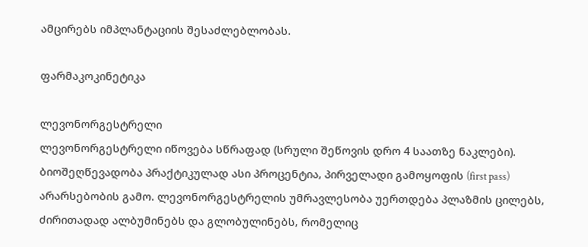ამცირებს იმპლანტაციის შესაძლებლობას.

ფარმაკოკინეტიკა

ლევონორგესტრელი
ლევონორგესტრელი იწოვება სწრაფად (სრული შეწოვის დრო 4 საათზე ნაკლები). ბიოშეღწევადობა პრაქტიკულად ასი პროცენტია, პირველადი გამოყოფის (first pass) არარსებობის გამო. ლევონორგესტრელის უმრავლესობა უერთდება პლაზმის ცილებს, ძირითადად ალბუმინებს და გლობულინებს, რომელიც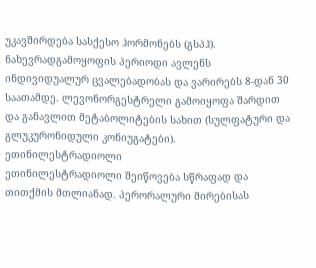უკავშირდება სასქესო ჰორმონებს (გსპჰ).
ნახევრადგამოყოფის პერიოდი ავლენს ინდივიდუალურ ცვალებადობას და ვარირებს 8-დან 30 საათამდე. ლევონორგესტრელი გამოიყოფა შარდით და განავლით მეტაბოლიტების სახით (სულფატური და გლუკურონიდული კონიუგატები).
ეთინილესტრადიოლი
ეთინილესტრადიოლი შეიწოვება სწრაფად და თითქმის მთლიანად. პერორალური მირებისას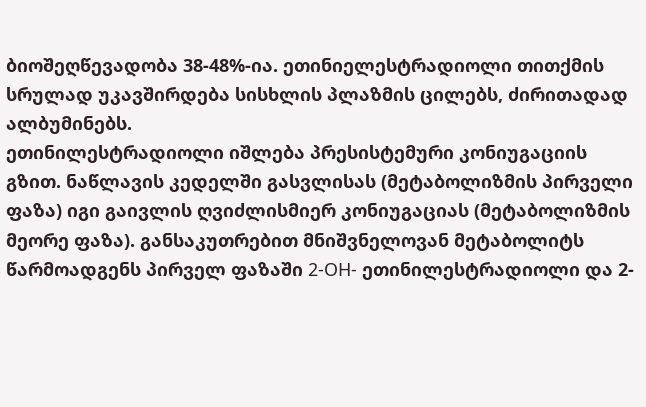ბიოშეღწევადობა 38-48%-ია. ეთინიელესტრადიოლი თითქმის სრულად უკავშირდება სისხლის პლაზმის ცილებს, ძირითადად ალბუმინებს.
ეთინილესტრადიოლი იშლება პრესისტემური კონიუგაციის გზით. ნაწლავის კედელში გასვლისას (მეტაბოლიზმის პირველი ფაზა) იგი გაივლის ღვიძლისმიერ კონიუგაციას (მეტაბოლიზმის მეორე ფაზა). განსაკუთრებით მნიშვნელოვან მეტაბოლიტს წარმოადგენს პირველ ფაზაში 2-OH- ეთინილესტრადიოლი და 2-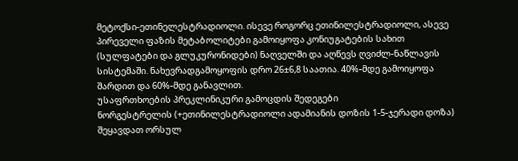მეტოქსი-ეთინელესტრადიოლი. ისევე როგორც ეთინილესტრადიოლი, ასევე პირეველი ფაზის მეტაბოლიტები გამოიყოფა კონიუგატების სახით (სულფატები და გლუკურონიდები) ნაღველში და აღწევს ღვიძლ-ნაწლავის სისტემაში. ნახევრადგამოყოფის დრო 26±6,8 საათია. 40%-მდე გამოიყოფა შარდით და 60%-მდე განავლით.
უსაფრთხოების პრეკლინიკური გამოცდის შედეგები
ნორგესტრელის (+ეთინილესტრადიოლი ადამიანის დოზის 1-5-ჯერადი დოზა) შეყავდათ ორსულ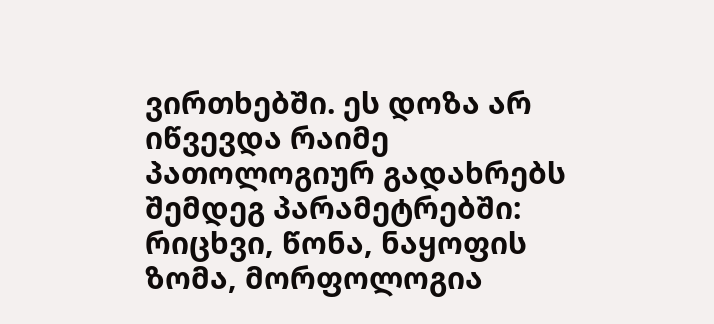ვირთხებში. ეს დოზა არ იწვევდა რაიმე პათოლოგიურ გადახრებს შემდეგ პარამეტრებში: რიცხვი, წონა, ნაყოფის ზომა, მორფოლოგია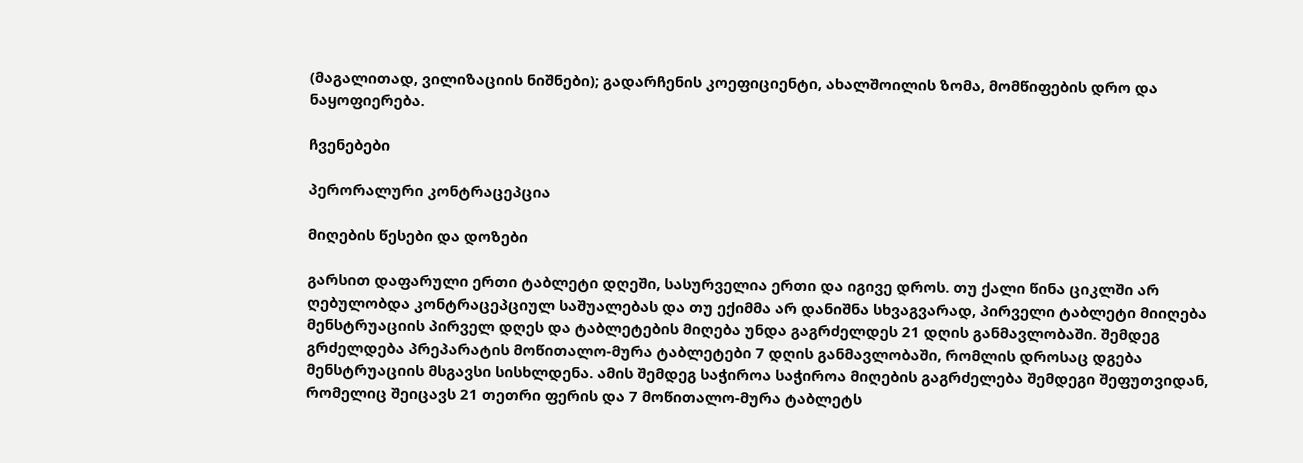(მაგალითად, ვილიზაციის ნიშნები); გადარჩენის კოეფიციენტი, ახალშოილის ზომა, მომწიფების დრო და ნაყოფიერება.

ჩვენებები

პერორალური კონტრაცეპცია

მიღების წესები და დოზები

გარსით დაფარული ერთი ტაბლეტი დღეში, სასურველია ერთი და იგივე დროს. თუ ქალი წინა ციკლში არ ღებულობდა კონტრაცეპციულ საშუალებას და თუ ექიმმა არ დანიშნა სხვაგვარად, პირველი ტაბლეტი მიიღება მენსტრუაციის პირველ დღეს და ტაბლეტების მიღება უნდა გაგრძელდეს 21 დღის განმავლობაში. შემდეგ გრძელდება პრეპარატის მოწითალო-მურა ტაბლეტები 7 დღის განმავლობაში, რომლის დროსაც დგება მენსტრუაციის მსგავსი სისხლდენა. ამის შემდეგ საჭიროა საჭიროა მიღების გაგრძელება შემდეგი შეფუთვიდან, რომელიც შეიცავს 21 თეთრი ფერის და 7 მოწითალო-მურა ტაბლეტს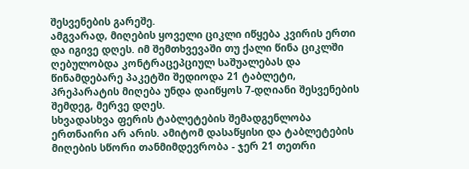შესვენების გარეშე.
ამგვარად, მიღების ყოველი ციკლი იწყება კვირის ერთი და იგივე დღეს. იმ შემთხვევაში თუ ქალი წინა ციკლში ღებულობდა კონტრაცეპციულ საშუალებას და წინამდებარე პაკეტში შედიოდა 21 ტაბლეტი, პრეპარატის მიღება უნდა დაიწყოს 7-დღიანი შესვენების შემდეგ, მერვე დღეს.
სხვადასხვა ფერის ტაბლეტების შემადგენლობა ერთნაირი არ არის. ამიტომ დასაწყისი და ტაბლეტების მიღების სწორი თანმიმდევრობა - ჯერ 21 თეთრი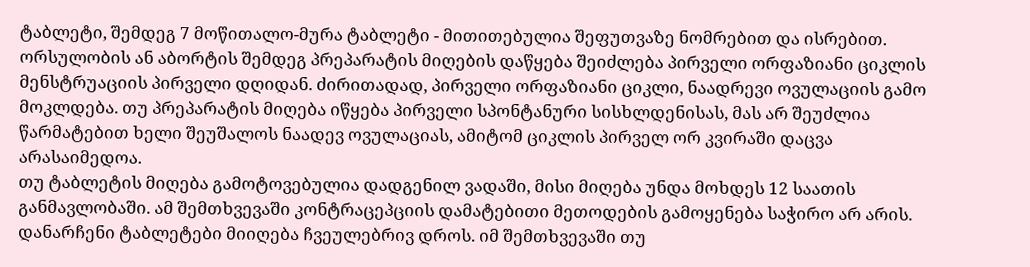ტაბლეტი, შემდეგ 7 მოწითალო-მურა ტაბლეტი - მითითებულია შეფუთვაზე ნომრებით და ისრებით.
ორსულობის ან აბორტის შემდეგ პრეპარატის მიღების დაწყება შეიძლება პირველი ორფაზიანი ციკლის მენსტრუაციის პირველი დღიდან. ძირითადად, პირველი ორფაზიანი ციკლი, ნაადრევი ოვულაციის გამო მოკლდება. თუ პრეპარატის მიღება იწყება პირველი სპონტანური სისხლდენისას, მას არ შეუძლია წარმატებით ხელი შეუშალოს ნაადევ ოვულაციას, ამიტომ ციკლის პირველ ორ კვირაში დაცვა არასაიმედოა.
თუ ტაბლეტის მიღება გამოტოვებულია დადგენილ ვადაში, მისი მიღება უნდა მოხდეს 12 საათის განმავლობაში. ამ შემთხვევაში კონტრაცეპციის დამატებითი მეთოდების გამოყენება საჭირო არ არის. დანარჩენი ტაბლეტები მიიღება ჩვეულებრივ დროს. იმ შემთხვევაში თუ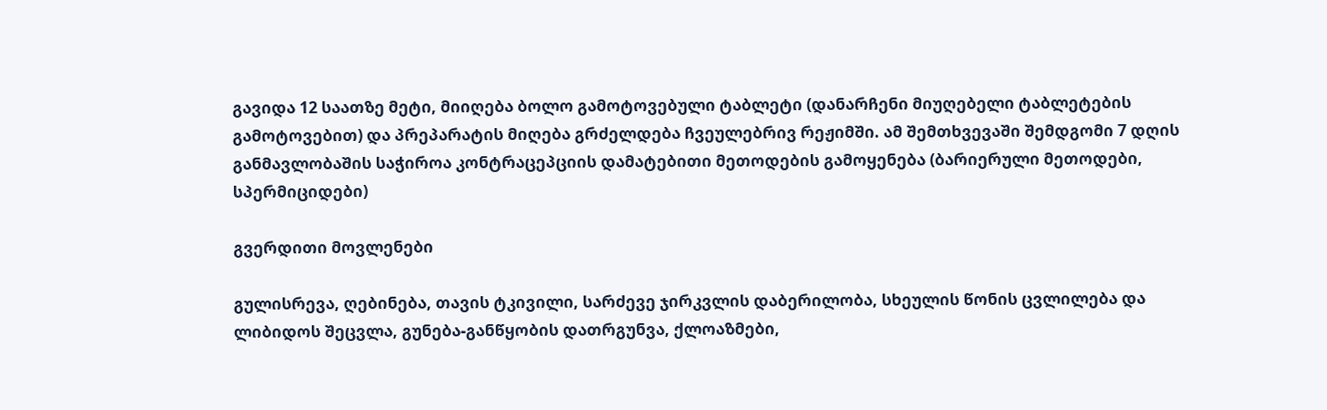გავიდა 12 საათზე მეტი, მიიღება ბოლო გამოტოვებული ტაბლეტი (დანარჩენი მიუღებელი ტაბლეტების გამოტოვებით) და პრეპარატის მიღება გრძელდება ჩვეულებრივ რეჟიმში. ამ შემთხვევაში შემდგომი 7 დღის განმავლობაშის საჭიროა კონტრაცეპციის დამატებითი მეთოდების გამოყენება (ბარიერული მეთოდები, სპერმიციდები)

გვერდითი მოვლენები

გულისრევა, ღებინება, თავის ტკივილი, სარძევე ჯირკვლის დაბერილობა, სხეულის წონის ცვლილება და ლიბიდოს შეცვლა, გუნება-განწყობის დათრგუნვა, ქლოაზმები,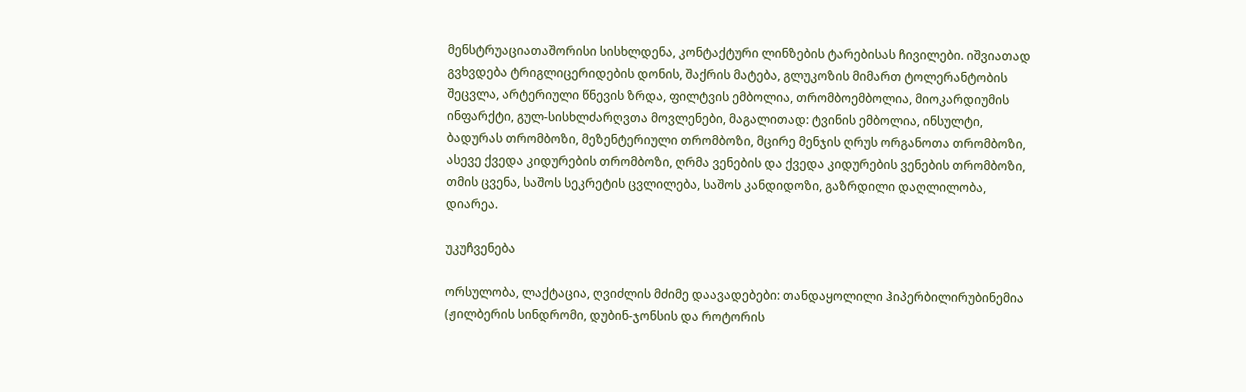მენსტრუაციათაშორისი სისხლდენა, კონტაქტური ლინზების ტარებისას ჩივილები. იშვიათად გვხვდება ტრიგლიცერიდების დონის, შაქრის მატება, გლუკოზის მიმართ ტოლერანტობის შეცვლა, არტერიული წნევის ზრდა, ფილტვის ემბოლია, თრომბოემბოლია, მიოკარდიუმის ინფარქტი, გულ-სისხლძარღვთა მოვლენები, მაგალითად: ტვინის ემბოლია, ინსულტი, ბადურას თრომბოზი, მეზენტერიული თრომბოზი, მცირე მენჯის ღრუს ორგანოთა თრომბოზი, ასევე ქვედა კიდურების თრომბოზი, ღრმა ვენების და ქვედა კიდურების ვენების თრომბოზი, თმის ცვენა, საშოს სეკრეტის ცვლილება, საშოს კანდიდოზი, გაზრდილი დაღლილობა, დიარეა.

უკუჩვენება

ორსულობა, ლაქტაცია, ღვიძლის მძიმე დაავადებები: თანდაყოლილი ჰიპერბილირუბინემია (ჟილბერის სინდრომი, დუბინ-ჯონსის და როტორის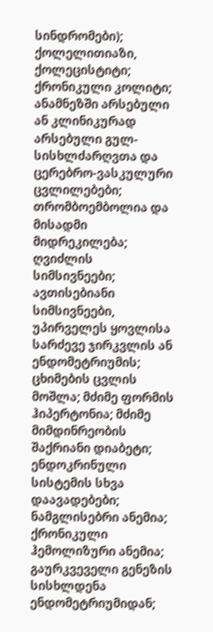სინდრომები); ქოლელითიაზი, ქოლეცისტიტი; ქრონიკული კოლიტი; ანამნეზში არსებული ან კლინიკურად არსებული გულ-სისხლძარღვთა და ცერებრო-ვასკულური ცვლილებები; თრომბოემბოლია და მისადმი მიდრეკილება; ღვიძლის სიმსივნეები; ავთისებიანი სიმსივნეები, უპირველეს ყოვლისა სარძევე ჯირკვლის ან ენდომეტრიუმის; ცხიმების ცვლის მოშლა; მძიმე ფორმის ჰიპერტონია; მძიმე მიმდინრეობის შაქრიანი დიაბეტი; ენდოკრინული სისტემის სხვა დაავადებები; ნამგლისებრი ანემია; ქრონიკული ჰემოლიზური ანემია; გაურკვეველი გენეზის სისხლდენა ენდომეტრიუმიდან;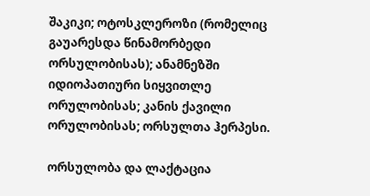შაკიკი; ოტოსკლეროზი (რომელიც გაუარესდა წინამორბედი ორსულობისას); ანამნეზში იდიოპათიური სიყვითლე ორულობისას; კანის ქავილი ორულობისას; ორსულთა ჰერპესი.

ორსულობა და ლაქტაცია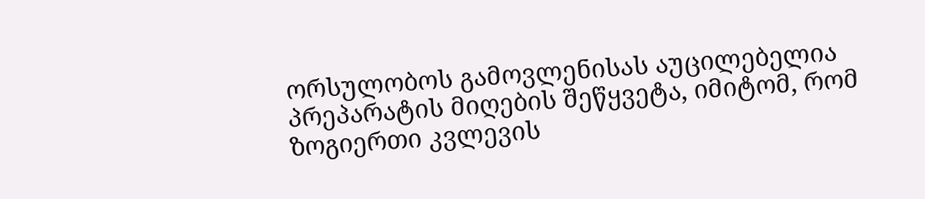ორსულობოს გამოვლენისას აუცილებელია პრეპარატის მიღების შეწყვეტა, იმიტომ, რომ ზოგიერთი კვლევის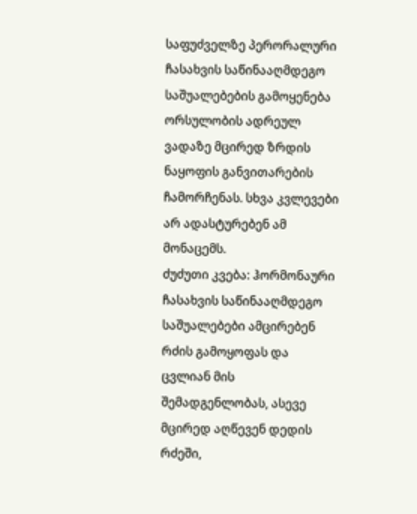საფუძველზე პერორალური ჩასახვის საწინააღმდეგო საშუალებების გამოყენება ორსულობის ადრეულ ვადაზე მცირედ ზრდის ნაყოფის განვითარების ჩამორჩენას. სხვა კვლევები არ ადასტურებენ ამ მონაცემს.
ძუძუთი კვება: ჰორმონაური ჩასახვის საწინააღმდეგო საშუალებები ამცირებენ რძის გამოყოფას და ცვლიან მის შემადგენლობას, ასევე მცირედ აღწევენ დედის რძეში,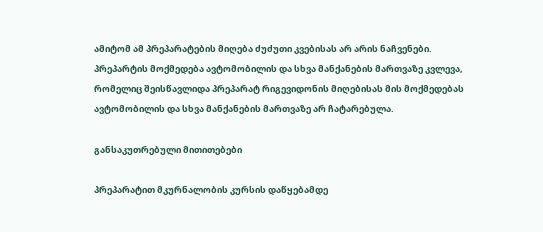ამიტომ ამ პრეპარატების მიღება ძუძუთი კვებისას არ არის ნაჩვენები.
პრეპარტის მოქმედება ავტომობილის და სხვა მანქანების მართვაზე კვლევა, რომელიც შეისწავლიდა პრეპარატ რიგევიდონის მიღებისას მის მოქმედებას ავტომობილის და სხვა მანქანების მართვაზე არ ჩატარებულა.

განსაკუთრებული მითითებები

პრეპარატით მკურნალობის კურსის დაწყებამდე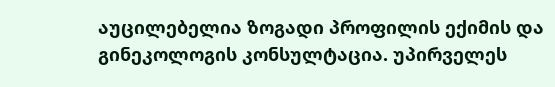აუცილებელია ზოგადი პროფილის ექიმის და გინეკოლოგის კონსულტაცია. უპირველეს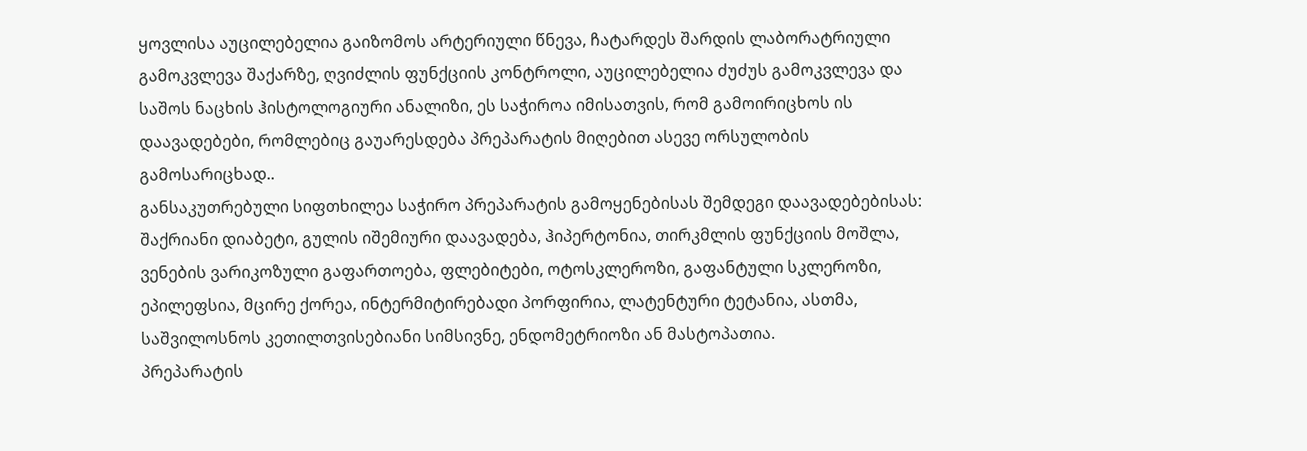ყოვლისა აუცილებელია გაიზომოს არტერიული წნევა, ჩატარდეს შარდის ლაბორატრიული გამოკვლევა შაქარზე, ღვიძლის ფუნქციის კონტროლი, აუცილებელია ძუძუს გამოკვლევა და საშოს ნაცხის ჰისტოლოგიური ანალიზი, ეს საჭიროა იმისათვის, რომ გამოირიცხოს ის დაავადებები, რომლებიც გაუარესდება პრეპარატის მიღებით ასევე ორსულობის გამოსარიცხად..
განსაკუთრებული სიფთხილეა საჭირო პრეპარატის გამოყენებისას შემდეგი დაავადებებისას: შაქრიანი დიაბეტი, გულის იშემიური დაავადება, ჰიპერტონია, თირკმლის ფუნქციის მოშლა, ვენების ვარიკოზული გაფართოება, ფლებიტები, ოტოსკლეროზი, გაფანტული სკლეროზი, ეპილეფსია, მცირე ქორეა, ინტერმიტირებადი პორფირია, ლატენტური ტეტანია, ასთმა, საშვილოსნოს კეთილთვისებიანი სიმსივნე, ენდომეტრიოზი ან მასტოპათია.
პრეპარატის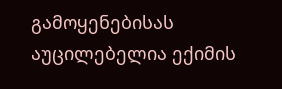გამოყენებისას აუცილებელია ექიმის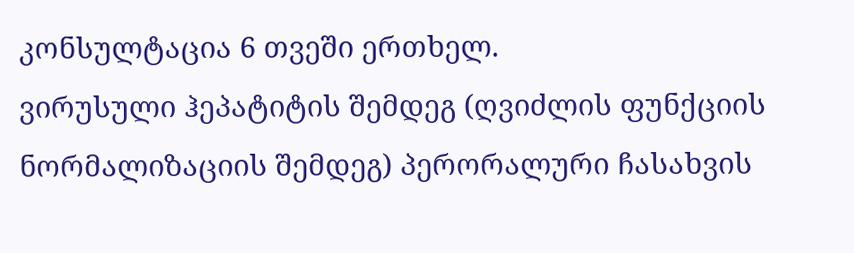კონსულტაცია 6 თვეში ერთხელ.
ვირუსული ჰეპატიტის შემდეგ (ღვიძლის ფუნქციის ნორმალიზაციის შემდეგ) პერორალური ჩასახვის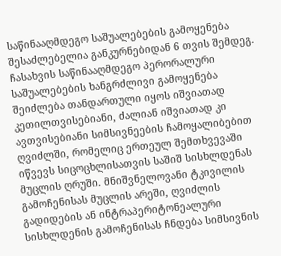საწინააღმდეგო საშუალებების გამოყენება შესაძლებელია განკურნებიდან 6 თვის შემდეგ. ჩასახვის საწინააღმდეგო პერორალური საშუალებების ხანგრძლივი გამოყენება შეიძლება თანდართული იყოს იშვიათად კეთილთვისებიანი, ძალიან იშვიათად კი ავთვისებიანი სიმსივნეების ჩამოყალიბებით ღვიძლში, რომელიც ერთეულ შემთხვევაში იწვევს სიცოცხლისათვის საშიშ სისხლდენას მუცლის ღრუში. მნიშვნელოვანი ტკივილის გამოჩენისას მუცლის არეში, ღვიძლის გადიდების ან ინტრაპერიტონეალური სისხლდენის გამოჩენისას ჩნდება სიმსივნის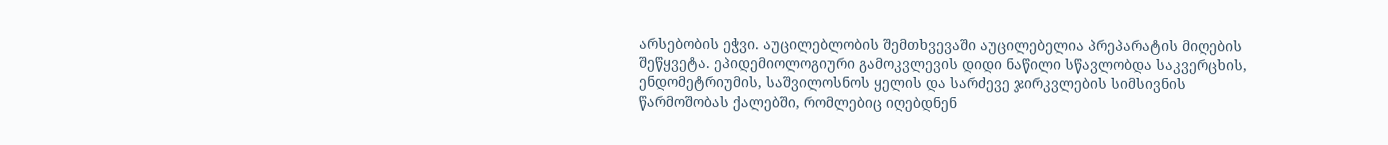არსებობის ეჭვი. აუცილებლობის შემთხვევაში აუცილებელია პრეპარატის მიღების შეწყვეტა. ეპიდემიოლოგიური გამოკვლევის დიდი ნაწილი სწავლობდა საკვერცხის, ენდომეტრიუმის, საშვილოსნოს ყელის და სარძევე ჯირკვლების სიმსივნის წარმოშობას ქალებში, რომლებიც იღებდნენ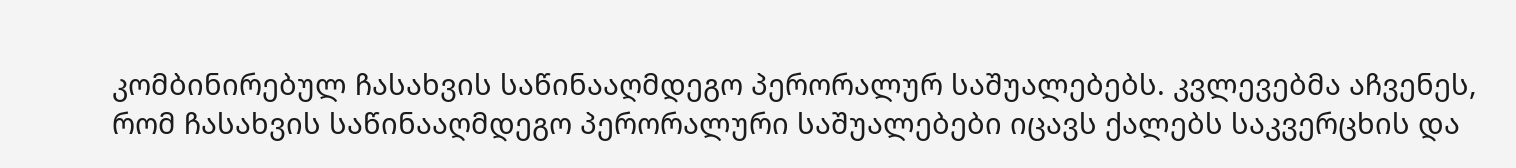კომბინირებულ ჩასახვის საწინააღმდეგო პერორალურ საშუალებებს. კვლევებმა აჩვენეს, რომ ჩასახვის საწინააღმდეგო პერორალური საშუალებები იცავს ქალებს საკვერცხის და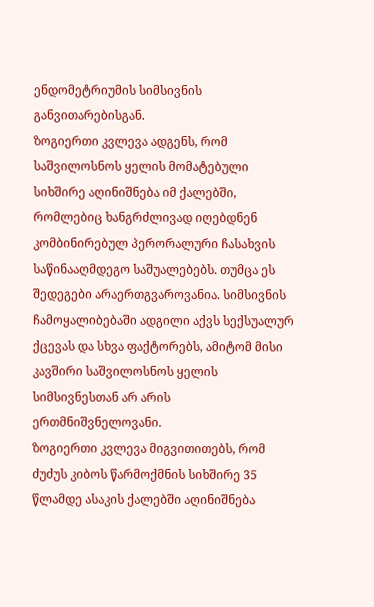ენდომეტრიუმის სიმსივნის განვითარებისგან.
ზოგიერთი კვლევა ადგენს, რომ საშვილოსნოს ყელის მომატებული სიხშირე აღინიშნება იმ ქალებში, რომლებიც ხანგრძლივად იღებდნენ კომბინირებულ პერორალური ჩასახვის საწინააღმდეგო საშუალებებს. თუმცა ეს შედეგები არაერთგვაროვანია. სიმსივნის ჩამოყალიბებაში ადგილი აქვს სექსუალურ ქცევას და სხვა ფაქტორებს, ამიტომ მისი კავშირი საშვილოსნოს ყელის სიმსივნესთან არ არის ერთმნიშვნელოვანი.
ზოგიერთი კვლევა მიგვითითებს, რომ ძუძუს კიბოს წარმოქმნის სიხშირე 35 წლამდე ასაკის ქალებში აღინიშნება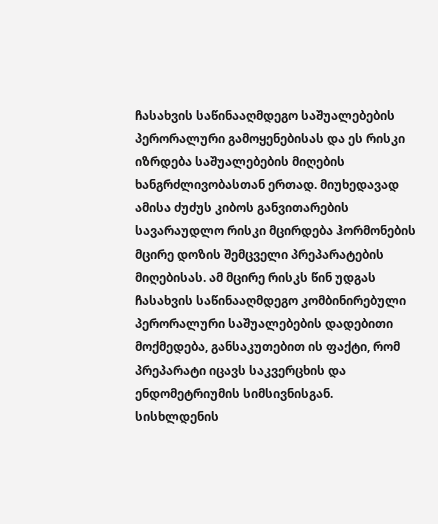ჩასახვის საწინააღმდეგო საშუალებების პერორალური გამოყენებისას და ეს რისკი იზრდება საშუალებების მიღების ხანგრძლივობასთან ერთად. მიუხედავად ამისა ძუძუს კიბოს განვითარების სავარაუდლო რისკი მცირდება ჰორმონების მცირე დოზის შემცველი პრეპარატების მიღებისას. ამ მცირე რისკს წინ უდგას ჩასახვის საწინააღმდეგო კომბინირებული პერორალური საშუალებების დადებითი მოქმედება, განსაკუთებით ის ფაქტი, რომ პრეპარატი იცავს საკვერცხის და ენდომეტრიუმის სიმსივნისგან.
სისხლდენის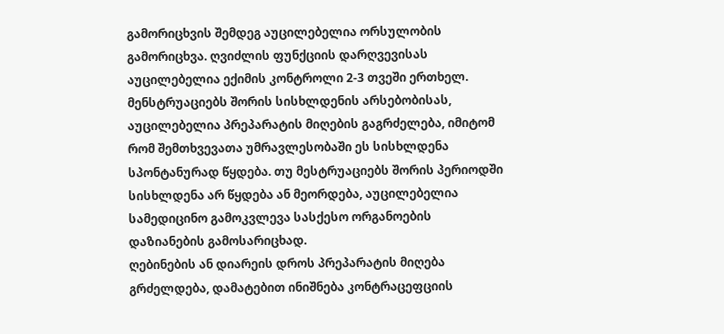გამორიცხვის შემდეგ აუცილებელია ორსულობის გამორიცხვა. ღვიძლის ფუნქციის დარღვევისას აუცილებელია ექიმის კონტროლი 2-3 თვეში ერთხელ.
მენსტრუაციებს შორის სისხლდენის არსებობისას, აუცილებელია პრეპარატის მიღების გაგრძელება, იმიტომ რომ შემთხვევათა უმრავლესობაში ეს სისხლდენა სპონტანურად წყდება. თუ მესტრუაციებს შორის პერიოდში სისხლდენა არ წყდება ან მეორდება, აუცილებელია სამედიცინო გამოკვლევა სასქესო ორგანოების დაზიანების გამოსარიცხად.
ღებინების ან დიარეის დროს პრეპარატის მიღება გრძელდება, დამატებით ინიშნება კონტრაცეფციის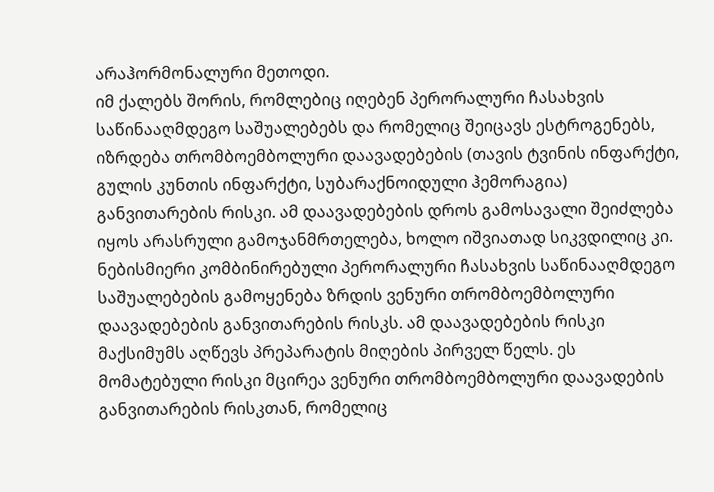არაჰორმონალური მეთოდი.
იმ ქალებს შორის, რომლებიც იღებენ პერორალური ჩასახვის საწინააღმდეგო საშუალებებს და რომელიც შეიცავს ესტროგენებს, იზრდება თრომბოემბოლური დაავადებების (თავის ტვინის ინფარქტი, გულის კუნთის ინფარქტი, სუბარაქნოიდული ჰემორაგია) განვითარების რისკი. ამ დაავადებების დროს გამოსავალი შეიძლება იყოს არასრული გამოჯანმრთელება, ხოლო იშვიათად სიკვდილიც კი.
ნებისმიერი კომბინირებული პერორალური ჩასახვის საწინააღმდეგო საშუალებების გამოყენება ზრდის ვენური თრომბოემბოლური დაავადებების განვითარების რისკს. ამ დაავადებების რისკი მაქსიმუმს აღწევს პრეპარატის მიღების პირველ წელს. ეს მომატებული რისკი მცირეა ვენური თრომბოემბოლური დაავადების განვითარების რისკთან, რომელიც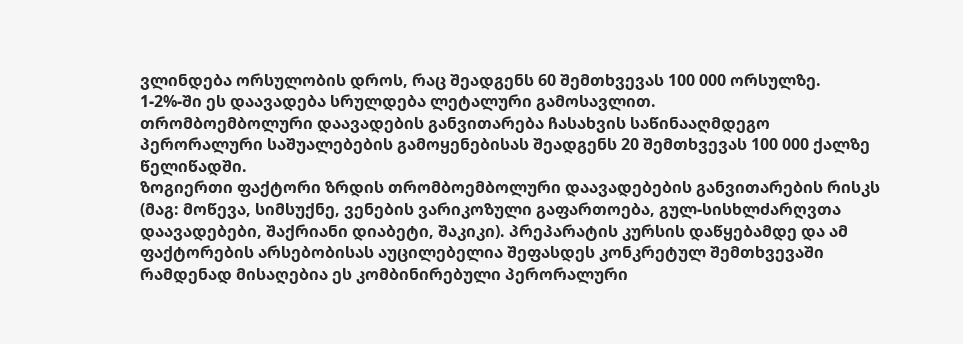ვლინდება ორსულობის დროს, რაც შეადგენს 60 შემთხვევას 100 000 ორსულზე. 1-2%-ში ეს დაავადება სრულდება ლეტალური გამოსავლით.
თრომბოემბოლური დაავადების განვითარება ჩასახვის საწინააღმდეგო პერორალური საშუალებების გამოყენებისას შეადგენს 20 შემთხვევას 100 000 ქალზე წელიწადში.
ზოგიერთი ფაქტორი ზრდის თრომბოემბოლური დაავადებების განვითარების რისკს (მაგ: მოწევა, სიმსუქნე, ვენების ვარიკოზული გაფართოება, გულ-სისხლძარღვთა დაავადებები, შაქრიანი დიაბეტი, შაკიკი). პრეპარატის კურსის დაწყებამდე და ამ ფაქტორების არსებობისას აუცილებელია შეფასდეს კონკრეტულ შემთხვევაში რამდენად მისაღებია ეს კომბინირებული პერორალური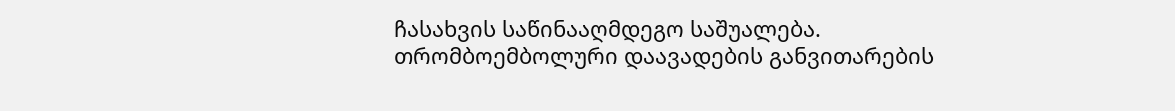ჩასახვის საწინააღმდეგო საშუალება.
თრომბოემბოლური დაავადების განვითარების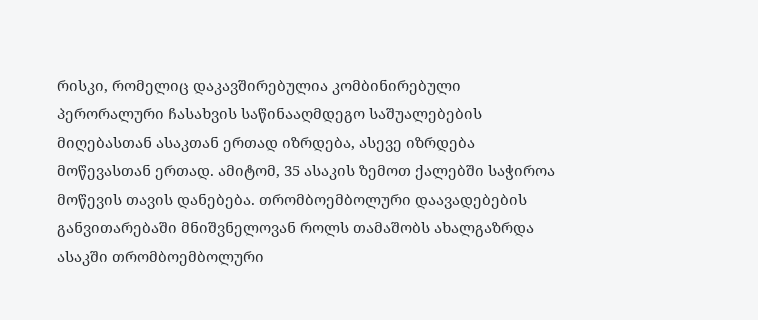რისკი, რომელიც დაკავშირებულია კომბინირებული პერორალური ჩასახვის საწინააღმდეგო საშუალებების მიღებასთან ასაკთან ერთად იზრდება, ასევე იზრდება მოწევასთან ერთად. ამიტომ, 35 ასაკის ზემოთ ქალებში საჭიროა მოწევის თავის დანებება. თრომბოემბოლური დაავადებების განვითარებაში მნიშვნელოვან როლს თამაშობს ახალგაზრდა ასაკში თრომბოემბოლური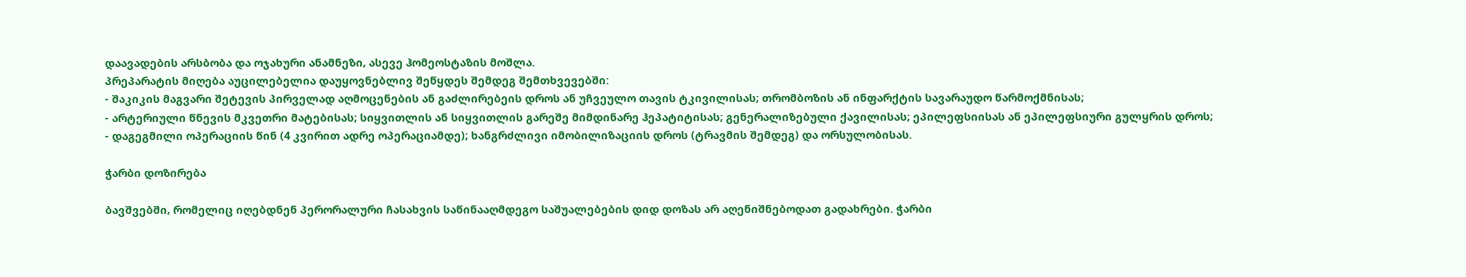დაავადების არსბობა და ოჯახური ანამნეზი, ასევე ჰომეოსტაზის მოშლა.
პრეპარატის მიღება აუცილებელია დაუყოვნებლივ შეწყდეს შემდეგ შემთხვევებში:
- შაკიკის მაგვარი შეტევის პირველად აღმოცენების ან გაძლირებეის დროს ან უჩვეულო თავის ტკივილისას; თრომბოზის ან ინფარქტის სავარაუდო წარმოქმნისას;
- არტერიული წნევის მკვეთრი მატებისას; სიყვითლის ან სიყვითლის გარეშე მიმდინარე ჰეპატიტისას; გენერალიზებული ქავილისას; ეპილეფსიისას ან ეპილეფსიური გულყრის დროს;
- დაგეგმილი ოპერაციის წინ (4 კვირით ადრე ოპერაციამდე); ხანგრძლივი იმობილიზაციის დროს (ტრავმის შემდეგ) და ორსულობისას.

ჭარბი დოზირება

ბავშვებში, რომელიც იღებდნენ პერორალური ჩასახვის საწინააღმდეგო საშუალებების დიდ დოზას არ აღენიშნებოდათ გადახრები. ჭარბი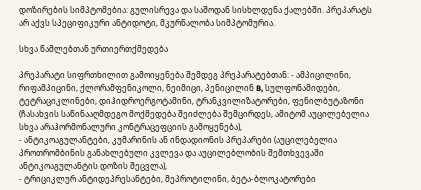დოზირების სიმპტომებია: გულისრევა და საშოდან სისხლდენა ქალებში. პრეპარატს არ აქვს სპეციფიკური ანტიდოტი, მკურნალობა სიმპტომურია.

სხვა წამლებთან ურთიერთქმედება

პრეპარატი სიფრთხილით გამოიყენება შემდეგ პრეპარატებთან: - ამპიცილინი, რიფამპიცინი, ქლორამფენიკოლი, ნეიმიცი, პენიცილინ B, სულფონამიდები, ტეტრაციკლინები, დიჰიდროერგოტამინი, ტრანკვილიზატორები, ფენილბუტაზონი (ჩასახვის საწინააღმდეგო მოქმედება შეიძლება შემცირდეს, ამიტომ აუცილებელია სხვა არაჰორმონალური კონტრაცეფციის გამოყენება),
- ანტიკოაგულანტები, კუმარინის ან ინდადიონის პრეპარები (აუცილებელია პროთრომბინის განახლებული კვლევა და აუცილებლობის შემთხვევაში ანტიკოაგულანტის დოზის შეცვლა),
- ტრიციკლურ ანტიდეპრესანტები, მეპროტილინი, ბეტა-ბლოკატორები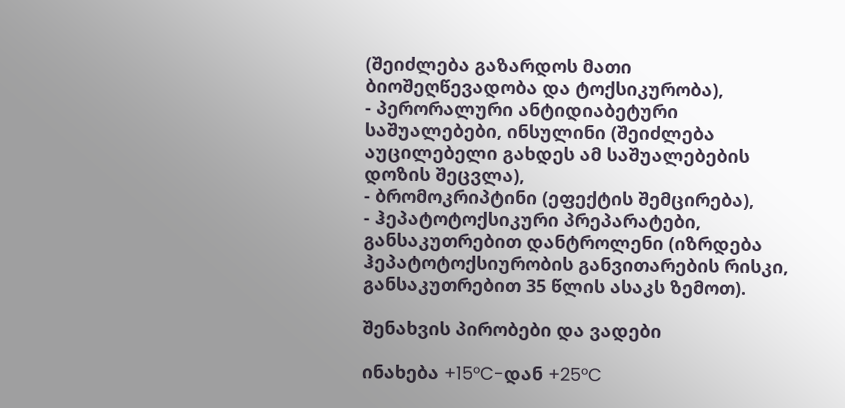(შეიძლება გაზარდოს მათი ბიოშეღწევადობა და ტოქსიკურობა),
- პერორალური ანტიდიაბეტური საშუალებები, ინსულინი (შეიძლება აუცილებელი გახდეს ამ საშუალებების დოზის შეცვლა),
- ბრომოკრიპტინი (ეფექტის შემცირება),
- ჰეპატოტოქსიკური პრეპარატები, განსაკუთრებით დანტროლენი (იზრდება ჰეპატოტოქსიურობის განვითარების რისკი, განსაკუთრებით 35 წლის ასაკს ზემოთ).

შენახვის პირობები და ვადები

ინახება +15°C-დან +25°C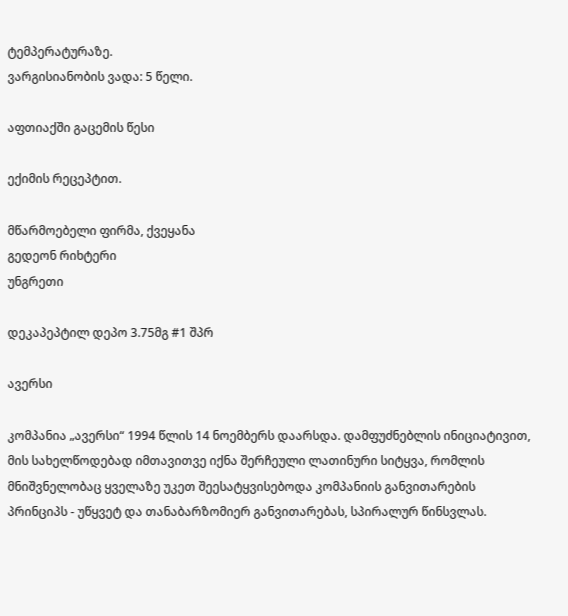ტემპერატურაზე.
ვარგისიანობის ვადა: 5 წელი.

აფთიაქში გაცემის წესი

ექიმის რეცეპტით.

მწარმოებელი ფირმა, ქვეყანა
გედეონ რიხტერი
უნგრეთი

დეკაპეპტილ დეპო 3.75მგ #1 შპრ

ავერსი

კომპანია „ავერსი“ 1994 წლის 14 ნოემბერს დაარსდა. დამფუძნებლის ინიციატივით, მის სახელწოდებად იმთავითვე იქნა შერჩეული ლათინური სიტყვა, რომლის მნიშვნელობაც ყველაზე უკეთ შეესატყვისებოდა კომპანიის განვითარების პრინციპს - უწყვეტ და თანაბარზომიერ განვითარებას, სპირალურ წინსვლას.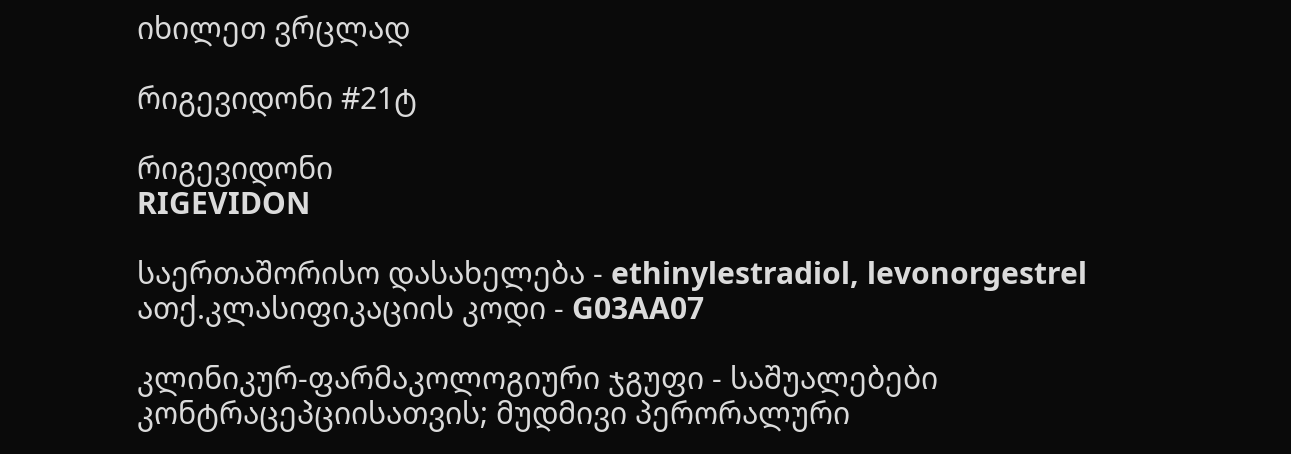იხილეთ ვრცლად

რიგევიდონი #21ტ

რიგევიდონი
RIGEVIDON

საერთაშორისო დასახელება - ethinylestradiol, levonorgestrel
ათქ.კლასიფიკაციის კოდი - G03AA07

კლინიკურ-ფარმაკოლოგიური ჯგუფი - საშუალებები კონტრაცეპციისათვის; მუდმივი პერორალური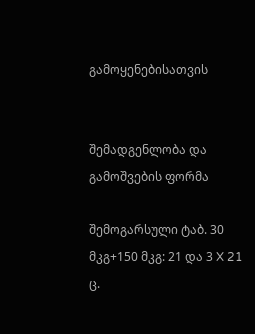გამოყენებისათვის


შემადგენლობა და გამოშვების ფორმა

შემოგარსული ტაბ. 30 მკგ+150 მკგ: 21 და 3 X 21 ც.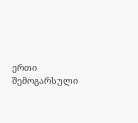ერთი შემოგარსული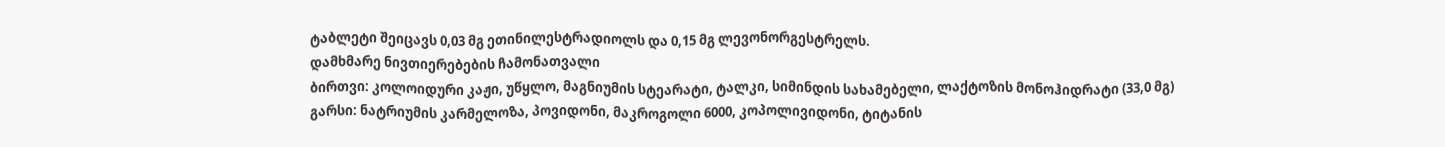ტაბლეტი შეიცავს 0,03 მგ ეთინილესტრადიოლს და 0,15 მგ ლევონორგესტრელს.
დამხმარე ნივთიერებების ჩამონათვალი
ბირთვი: კოლოიდური კაჟი, უწყლო, მაგნიუმის სტეარატი, ტალკი, სიმინდის სახამებელი, ლაქტოზის მონოჰიდრატი (33,0 მგ)
გარსი: ნატრიუმის კარმელოზა, პოვიდონი, მაკროგოლი 6000, კოპოლივიდონი, ტიტანის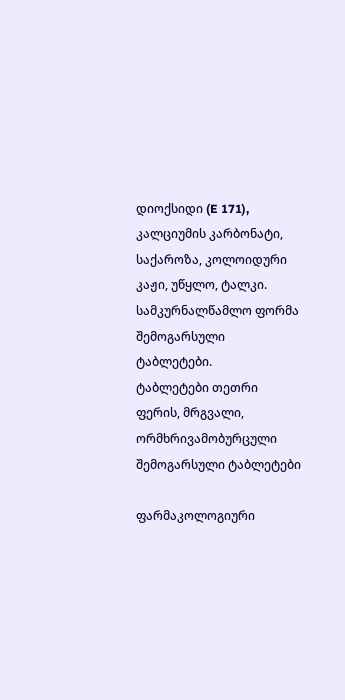დიოქსიდი (E 171), კალციუმის კარბონატი, საქაროზა, კოლოიდური კაჟი, უწყლო, ტალკი.
სამკურნალწამლო ფორმა
შემოგარსული ტაბლეტები.
ტაბლეტები თეთრი ფერის, მრგვალი, ორმხრივამობურცული შემოგარსული ტაბლეტები

ფარმაკოლოგიური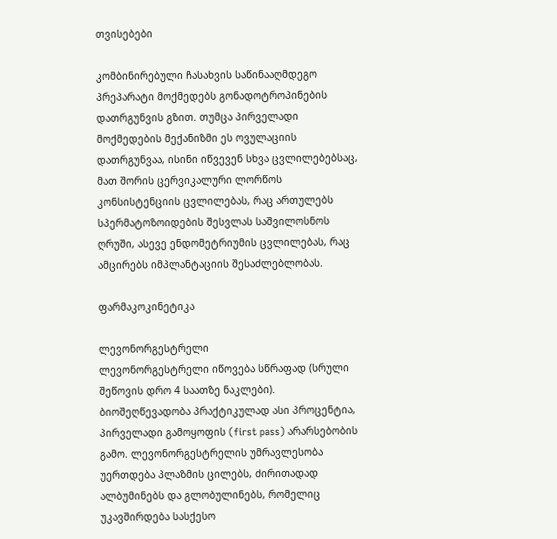თვისებები

კომბინირებული ჩასახვის საწინააღმდეგო პრეპარატი მოქმედებს გონადოტროპინების დათრგუნვის გზით. თუმცა პირველადი მოქმედების მექანიზმი ეს ოვულაციის დათრგუნვაა, ისინი იწვევენ სხვა ცვლილებებსაც, მათ შორის ცერვიკალური ლორწოს კონსისტენციის ცვლილებას, რაც ართულებს სპერმატოზოიდების შესვლას საშვილოსნოს ღრუში, ასევე ენდომეტრიუმის ცვლილებას, რაც ამცირებს იმპლანტაციის შესაძლებლობას.

ფარმაკოკინეტიკა

ლევონორგესტრელი
ლევონორგესტრელი იწოვება სწრაფად (სრული შეწოვის დრო 4 საათზე ნაკლები). ბიოშეღწევადობა პრაქტიკულად ასი პროცენტია, პირველადი გამოყოფის (first pass) არარსებობის გამო. ლევონორგესტრელის უმრავლესობა უერთდება პლაზმის ცილებს, ძირითადად ალბუმინებს და გლობულინებს, რომელიც უკავშირდება სასქესო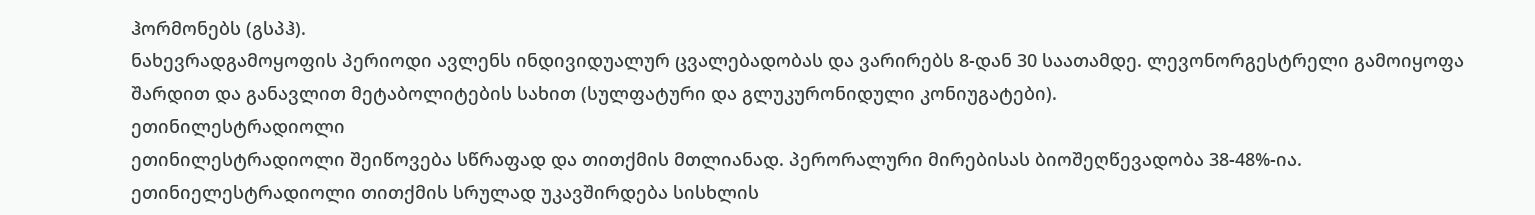ჰორმონებს (გსპჰ).
ნახევრადგამოყოფის პერიოდი ავლენს ინდივიდუალურ ცვალებადობას და ვარირებს 8-დან 30 საათამდე. ლევონორგესტრელი გამოიყოფა შარდით და განავლით მეტაბოლიტების სახით (სულფატური და გლუკურონიდული კონიუგატები).
ეთინილესტრადიოლი
ეთინილესტრადიოლი შეიწოვება სწრაფად და თითქმის მთლიანად. პერორალური მირებისას ბიოშეღწევადობა 38-48%-ია. ეთინიელესტრადიოლი თითქმის სრულად უკავშირდება სისხლის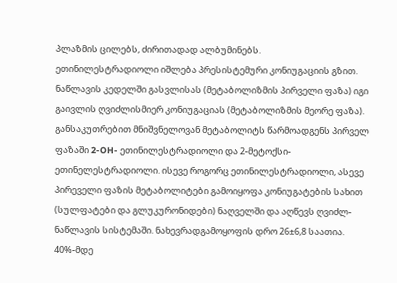პლაზმის ცილებს, ძირითადად ალბუმინებს.
ეთინილესტრადიოლი იშლება პრესისტემური კონიუგაციის გზით. ნაწლავის კედელში გასვლისას (მეტაბოლიზმის პირველი ფაზა) იგი გაივლის ღვიძლისმიერ კონიუგაციას (მეტაბოლიზმის მეორე ფაზა). განსაკუთრებით მნიშვნელოვან მეტაბოლიტს წარმოადგენს პირველ ფაზაში 2-OH- ეთინილესტრადიოლი და 2-მეტოქსი-ეთინელესტრადიოლი. ისევე როგორც ეთინილესტრადიოლი, ასევე პირეველი ფაზის მეტაბოლიტები გამოიყოფა კონიუგატების სახით (სულფატები და გლუკურონიდები) ნაღველში და აღწევს ღვიძლ-ნაწლავის სისტემაში. ნახევრადგამოყოფის დრო 26±6,8 საათია. 40%-მდე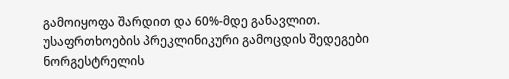გამოიყოფა შარდით და 60%-მდე განავლით.
უსაფრთხოების პრეკლინიკური გამოცდის შედეგები
ნორგესტრელის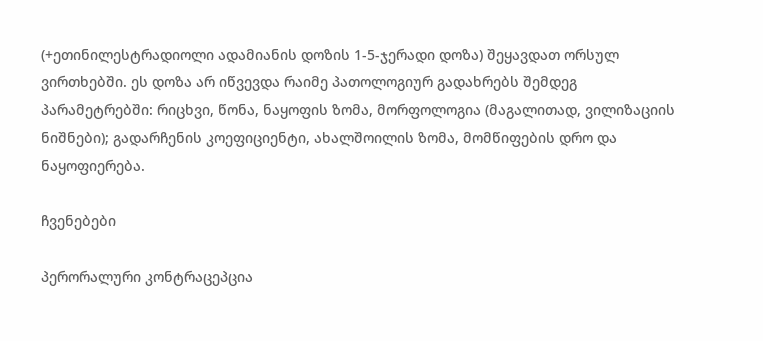(+ეთინილესტრადიოლი ადამიანის დოზის 1-5-ჯერადი დოზა) შეყავდათ ორსულ ვირთხებში. ეს დოზა არ იწვევდა რაიმე პათოლოგიურ გადახრებს შემდეგ პარამეტრებში: რიცხვი, წონა, ნაყოფის ზომა, მორფოლოგია (მაგალითად, ვილიზაციის ნიშნები); გადარჩენის კოეფიციენტი, ახალშოილის ზომა, მომწიფების დრო და ნაყოფიერება.

ჩვენებები

პერორალური კონტრაცეპცია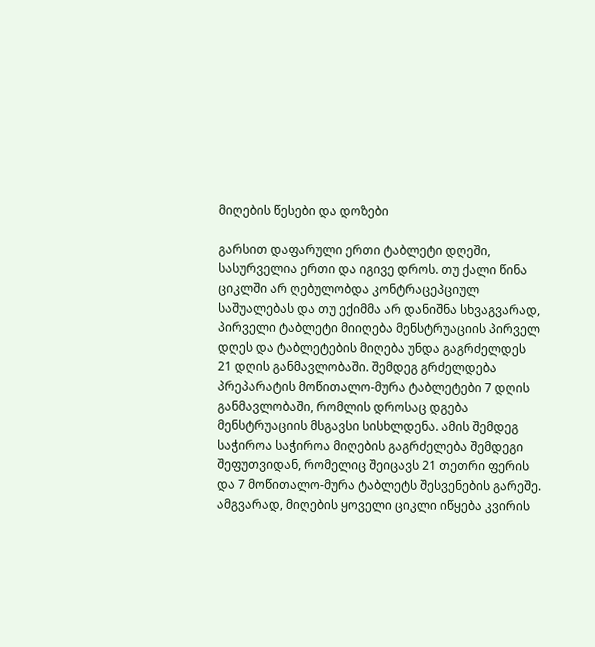მიღების წესები და დოზები

გარსით დაფარული ერთი ტაბლეტი დღეში, სასურველია ერთი და იგივე დროს. თუ ქალი წინა ციკლში არ ღებულობდა კონტრაცეპციულ საშუალებას და თუ ექიმმა არ დანიშნა სხვაგვარად, პირველი ტაბლეტი მიიღება მენსტრუაციის პირველ დღეს და ტაბლეტების მიღება უნდა გაგრძელდეს 21 დღის განმავლობაში. შემდეგ გრძელდება პრეპარატის მოწითალო-მურა ტაბლეტები 7 დღის განმავლობაში, რომლის დროსაც დგება მენსტრუაციის მსგავსი სისხლდენა. ამის შემდეგ საჭიროა საჭიროა მიღების გაგრძელება შემდეგი შეფუთვიდან, რომელიც შეიცავს 21 თეთრი ფერის და 7 მოწითალო-მურა ტაბლეტს შესვენების გარეშე.
ამგვარად, მიღების ყოველი ციკლი იწყება კვირის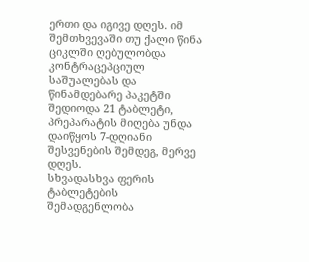ერთი და იგივე დღეს. იმ შემთხვევაში თუ ქალი წინა ციკლში ღებულობდა კონტრაცეპციულ საშუალებას და წინამდებარე პაკეტში შედიოდა 21 ტაბლეტი, პრეპარატის მიღება უნდა დაიწყოს 7-დღიანი შესვენების შემდეგ, მერვე დღეს.
სხვადასხვა ფერის ტაბლეტების შემადგენლობა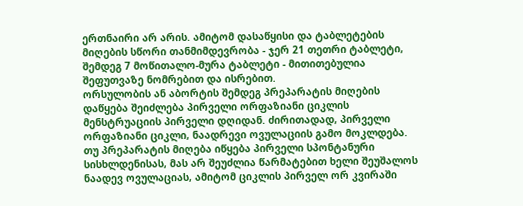ერთნაირი არ არის. ამიტომ დასაწყისი და ტაბლეტების მიღების სწორი თანმიმდევრობა - ჯერ 21 თეთრი ტაბლეტი, შემდეგ 7 მოწითალო-მურა ტაბლეტი - მითითებულია შეფუთვაზე ნომრებით და ისრებით.
ორსულობის ან აბორტის შემდეგ პრეპარატის მიღების დაწყება შეიძლება პირველი ორფაზიანი ციკლის მენსტრუაციის პირველი დღიდან. ძირითადად, პირველი ორფაზიანი ციკლი, ნაადრევი ოვულაციის გამო მოკლდება. თუ პრეპარატის მიღება იწყება პირველი სპონტანური სისხლდენისას, მას არ შეუძლია წარმატებით ხელი შეუშალოს ნაადევ ოვულაციას, ამიტომ ციკლის პირველ ორ კვირაში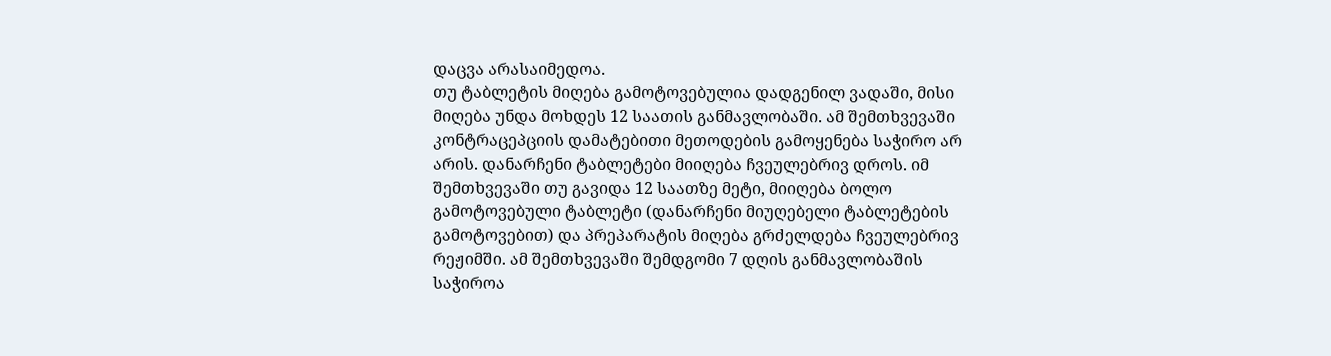დაცვა არასაიმედოა.
თუ ტაბლეტის მიღება გამოტოვებულია დადგენილ ვადაში, მისი მიღება უნდა მოხდეს 12 საათის განმავლობაში. ამ შემთხვევაში კონტრაცეპციის დამატებითი მეთოდების გამოყენება საჭირო არ არის. დანარჩენი ტაბლეტები მიიღება ჩვეულებრივ დროს. იმ შემთხვევაში თუ გავიდა 12 საათზე მეტი, მიიღება ბოლო გამოტოვებული ტაბლეტი (დანარჩენი მიუღებელი ტაბლეტების გამოტოვებით) და პრეპარატის მიღება გრძელდება ჩვეულებრივ რეჟიმში. ამ შემთხვევაში შემდგომი 7 დღის განმავლობაშის საჭიროა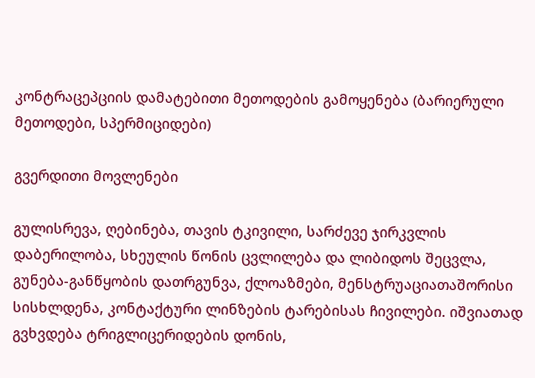კონტრაცეპციის დამატებითი მეთოდების გამოყენება (ბარიერული მეთოდები, სპერმიციდები)

გვერდითი მოვლენები

გულისრევა, ღებინება, თავის ტკივილი, სარძევე ჯირკვლის დაბერილობა, სხეულის წონის ცვლილება და ლიბიდოს შეცვლა, გუნება-განწყობის დათრგუნვა, ქლოაზმები, მენსტრუაციათაშორისი სისხლდენა, კონტაქტური ლინზების ტარებისას ჩივილები. იშვიათად გვხვდება ტრიგლიცერიდების დონის,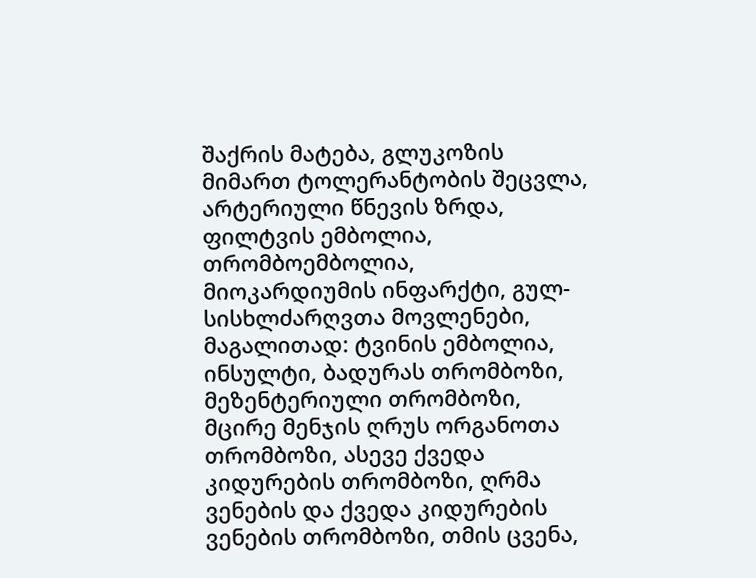შაქრის მატება, გლუკოზის მიმართ ტოლერანტობის შეცვლა, არტერიული წნევის ზრდა, ფილტვის ემბოლია, თრომბოემბოლია, მიოკარდიუმის ინფარქტი, გულ-სისხლძარღვთა მოვლენები, მაგალითად: ტვინის ემბოლია, ინსულტი, ბადურას თრომბოზი, მეზენტერიული თრომბოზი, მცირე მენჯის ღრუს ორგანოთა თრომბოზი, ასევე ქვედა კიდურების თრომბოზი, ღრმა ვენების და ქვედა კიდურების ვენების თრომბოზი, თმის ცვენა,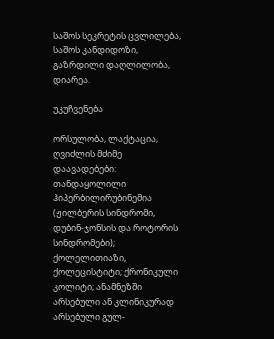საშოს სეკრეტის ცვლილება, საშოს კანდიდოზი, გაზრდილი დაღლილობა, დიარეა.

უკუჩვენება

ორსულობა, ლაქტაცია, ღვიძლის მძიმე დაავადებები: თანდაყოლილი ჰიპერბილირუბინემია (ჟილბერის სინდრომი, დუბინ-ჯონსის და როტორის სინდრომები); ქოლელითიაზი, ქოლეცისტიტი; ქრონიკული კოლიტი; ანამნეზში არსებული ან კლინიკურად არსებული გულ-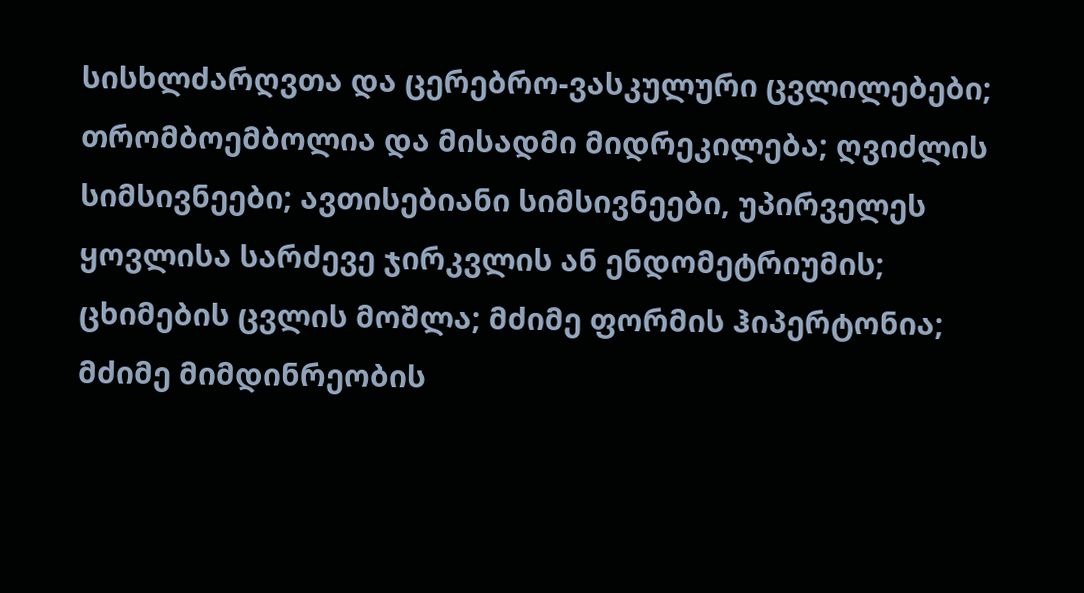სისხლძარღვთა და ცერებრო-ვასკულური ცვლილებები; თრომბოემბოლია და მისადმი მიდრეკილება; ღვიძლის სიმსივნეები; ავთისებიანი სიმსივნეები, უპირველეს ყოვლისა სარძევე ჯირკვლის ან ენდომეტრიუმის; ცხიმების ცვლის მოშლა; მძიმე ფორმის ჰიპერტონია; მძიმე მიმდინრეობის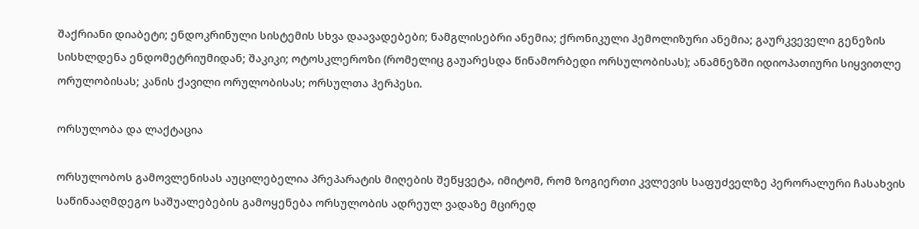შაქრიანი დიაბეტი; ენდოკრინული სისტემის სხვა დაავადებები; ნამგლისებრი ანემია; ქრონიკული ჰემოლიზური ანემია; გაურკვეველი გენეზის სისხლდენა ენდომეტრიუმიდან; შაკიკი; ოტოსკლეროზი (რომელიც გაუარესდა წინამორბედი ორსულობისას); ანამნეზში იდიოპათიური სიყვითლე ორულობისას; კანის ქავილი ორულობისას; ორსულთა ჰერპესი.

ორსულობა და ლაქტაცია

ორსულობოს გამოვლენისას აუცილებელია პრეპარატის მიღების შეწყვეტა, იმიტომ, რომ ზოგიერთი კვლევის საფუძველზე პერორალური ჩასახვის საწინააღმდეგო საშუალებების გამოყენება ორსულობის ადრეულ ვადაზე მცირედ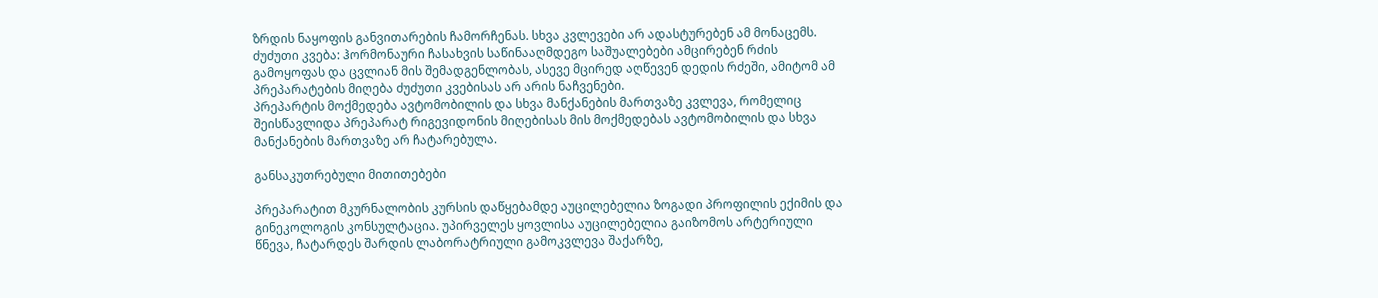ზრდის ნაყოფის განვითარების ჩამორჩენას. სხვა კვლევები არ ადასტურებენ ამ მონაცემს.
ძუძუთი კვება: ჰორმონაური ჩასახვის საწინააღმდეგო საშუალებები ამცირებენ რძის გამოყოფას და ცვლიან მის შემადგენლობას, ასევე მცირედ აღწევენ დედის რძეში, ამიტომ ამ პრეპარატების მიღება ძუძუთი კვებისას არ არის ნაჩვენები.
პრეპარტის მოქმედება ავტომობილის და სხვა მანქანების მართვაზე კვლევა, რომელიც შეისწავლიდა პრეპარატ რიგევიდონის მიღებისას მის მოქმედებას ავტომობილის და სხვა მანქანების მართვაზე არ ჩატარებულა.

განსაკუთრებული მითითებები

პრეპარატით მკურნალობის კურსის დაწყებამდე აუცილებელია ზოგადი პროფილის ექიმის და გინეკოლოგის კონსულტაცია. უპირველეს ყოვლისა აუცილებელია გაიზომოს არტერიული წნევა, ჩატარდეს შარდის ლაბორატრიული გამოკვლევა შაქარზე,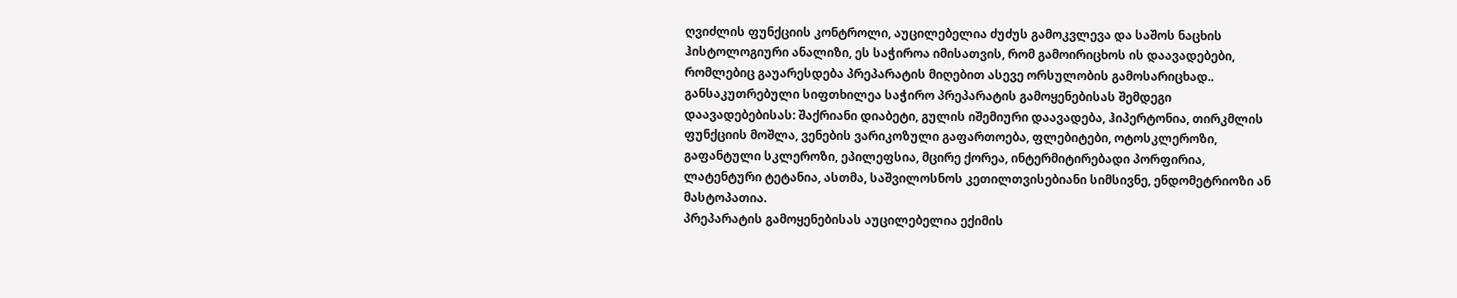ღვიძლის ფუნქციის კონტროლი, აუცილებელია ძუძუს გამოკვლევა და საშოს ნაცხის ჰისტოლოგიური ანალიზი, ეს საჭიროა იმისათვის, რომ გამოირიცხოს ის დაავადებები, რომლებიც გაუარესდება პრეპარატის მიღებით ასევე ორსულობის გამოსარიცხად..
განსაკუთრებული სიფთხილეა საჭირო პრეპარატის გამოყენებისას შემდეგი დაავადებებისას: შაქრიანი დიაბეტი, გულის იშემიური დაავადება, ჰიპერტონია, თირკმლის ფუნქციის მოშლა, ვენების ვარიკოზული გაფართოება, ფლებიტები, ოტოსკლეროზი, გაფანტული სკლეროზი, ეპილეფსია, მცირე ქორეა, ინტერმიტირებადი პორფირია, ლატენტური ტეტანია, ასთმა, საშვილოსნოს კეთილთვისებიანი სიმსივნე, ენდომეტრიოზი ან მასტოპათია.
პრეპარატის გამოყენებისას აუცილებელია ექიმის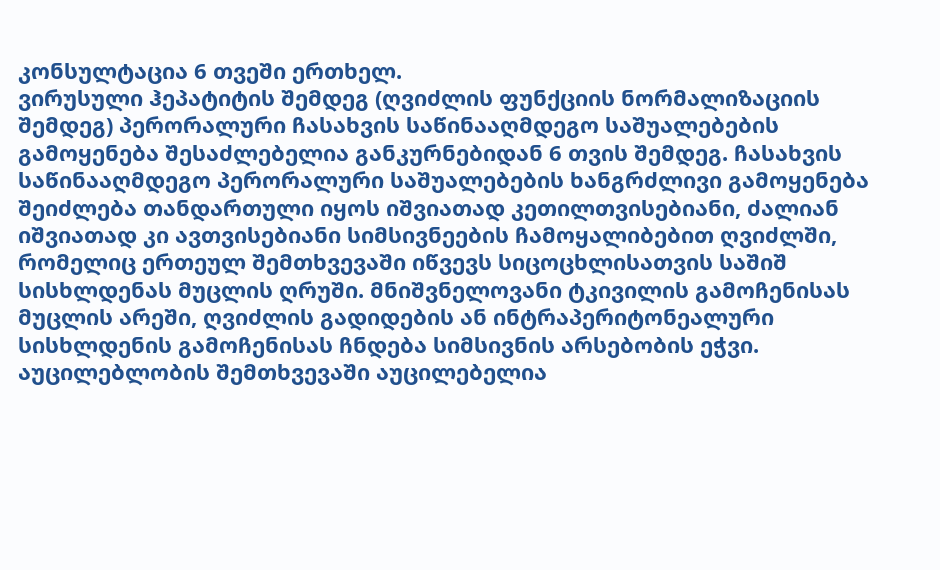კონსულტაცია 6 თვეში ერთხელ.
ვირუსული ჰეპატიტის შემდეგ (ღვიძლის ფუნქციის ნორმალიზაციის შემდეგ) პერორალური ჩასახვის საწინააღმდეგო საშუალებების გამოყენება შესაძლებელია განკურნებიდან 6 თვის შემდეგ. ჩასახვის საწინააღმდეგო პერორალური საშუალებების ხანგრძლივი გამოყენება შეიძლება თანდართული იყოს იშვიათად კეთილთვისებიანი, ძალიან იშვიათად კი ავთვისებიანი სიმსივნეების ჩამოყალიბებით ღვიძლში, რომელიც ერთეულ შემთხვევაში იწვევს სიცოცხლისათვის საშიშ სისხლდენას მუცლის ღრუში. მნიშვნელოვანი ტკივილის გამოჩენისას მუცლის არეში, ღვიძლის გადიდების ან ინტრაპერიტონეალური სისხლდენის გამოჩენისას ჩნდება სიმსივნის არსებობის ეჭვი. აუცილებლობის შემთხვევაში აუცილებელია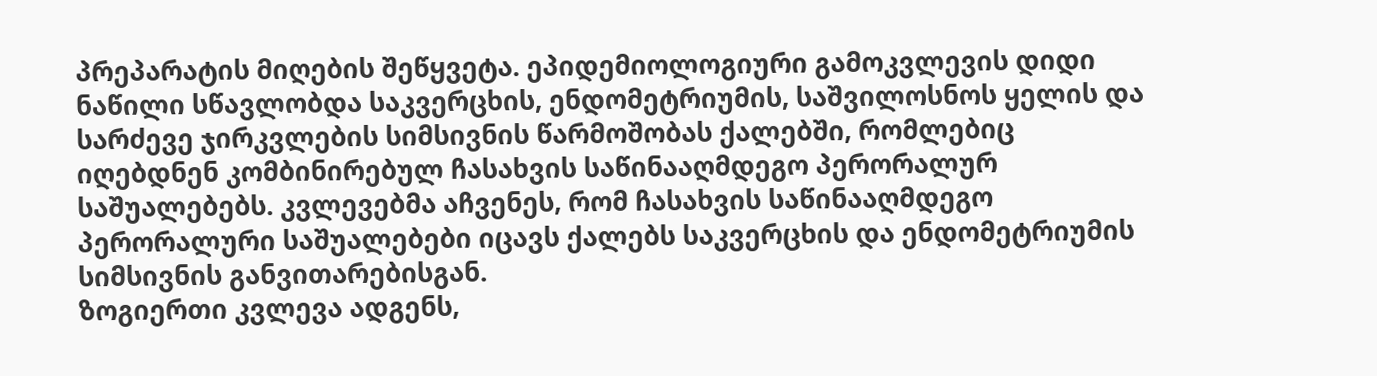პრეპარატის მიღების შეწყვეტა. ეპიდემიოლოგიური გამოკვლევის დიდი ნაწილი სწავლობდა საკვერცხის, ენდომეტრიუმის, საშვილოსნოს ყელის და სარძევე ჯირკვლების სიმსივნის წარმოშობას ქალებში, რომლებიც იღებდნენ კომბინირებულ ჩასახვის საწინააღმდეგო პერორალურ საშუალებებს. კვლევებმა აჩვენეს, რომ ჩასახვის საწინააღმდეგო პერორალური საშუალებები იცავს ქალებს საკვერცხის და ენდომეტრიუმის სიმსივნის განვითარებისგან.
ზოგიერთი კვლევა ადგენს,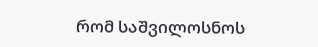რომ საშვილოსნოს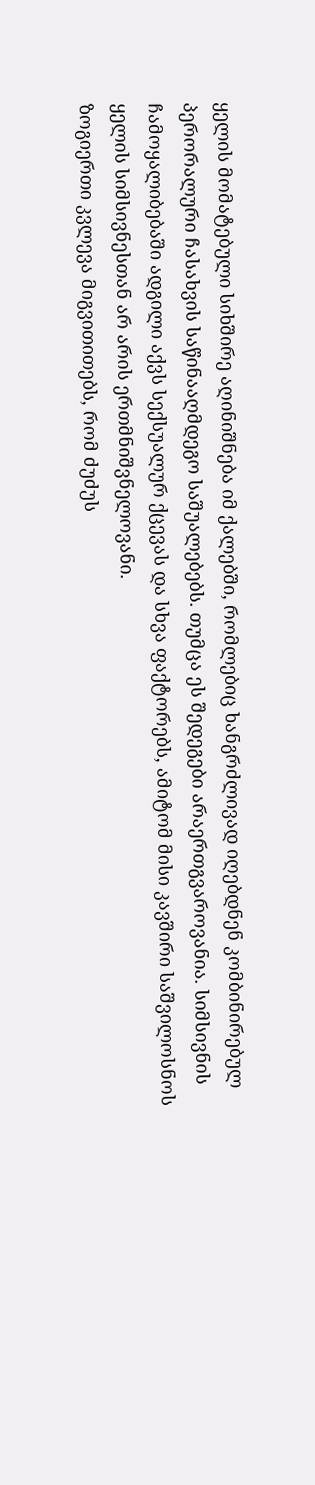ყელის მომატებული სიხშირე აღინიშნება იმ ქალებში, რომლებიც ხანგრძლივად იღებდნენ კომბინირებულ პერორალური ჩასახვის საწინააღმდეგო საშუალებებს. თუმცა ეს შედეგები არაერთგვაროვანია. სიმსივნის ჩამოყალიბებაში ადგილი აქვს სექსუალურ ქცევას და სხვა ფაქტორებს, ამიტომ მისი კავშირი საშვილოსნოს ყელის სიმსივნესთან არ არის ერთმნიშვნელოვანი.
ზოგიერთი კვლევა მიგვითითებს, რომ ძუძუს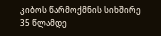კიბოს წარმოქმნის სიხშირე 35 წლამდე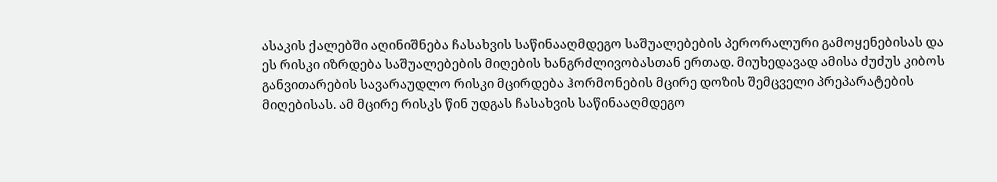ასაკის ქალებში აღინიშნება ჩასახვის საწინააღმდეგო საშუალებების პერორალური გამოყენებისას და ეს რისკი იზრდება საშუალებების მიღების ხანგრძლივობასთან ერთად. მიუხედავად ამისა ძუძუს კიბოს განვითარების სავარაუდლო რისკი მცირდება ჰორმონების მცირე დოზის შემცველი პრეპარატების მიღებისას. ამ მცირე რისკს წინ უდგას ჩასახვის საწინააღმდეგო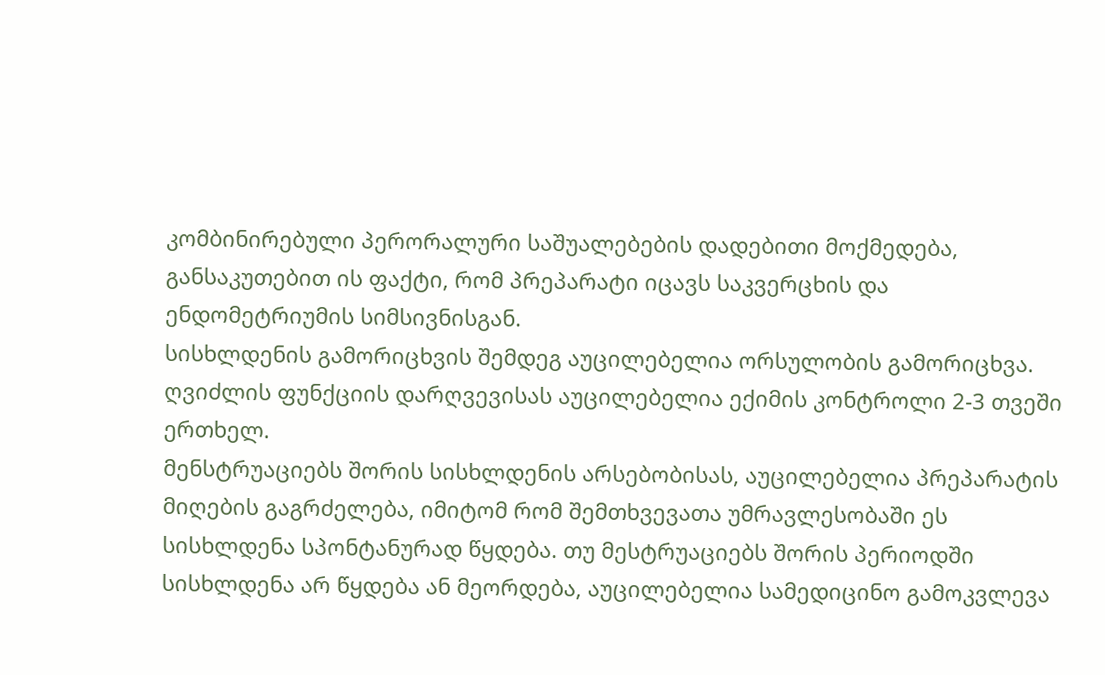კომბინირებული პერორალური საშუალებების დადებითი მოქმედება, განსაკუთებით ის ფაქტი, რომ პრეპარატი იცავს საკვერცხის და ენდომეტრიუმის სიმსივნისგან.
სისხლდენის გამორიცხვის შემდეგ აუცილებელია ორსულობის გამორიცხვა. ღვიძლის ფუნქციის დარღვევისას აუცილებელია ექიმის კონტროლი 2-3 თვეში ერთხელ.
მენსტრუაციებს შორის სისხლდენის არსებობისას, აუცილებელია პრეპარატის მიღების გაგრძელება, იმიტომ რომ შემთხვევათა უმრავლესობაში ეს სისხლდენა სპონტანურად წყდება. თუ მესტრუაციებს შორის პერიოდში სისხლდენა არ წყდება ან მეორდება, აუცილებელია სამედიცინო გამოკვლევა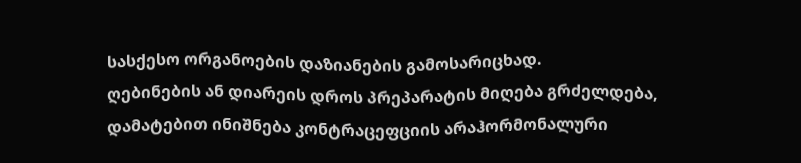სასქესო ორგანოების დაზიანების გამოსარიცხად.
ღებინების ან დიარეის დროს პრეპარატის მიღება გრძელდება, დამატებით ინიშნება კონტრაცეფციის არაჰორმონალური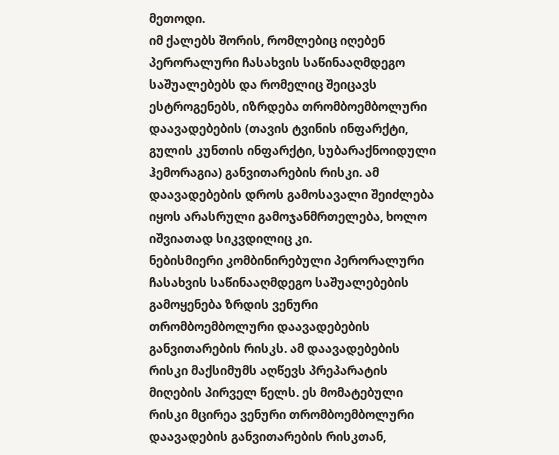მეთოდი.
იმ ქალებს შორის, რომლებიც იღებენ პერორალური ჩასახვის საწინააღმდეგო საშუალებებს და რომელიც შეიცავს ესტროგენებს, იზრდება თრომბოემბოლური დაავადებების (თავის ტვინის ინფარქტი, გულის კუნთის ინფარქტი, სუბარაქნოიდული ჰემორაგია) განვითარების რისკი. ამ დაავადებების დროს გამოსავალი შეიძლება იყოს არასრული გამოჯანმრთელება, ხოლო იშვიათად სიკვდილიც კი.
ნებისმიერი კომბინირებული პერორალური ჩასახვის საწინააღმდეგო საშუალებების გამოყენება ზრდის ვენური თრომბოემბოლური დაავადებების განვითარების რისკს. ამ დაავადებების რისკი მაქსიმუმს აღწევს პრეპარატის მიღების პირველ წელს. ეს მომატებული რისკი მცირეა ვენური თრომბოემბოლური დაავადების განვითარების რისკთან,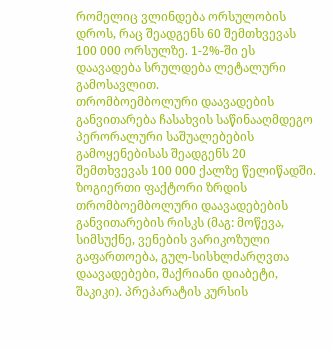რომელიც ვლინდება ორსულობის დროს, რაც შეადგენს 60 შემთხვევას 100 000 ორსულზე. 1-2%-ში ეს დაავადება სრულდება ლეტალური გამოსავლით.
თრომბოემბოლური დაავადების განვითარება ჩასახვის საწინააღმდეგო პერორალური საშუალებების გამოყენებისას შეადგენს 20 შემთხვევას 100 000 ქალზე წელიწადში.
ზოგიერთი ფაქტორი ზრდის თრომბოემბოლური დაავადებების განვითარების რისკს (მაგ: მოწევა, სიმსუქნე, ვენების ვარიკოზული გაფართოება, გულ-სისხლძარღვთა დაავადებები, შაქრიანი დიაბეტი, შაკიკი). პრეპარატის კურსის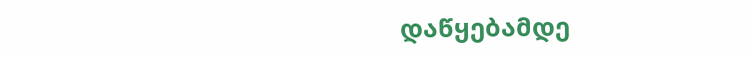დაწყებამდე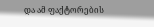და ამ ფაქტორების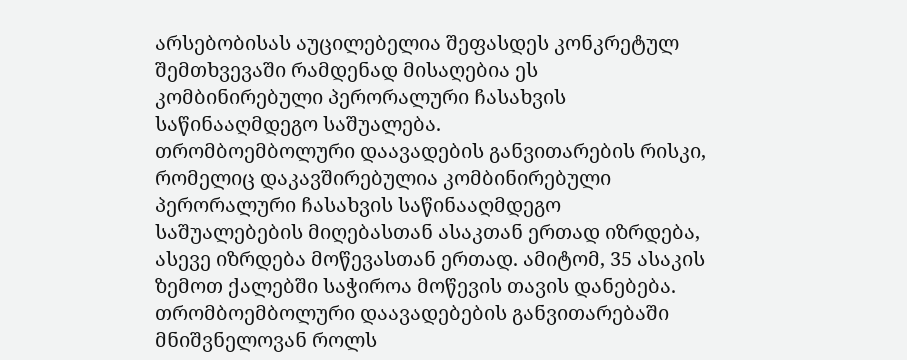არსებობისას აუცილებელია შეფასდეს კონკრეტულ შემთხვევაში რამდენად მისაღებია ეს კომბინირებული პერორალური ჩასახვის საწინააღმდეგო საშუალება.
თრომბოემბოლური დაავადების განვითარების რისკი, რომელიც დაკავშირებულია კომბინირებული პერორალური ჩასახვის საწინააღმდეგო საშუალებების მიღებასთან ასაკთან ერთად იზრდება, ასევე იზრდება მოწევასთან ერთად. ამიტომ, 35 ასაკის ზემოთ ქალებში საჭიროა მოწევის თავის დანებება. თრომბოემბოლური დაავადებების განვითარებაში მნიშვნელოვან როლს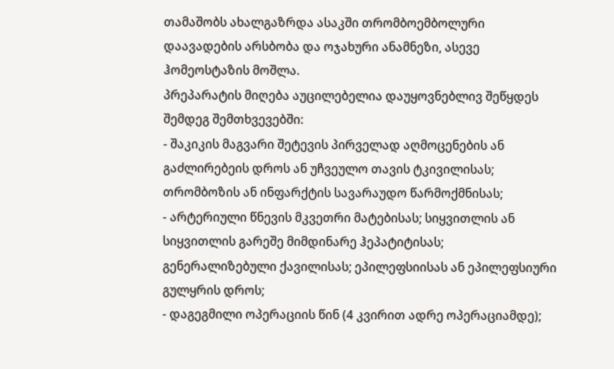თამაშობს ახალგაზრდა ასაკში თრომბოემბოლური დაავადების არსბობა და ოჯახური ანამნეზი, ასევე ჰომეოსტაზის მოშლა.
პრეპარატის მიღება აუცილებელია დაუყოვნებლივ შეწყდეს შემდეგ შემთხვევებში:
- შაკიკის მაგვარი შეტევის პირველად აღმოცენების ან გაძლირებეის დროს ან უჩვეულო თავის ტკივილისას; თრომბოზის ან ინფარქტის სავარაუდო წარმოქმნისას;
- არტერიული წნევის მკვეთრი მატებისას; სიყვითლის ან სიყვითლის გარეშე მიმდინარე ჰეპატიტისას; გენერალიზებული ქავილისას; ეპილეფსიისას ან ეპილეფსიური გულყრის დროს;
- დაგეგმილი ოპერაციის წინ (4 კვირით ადრე ოპერაციამდე);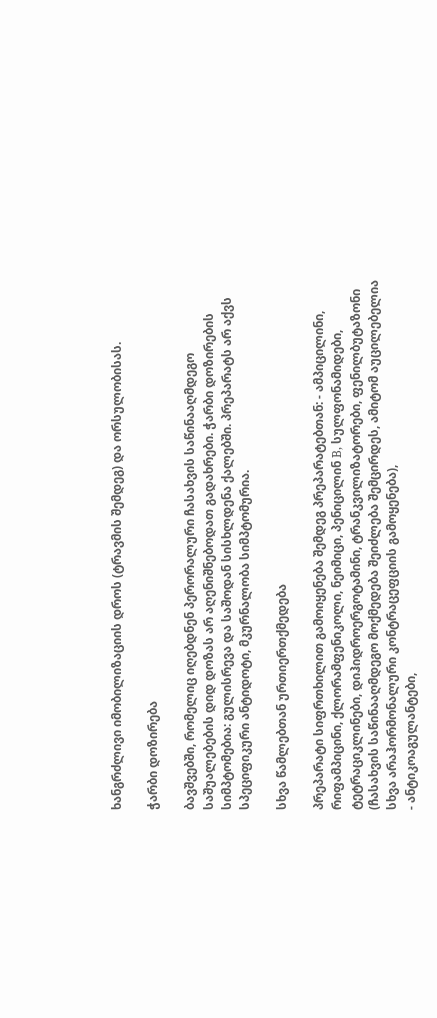ხანგრძლივი იმობილიზაციის დროს (ტრავმის შემდეგ) და ორსულობისას.

ჭარბი დოზირება

ბავშვებში, რომელიც იღებდნენ პერორალური ჩასახვის საწინააღმდეგო საშუალებების დიდ დოზას არ აღენიშნებოდათ გადახრები. ჭარბი დოზირების სიმპტომებია: გულისრევა და საშოდან სისხლდენა ქალებში. პრეპარატს არ აქვს სპეციფიკური ანტიდოტი, მკურნალობა სიმპტომურია.

სხვა წამლებთან ურთიერთქმედება

პრეპარატი სიფრთხილით გამოიყენება შემდეგ პრეპარატებთან: - ამპიცილინი, რიფამპიცინი, ქლორამფენიკოლი, ნეიმიცი, პენიცილინ B, სულფონამიდები, ტეტრაციკლინები, დიჰიდროერგოტამინი, ტრანკვილიზატორები, ფენილბუტაზონი (ჩასახვის საწინააღმდეგო მოქმედება შეიძლება შემცირდეს, ამიტომ აუცილებელია სხვა არაჰორმონალური კონტრაცეფციის გამოყენება),
- ანტიკოაგულანტები,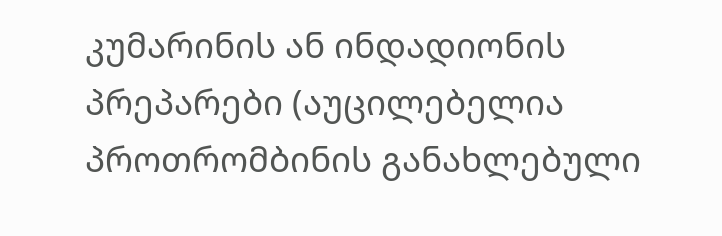კუმარინის ან ინდადიონის პრეპარები (აუცილებელია პროთრომბინის განახლებული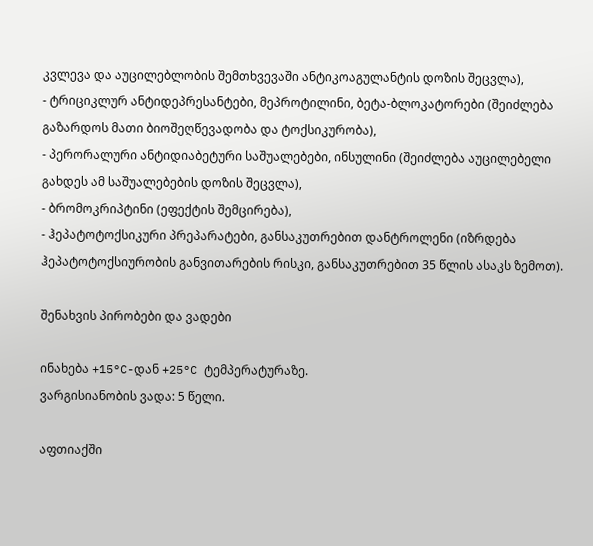კვლევა და აუცილებლობის შემთხვევაში ანტიკოაგულანტის დოზის შეცვლა),
- ტრიციკლურ ანტიდეპრესანტები, მეპროტილინი, ბეტა-ბლოკატორები (შეიძლება გაზარდოს მათი ბიოშეღწევადობა და ტოქსიკურობა),
- პერორალური ანტიდიაბეტური საშუალებები, ინსულინი (შეიძლება აუცილებელი გახდეს ამ საშუალებების დოზის შეცვლა),
- ბრომოკრიპტინი (ეფექტის შემცირება),
- ჰეპატოტოქსიკური პრეპარატები, განსაკუთრებით დანტროლენი (იზრდება ჰეპატოტოქსიურობის განვითარების რისკი, განსაკუთრებით 35 წლის ასაკს ზემოთ).

შენახვის პირობები და ვადები

ინახება +15°C-დან +25°C ტემპერატურაზე.
ვარგისიანობის ვადა: 5 წელი.

აფთიაქში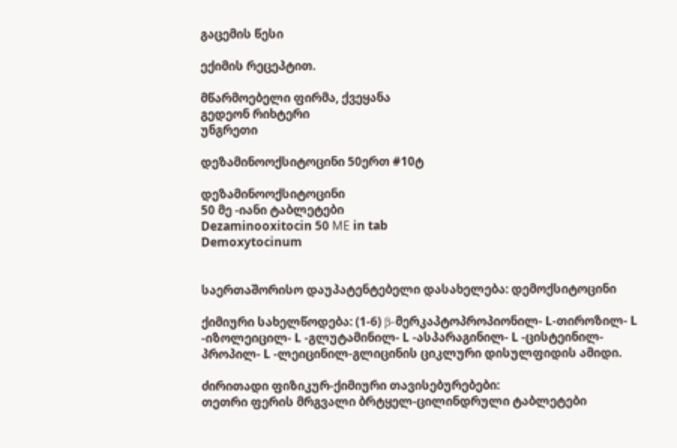გაცემის წესი

ექიმის რეცეპტით.

მწარმოებელი ფირმა, ქვეყანა
გედეონ რიხტერი
უნგრეთი

დეზამინოოქსიტოცინი 50ერთ #10ტ

დეზამინოოქსიტოცინი
50 მე -იანი ტაბლეტები
Dezaminooxitocin 50 MЕ in tab
Demoxytocinum


საერთაშორისო დაუპატენტებელი დასახელება: დემოქსიტოცინი

ქიმიური სახელწოდება: (1-6) β-მერკაპტოპროპიონილ- L-თიროზილ- L -იზოლეიცილ- L -გლუტამინილ- L -ასპარაგინილ- L -ცისტეინილ-პროპილ- L -ლეიცინილ-გლიცინის ციკლური დისულფიდის ამიდი.

ძირითადი ფიზიკურ-ქიმიური თავისებურებები:
თეთრი ფერის მრგვალი ბრტყელ-ცილინდრული ტაბლეტები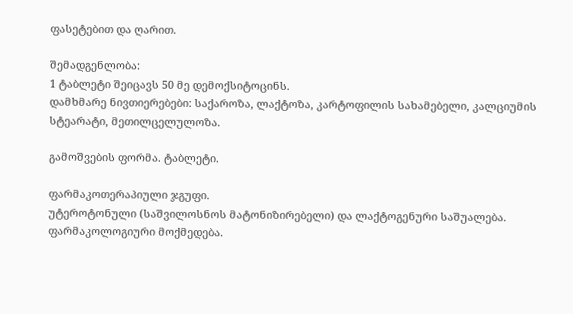ფასეტებით და ღარით.

შემადგენლობა:
1 ტაბლეტი შეიცავს 50 მე დემოქსიტოცინს.
დამხმარე ნივთიერებები: საქაროზა, ლაქტოზა, კარტოფილის სახამებელი, კალციუმის სტეარატი, მეთილცელულოზა.

გამოშვების ფორმა. ტაბლეტი.

ფარმაკოთერაპიული ჯგუფი.
უტეროტონული (საშვილოსნოს მატონიზირებელი) და ლაქტოგენური საშუალება.
ფარმაკოლოგიური მოქმედება.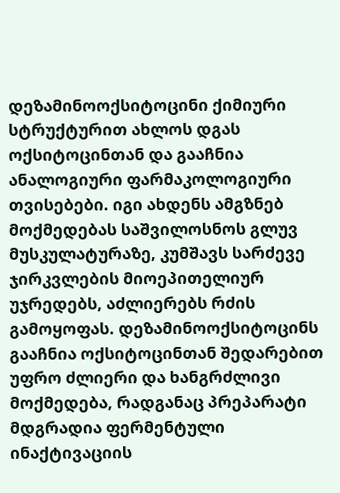დეზამინოოქსიტოცინი ქიმიური სტრუქტურით ახლოს დგას ოქსიტოცინთან და გააჩნია ანალოგიური ფარმაკოლოგიური თვისებები. იგი ახდენს ამგზნებ მოქმედებას საშვილოსნოს გლუვ მუსკულატურაზე, კუმშავს სარძევე ჯირკვლების მიოეპითელიურ უჯრედებს, აძლიერებს რძის გამოყოფას. დეზამინოოქსიტოცინს გააჩნია ოქსიტოცინთან შედარებით უფრო ძლიერი და ხანგრძლივი მოქმედება, რადგანაც პრეპარატი მდგრადია ფერმენტული ინაქტივაციის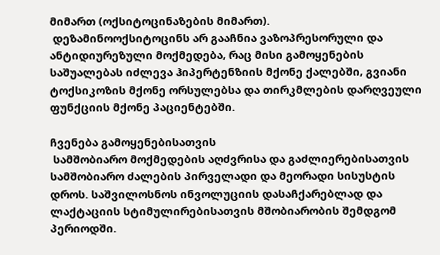მიმართ (ოქსიტოცინაზების მიმართ).
 დეზამინოოქსიტოცინს არ გააჩნია ვაზოპრესორული და ანტიდიურეზული მოქმედება, რაც მისი გამოყენების საშუალებას იძლევა ჰიპერტენზიის მქონე ქალებში, გვიანი ტოქსიკოზის მქონე ორსულებსა და თირკმლების დარღვეული ფუნქციის მქონე პაციენტებში.

ჩვენება გამოყენებისათვის
 სამშობიარო მოქმედების აღძვრისა და გაძლიერებისათვის სამშობიარო ძალების პირველადი და მეორადი სისუსტის დროს. საშვილოსნოს ინვოლუციის დასაჩქარებლად და ლაქტაციის სტიმულირებისათვის მშობიარობის შემდგომ პერიოდში.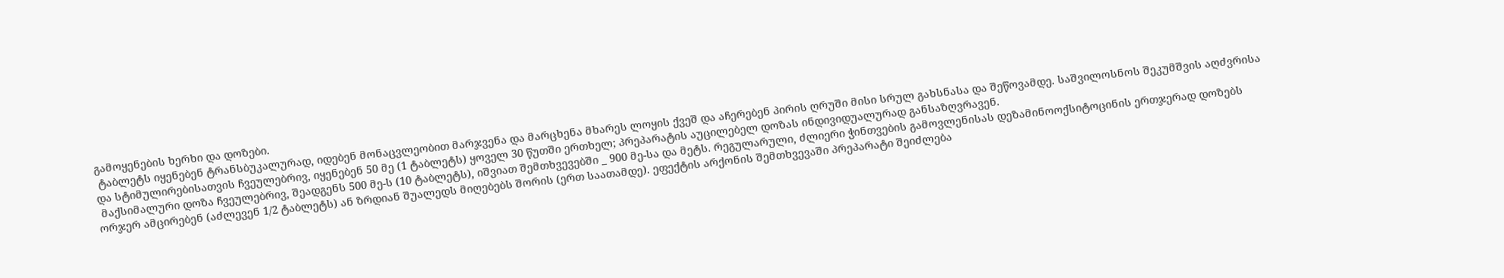გამოყენების ხერხი და დოზები.
 ტაბლეტს იყენებენ ტრანსბუკალურად, იდებენ მონაცვლეობით მარჯვენა და მარცხენა მხარეს ლოყის ქვეშ და აჩერებენ პირის ღრუში მისი სრულ გახსნასა და შეწოვამდე. საშვილოსნოს შეკუმშვის აღძვრისა და სტიმულირებისათვის ჩვეულებრივ, იყენებენ 50 მე (1 ტაბლეტს) ყოველ 30 წუთში ერთხელ; პრეპარატის აუცილებელ დოზას ინდივიდუალურად განსაზღვრავენ.
 მაქსიმალური დოზა ჩვეულებრივ, შეადგენს 500 მე-ს (10 ტაბლეტს), იშვიათ შემთხვევებში _ 900 მე-სა და მეტს. რეგულარული, ძლიერი ჭინთვების გამოვლენისას დეზამინოოქსიტოცინის ერთჯერად დოზებს ორჯერ ამცირებენ (აძლევენ 1/2 ტაბლეტს) ან ზრდიან შუალედს მიღებებს შორის (ერთ საათამდე). ეფექტის არქონის შემთხვევაში პრეპარატი შეიძლება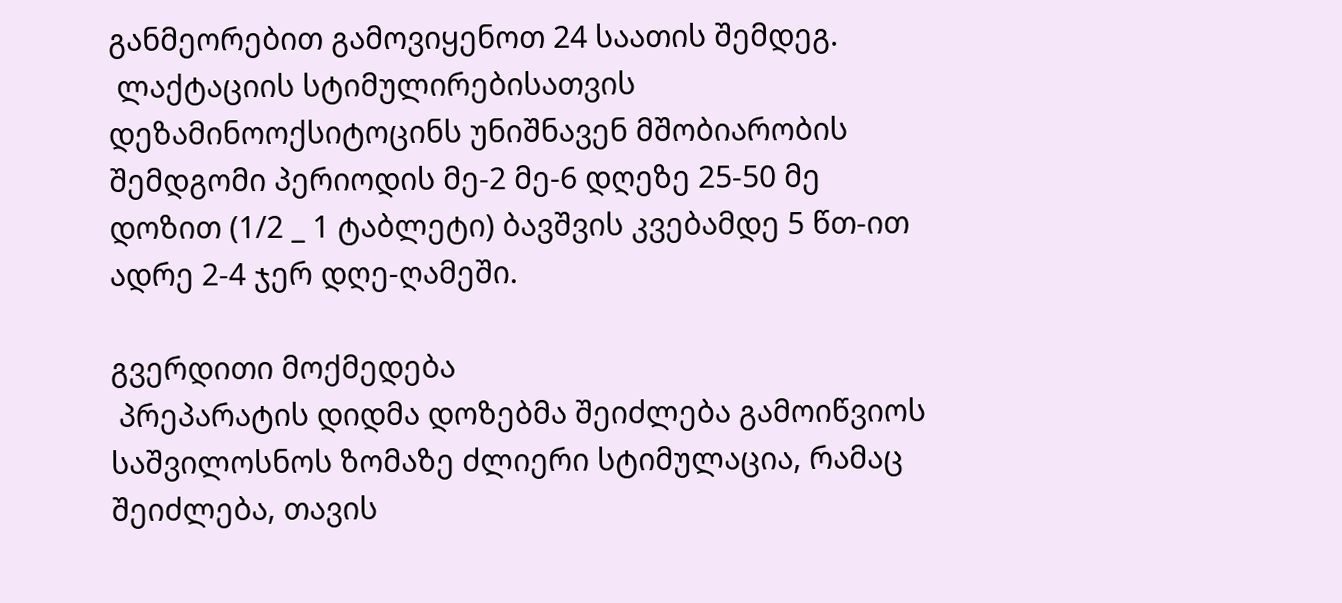განმეორებით გამოვიყენოთ 24 საათის შემდეგ.
 ლაქტაციის სტიმულირებისათვის დეზამინოოქსიტოცინს უნიშნავენ მშობიარობის შემდგომი პერიოდის მე-2 მე-6 დღეზე 25-50 მე დოზით (1/2 _ 1 ტაბლეტი) ბავშვის კვებამდე 5 წთ-ით ადრე 2-4 ჯერ დღე-ღამეში.

გვერდითი მოქმედება
 პრეპარატის დიდმა დოზებმა შეიძლება გამოიწვიოს საშვილოსნოს ზომაზე ძლიერი სტიმულაცია, რამაც შეიძლება, თავის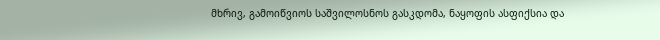მხრივ, გამოიწვიოს საშვილოსნოს გასკდომა, ნაყოფის ასფიქსია და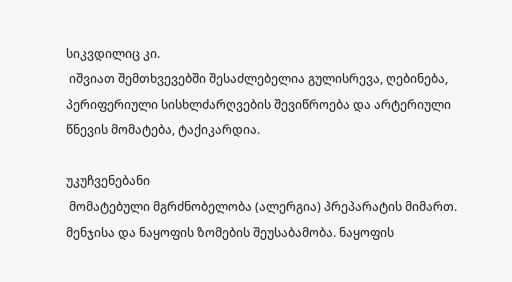სიკვდილიც კი.
 იშვიათ შემთხვევებში შესაძლებელია გულისრევა, ღებინება, პერიფერიული სისხლძარღვების შევიწროება და არტერიული წნევის მომატება, ტაქიკარდია.

უკუჩვენებანი
 მომატებული მგრძნობელობა (ალერგია) პრეპარატის მიმართ. მენჯისა და ნაყოფის ზომების შეუსაბამობა. ნაყოფის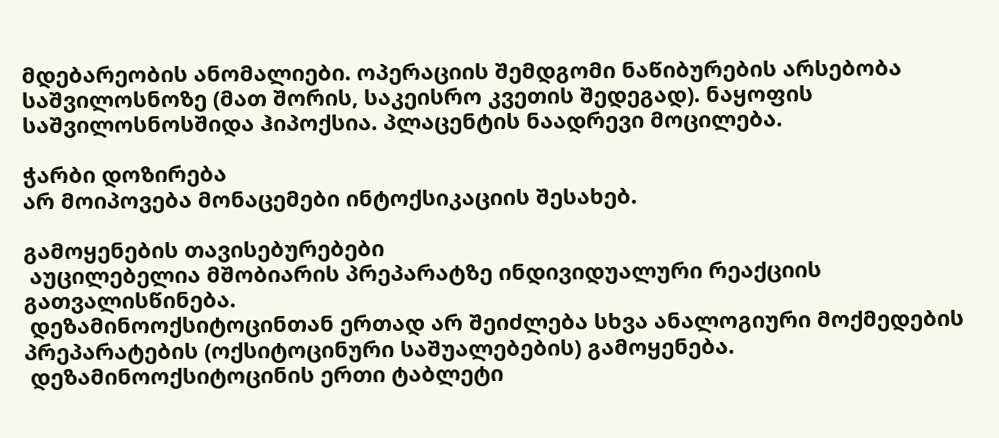მდებარეობის ანომალიები. ოპერაციის შემდგომი ნაწიბურების არსებობა საშვილოსნოზე (მათ შორის, საკეისრო კვეთის შედეგად). ნაყოფის საშვილოსნოსშიდა ჰიპოქსია. პლაცენტის ნაადრევი მოცილება.

ჭარბი დოზირება
არ მოიპოვება მონაცემები ინტოქსიკაციის შესახებ.

გამოყენების თავისებურებები
 აუცილებელია მშობიარის პრეპარატზე ინდივიდუალური რეაქციის გათვალისწინება.
 დეზამინოოქსიტოცინთან ერთად არ შეიძლება სხვა ანალოგიური მოქმედების პრეპარატების (ოქსიტოცინური საშუალებების) გამოყენება.
 დეზამინოოქსიტოცინის ერთი ტაბლეტი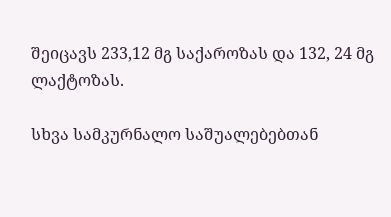შეიცავს 233,12 მგ საქაროზას და 132, 24 მგ ლაქტოზას.

სხვა სამკურნალო საშუალებებთან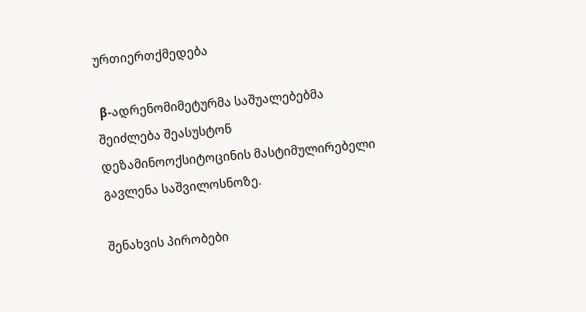ურთიერთქმედება

 β-ადრენომიმეტურმა საშუალებებმა შეიძლება შეასუსტონ დეზამინოოქსიტოცინის მასტიმულირებელი გავლენა საშვილოსნოზე.

შენახვის პირობები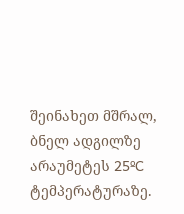შეინახეთ მშრალ, ბნელ ადგილზე არაუმეტეს 25ºC ტემპერატურაზე.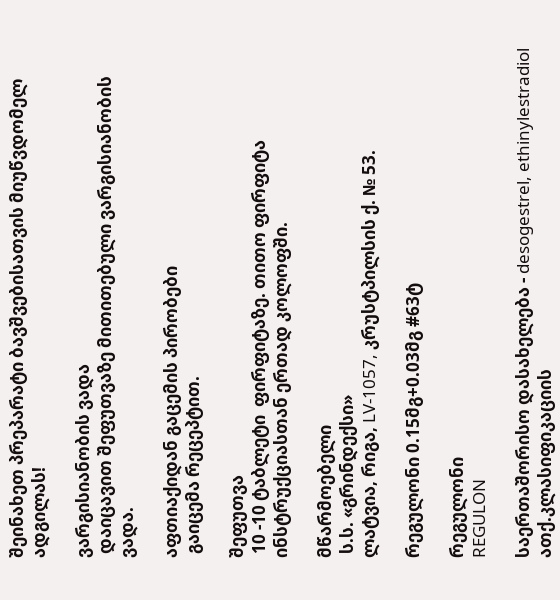შეინახეთ პრეპარატი ბავშვებისათვის მიუწვდომელ ადგილას!

ვარგისიანობის ვადა
 დაიცავით შეფუთვაზე მითითებული ვარგისიანობის ვადა.

აფთიაქიდან გაცემის პირობები
 გაიცემა რეცეპტით.

შეფუთვა
 10 -10 ტაბლეტი  ფირფიტაზე. თითო ფირფიტა ინსტრუქციასთან ერთად კოლოფში.

მწარმოებელი
 ს.ს. «გრინდექსი»
ლატვია, რიგა, LV-1057, კრუსტპილსის ქ. № 53.

რეგულონი 0.15მგ+0.03მგ #63ტ

რეგულონი
REGULON

საერთაშორისო დასახელება - desogestrel, ethinylestradiol
ათქ.კლასიფიკაციის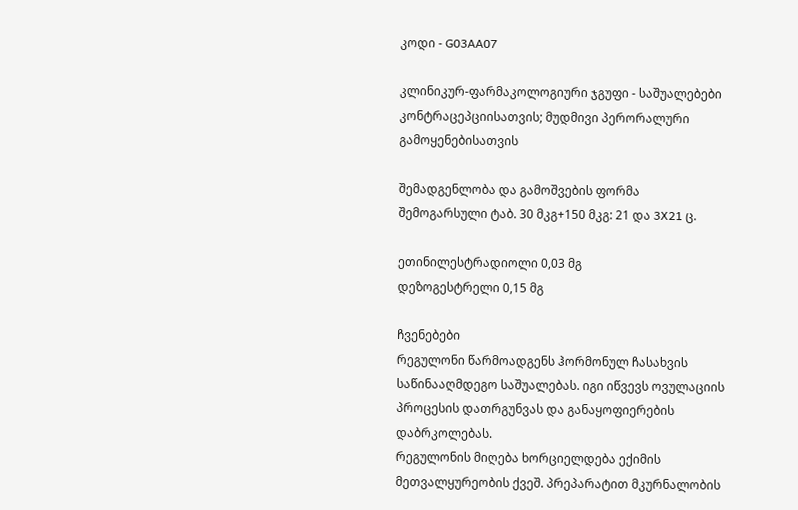კოდი - G03AA07

კლინიკურ-ფარმაკოლოგიური ჯგუფი - საშუალებები კონტრაცეპციისათვის; მუდმივი პერორალური გამოყენებისათვის

შემადგენლობა და გამოშვების ფორმა
შემოგარსული ტაბ. 30 მკგ+150 მკგ: 21 და 3X21 ც.

ეთინილესტრადიოლი 0,03 მგ
დეზოგესტრელი 0,15 მგ

ჩვენებები
რეგულონი წარმოადგენს ჰორმონულ ჩასახვის საწინააღმდეგო საშუალებას. იგი იწვევს ოვულაციის პროცესის დათრგუნვას და განაყოფიერების დაბრკოლებას.
რეგულონის მიღება ხორციელდება ექიმის მეთვალყურეობის ქვეშ. პრეპარატით მკურნალობის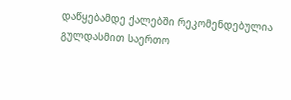დაწყებამდე ქალებში რეკომენდებულია გულდასმით საერთო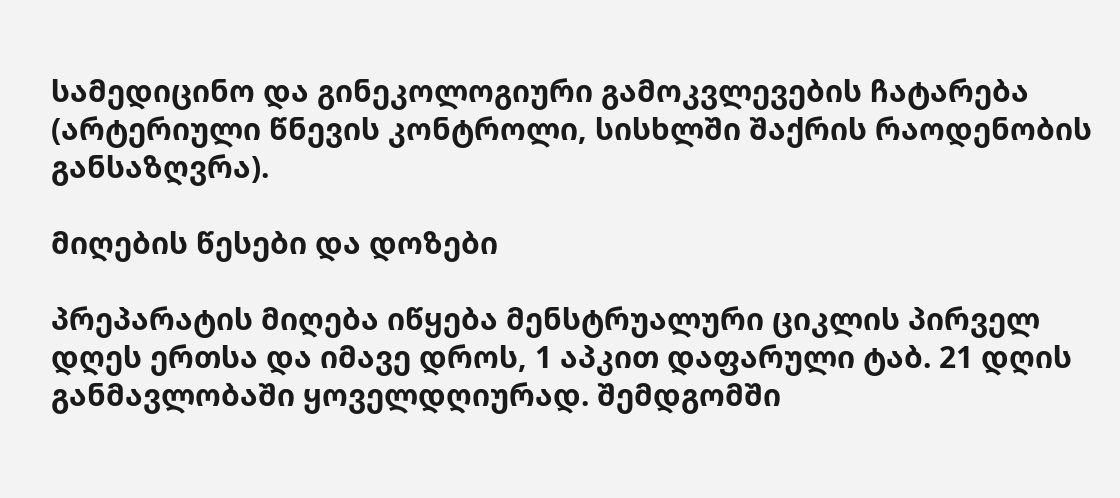სამედიცინო და გინეკოლოგიური გამოკვლევების ჩატარება (არტერიული წნევის კონტროლი, სისხლში შაქრის რაოდენობის განსაზღვრა).

მიღების წესები და დოზები

პრეპარატის მიღება იწყება მენსტრუალური ციკლის პირველ დღეს ერთსა და იმავე დროს, 1 აპკით დაფარული ტაბ. 21 დღის განმავლობაში ყოველდღიურად. შემდგომში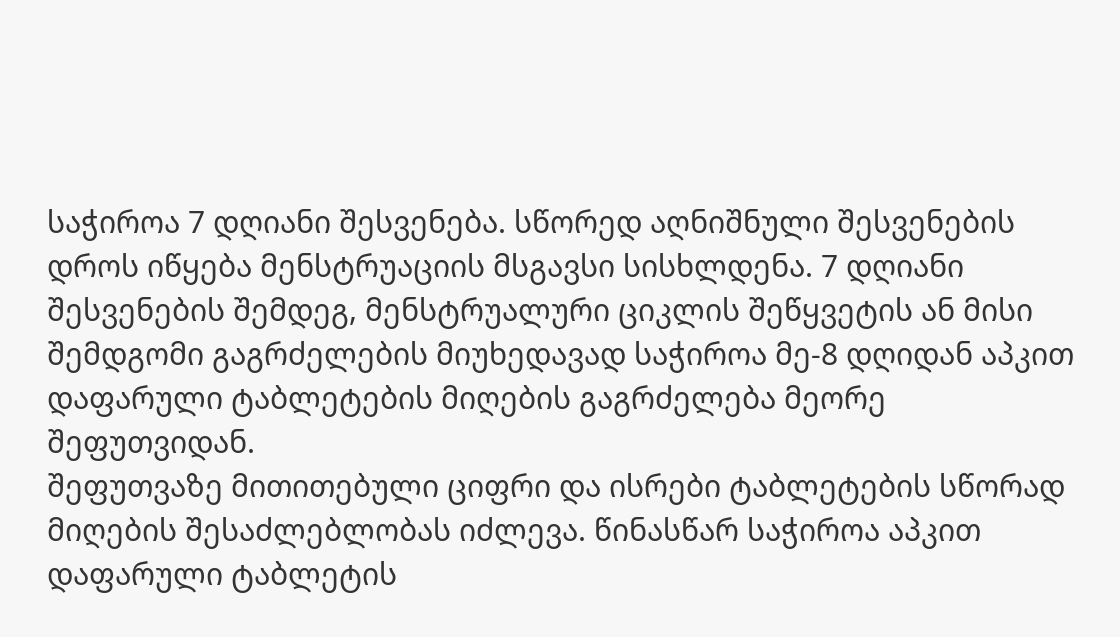საჭიროა 7 დღიანი შესვენება. სწორედ აღნიშნული შესვენების დროს იწყება მენსტრუაციის მსგავსი სისხლდენა. 7 დღიანი შესვენების შემდეგ, მენსტრუალური ციკლის შეწყვეტის ან მისი შემდგომი გაგრძელების მიუხედავად საჭიროა მე-8 დღიდან აპკით დაფარული ტაბლეტების მიღების გაგრძელება მეორე შეფუთვიდან.
შეფუთვაზე მითითებული ციფრი და ისრები ტაბლეტების სწორად მიღების შესაძლებლობას იძლევა. წინასწარ საჭიროა აპკით დაფარული ტაბლეტის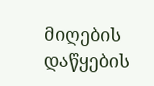მიღების დაწყების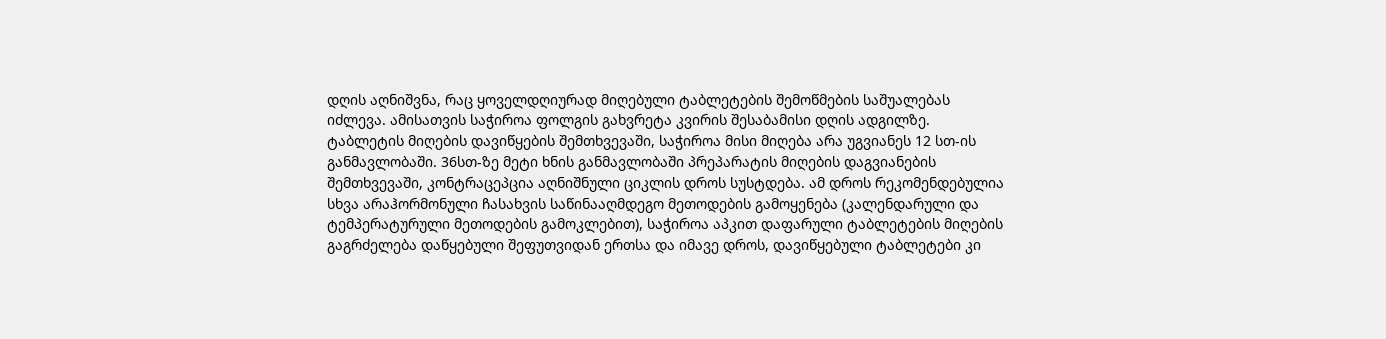დღის აღნიშვნა, რაც ყოველდღიურად მიღებული ტაბლეტების შემოწმების საშუალებას იძლევა. ამისათვის საჭიროა ფოლგის გახვრეტა კვირის შესაბამისი დღის ადგილზე.
ტაბლეტის მიღების დავიწყების შემთხვევაში, საჭიროა მისი მიღება არა უგვიანეს 12 სთ-ის განმავლობაში. 36სთ-ზე მეტი ხნის განმავლობაში პრეპარატის მიღების დაგვიანების შემთხვევაში, კონტრაცეპცია აღნიშნული ციკლის დროს სუსტდება. ამ დროს რეკომენდებულია სხვა არაჰორმონული ჩასახვის საწინააღმდეგო მეთოდების გამოყენება (კალენდარული და ტემპერატურული მეთოდების გამოკლებით), საჭიროა აპკით დაფარული ტაბლეტების მიღების გაგრძელება დაწყებული შეფუთვიდან ერთსა და იმავე დროს, დავიწყებული ტაბლეტები კი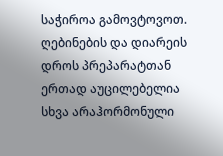საჭიროა გამოვტოვოთ.
ღებინების და დიარეის დროს პრეპარატთან ერთად აუცილებელია სხვა არაჰორმონული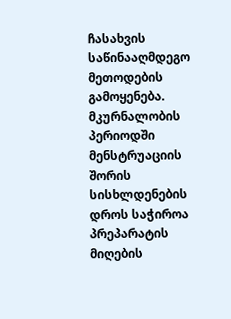ჩასახვის საწინააღმდეგო მეთოდების გამოყენება.
მკურნალობის პერიოდში მენსტრუაციის შორის სისხლდენების დროს საჭიროა პრეპარატის მიღების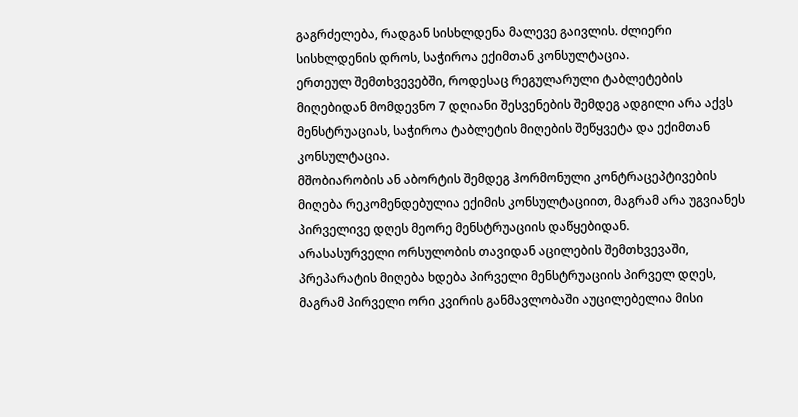გაგრძელება, რადგან სისხლდენა მალევე გაივლის. ძლიერი სისხლდენის დროს, საჭიროა ექიმთან კონსულტაცია.
ერთეულ შემთხვევებში, როდესაც რეგულარული ტაბლეტების მიღებიდან მომდევნო 7 დღიანი შესვენების შემდეგ ადგილი არა აქვს მენსტრუაციას, საჭიროა ტაბლეტის მიღების შეწყვეტა და ექიმთან კონსულტაცია.
მშობიარობის ან აბორტის შემდეგ ჰორმონული კონტრაცეპტივების მიღება რეკომენდებულია ექიმის კონსულტაციით, მაგრამ არა უგვიანეს პირველივე დღეს მეორე მენსტრუაციის დაწყებიდან.
არასასურველი ორსულობის თავიდან აცილების შემთხვევაში, პრეპარატის მიღება ხდება პირველი მენსტრუაციის პირველ დღეს, მაგრამ პირველი ორი კვირის განმავლობაში აუცილებელია მისი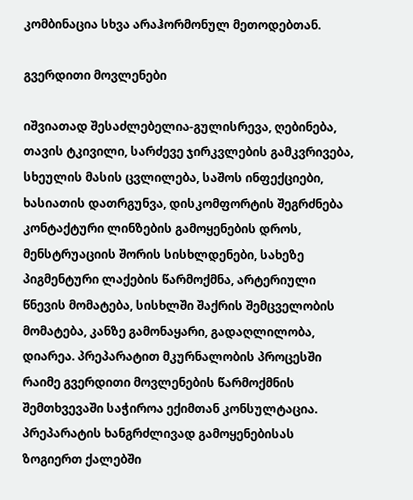კომბინაცია სხვა არაჰორმონულ მეთოდებთან.

გვერდითი მოვლენები

იშვიათად შესაძლებელია-გულისრევა, ღებინება, თავის ტკივილი, სარძევე ჯირკვლების გამკვრივება, სხეულის მასის ცვლილება, საშოს ინფექციები, ხასიათის დათრგუნვა, დისკომფორტის შეგრძნება კონტაქტური ლინზების გამოყენების დროს, მენსტრუაციის შორის სისხლდენები, სახეზე პიგმენტური ლაქების წარმოქმნა, არტერიული წნევის მომატება, სისხლში შაქრის შემცველობის მომატება, კანზე გამონაყარი, გადაღლილობა, დიარეა. პრეპარატით მკურნალობის პროცესში რაიმე გვერდითი მოვლენების წარმოქმნის შემთხვევაში საჭიროა ექიმთან კონსულტაცია.
პრეპარატის ხანგრძლივად გამოყენებისას ზოგიერთ ქალებში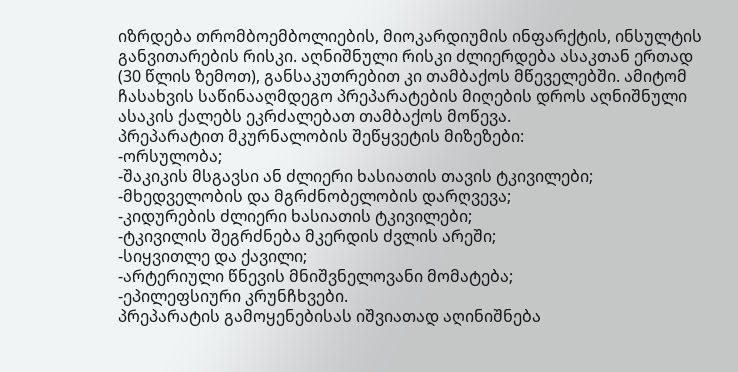იზრდება თრომბოემბოლიების, მიოკარდიუმის ინფარქტის, ინსულტის განვითარების რისკი. აღნიშნული რისკი ძლიერდება ასაკთან ერთად (30 წლის ზემოთ), განსაკუთრებით კი თამბაქოს მწეველებში. ამიტომ ჩასახვის საწინააღმდეგო პრეპარატების მიღების დროს აღნიშნული ასაკის ქალებს ეკრძალებათ თამბაქოს მოწევა.
პრეპარატით მკურნალობის შეწყვეტის მიზეზები:
-ორსულობა;
-შაკიკის მსგავსი ან ძლიერი ხასიათის თავის ტკივილები;
-მხედველობის და მგრძნობელობის დარღვევა;
-კიდურების ძლიერი ხასიათის ტკივილები;
-ტკივილის შეგრძნება მკერდის ძვლის არეში;
-სიყვითლე და ქავილი;
-არტერიული წნევის მნიშვნელოვანი მომატება;
-ეპილეფსიური კრუნჩხვები.
პრეპარატის გამოყენებისას იშვიათად აღინიშნება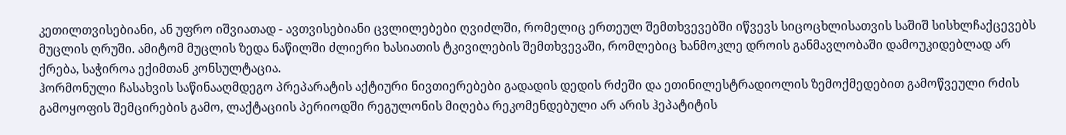კეთილთვისებიანი, ან უფრო იშვიათად - ავთვისებიანი ცვლილებები ღვიძლში, რომელიც ერთეულ შემთხვევებში იწვევს სიცოცხლისათვის საშიშ სისხლჩაქცევებს მუცლის ღრუში. ამიტომ მუცლის ზედა ნაწილში ძლიერი ხასიათის ტკივილების შემთხვევაში, რომლებიც ხანმოკლე დროის განმავლობაში დამოუკიდებლად არ ქრება, საჭიროა ექიმთან კონსულტაცია.
ჰორმონული ჩასახვის საწინააღმდეგო პრეპარატის აქტიური ნივთიერებები გადადის დედის რძეში და ეთინილესტრადიოლის ზემოქმედებით გამოწვეული რძის გამოყოფის შემცირების გამო, ლაქტაციის პერიოდში რეგულონის მიღება რეკომენდებული არ არის ჰეპატიტის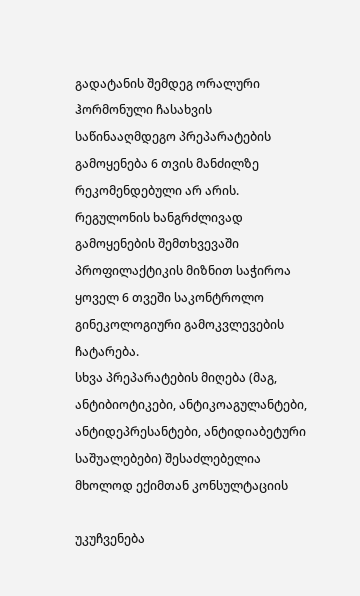გადატანის შემდეგ ორალური ჰორმონული ჩასახვის საწინააღმდეგო პრეპარატების გამოყენება 6 თვის მანძილზე რეკომენდებული არ არის.
რეგულონის ხანგრძლივად გამოყენების შემთხვევაში პროფილაქტიკის მიზნით საჭიროა ყოველ 6 თვეში საკონტროლო გინეკოლოგიური გამოკვლევების ჩატარება.
სხვა პრეპარატების მიღება (მაგ, ანტიბიოტიკები, ანტიკოაგულანტები, ანტიდეპრესანტები, ანტიდიაბეტური საშუალებები) შესაძლებელია მხოლოდ ექიმთან კონსულტაციის

უკუჩვენება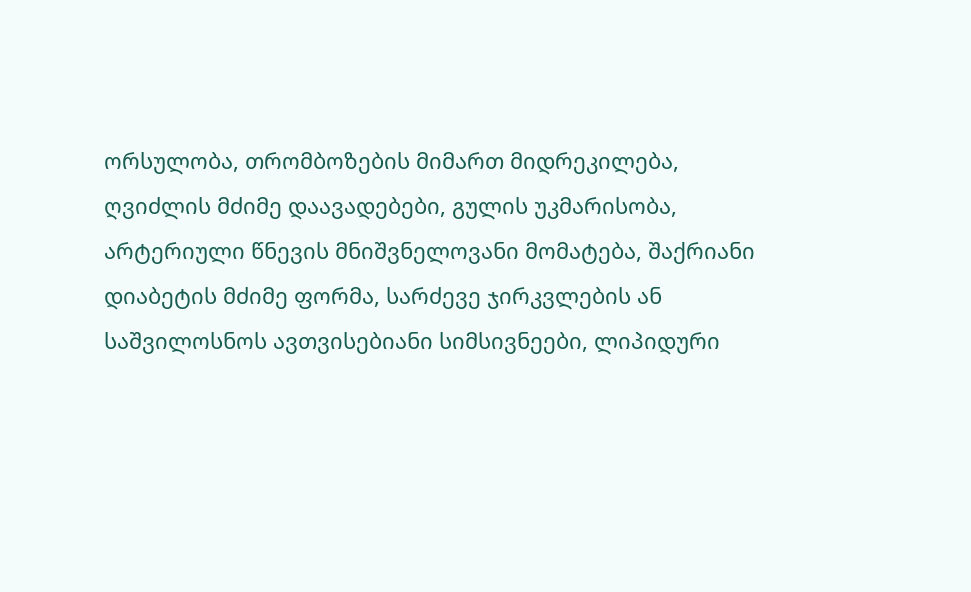ორსულობა, თრომბოზების მიმართ მიდრეკილება, ღვიძლის მძიმე დაავადებები, გულის უკმარისობა, არტერიული წნევის მნიშვნელოვანი მომატება, შაქრიანი დიაბეტის მძიმე ფორმა, სარძევე ჯირკვლების ან საშვილოსნოს ავთვისებიანი სიმსივნეები, ლიპიდური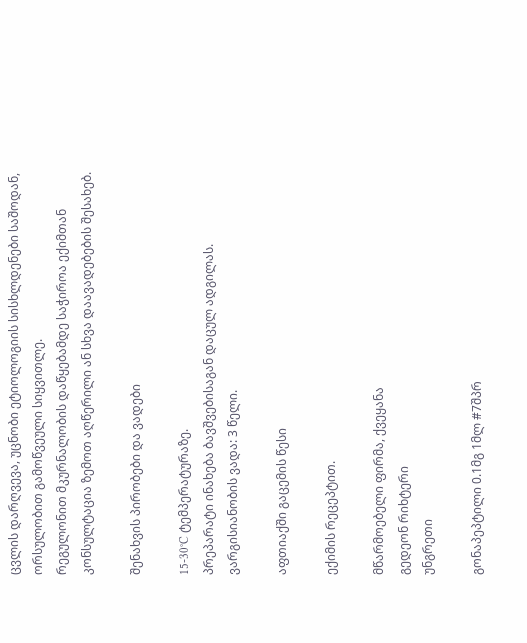ცვლის დარღვევა, უცნობი ეტიოლოგიის სისხლდენები საშოდან, ორსულობით გამოწვეული სიყვითლე.
რეგულონით მკურნალობის დაწყებამდე საჭიროა ექიმთან კონსულტაცია ზემოთ აღწერილი ან სხვა დაავადებების შესახებ.

შენახვის პირობები და ვადები

15-30°C ტემპერატურაზე.
პრეპარატი ინახება ბავშვებისაგან დაცულ ადგილას.
ვარგისიანობის ვადა: 3 წელი.

აფთიაქში გაცემის წესი

ექიმის რეცეპტით.

მწარმოებელი ფირმა, ქვეყანა
გედეონ რიხტერი
უნგრეთი

გონაპეპტილი 0.1მგ 1მლ #7შპრ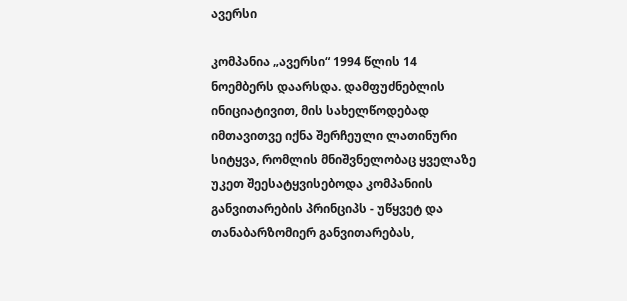ავერსი

კომპანია „ავერსი“ 1994 წლის 14 ნოემბერს დაარსდა. დამფუძნებლის ინიციატივით, მის სახელწოდებად იმთავითვე იქნა შერჩეული ლათინური სიტყვა, რომლის მნიშვნელობაც ყველაზე უკეთ შეესატყვისებოდა კომპანიის განვითარების პრინციპს - უწყვეტ და თანაბარზომიერ განვითარებას,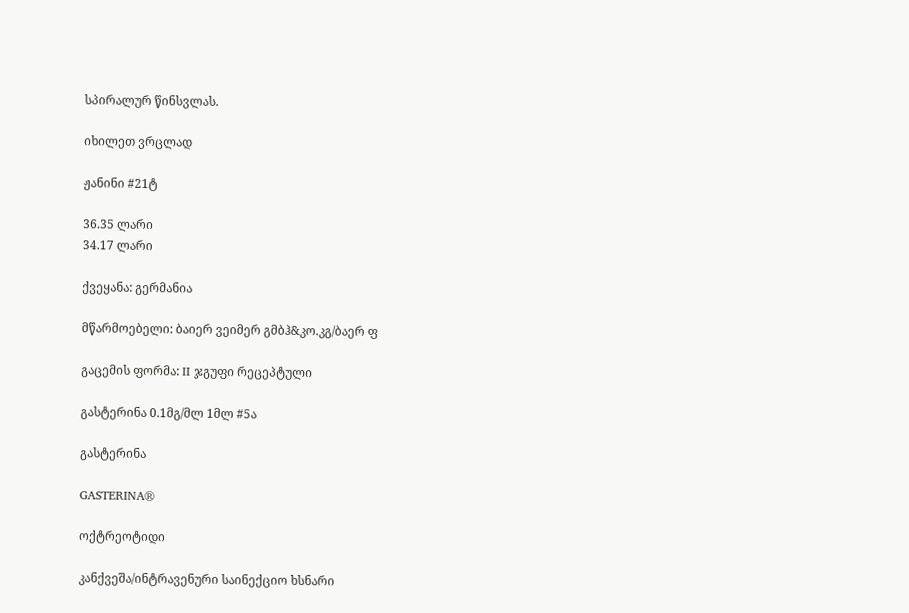სპირალურ წინსვლას.

იხილეთ ვრცლად

ჟანინი #21ტ

36.35 ლარი
34.17 ლარი

ქვეყანა: გერმანია

მწარმოებელი: ბაიერ ვეიმერ გმბჰ&კო.კგ/ბაერ ფ

გაცემის ფორმა: II ჯგუფი რეცეპტული

გასტერინა 0.1მგ/მლ 1მლ #5ა

გასტერინა

GASTERINA®

ოქტრეოტიდი

კანქვეშა/ინტრავენური საინექციო ხსნარი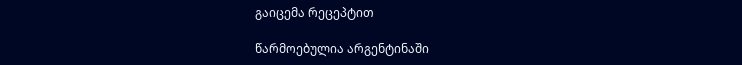გაიცემა რეცეპტით

წარმოებულია არგენტინაში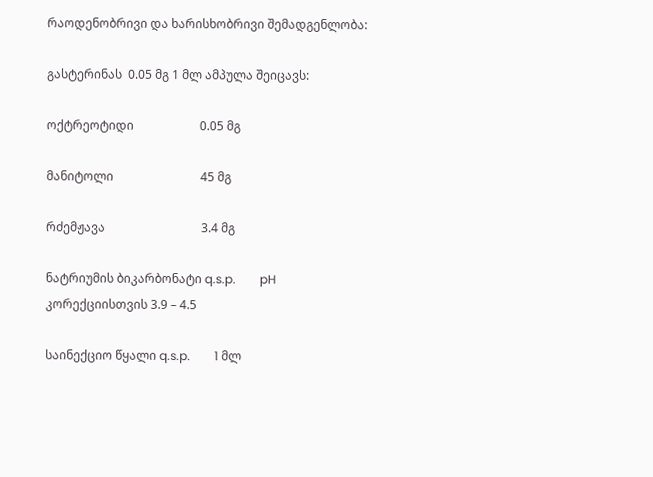რაოდენობრივი და ხარისხობრივი შემადგენლობა:

გასტერინას  0.05 მგ 1 მლ ამპულა შეიცავს:

ოქტრეოტიდი                      0.05 მგ

მანიტოლი                             45 მგ

რძემჟავა                                3.4 მგ

ნატრიუმის ბიკარბონატი q.s.p.        pH კორექციისთვის 3.9 – 4.5

საინექციო წყალი q.s.p.        1 მლ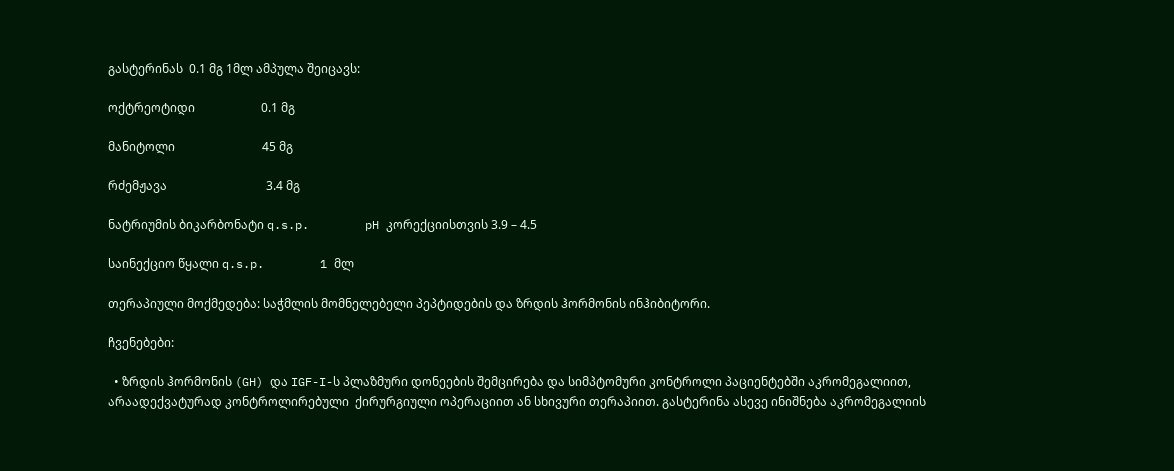გასტერინას  0.1 მგ 1მლ ამპულა შეიცავს:

ოქტრეოტიდი                      0.1 მგ

მანიტოლი                             45 მგ

რძემჟავა                                 3.4 მგ

ნატრიუმის ბიკარბონატი q.s.p.        pH კორექციისთვის 3.9 – 4.5

საინექციო წყალი q.s.p.        1 მლ

თერაპიული მოქმედება: საჭმლის მომნელებელი პეპტიდების და ზრდის ჰორმონის ინჰიბიტორი.

ჩვენებები:

  • ზრდის ჰორმონის (GH) და IGF-I-ს პლაზმური დონეების შემცირება და სიმპტომური კონტროლი პაციენტებში აკრომეგალიით, არაადექვატურად კონტროლირებული  ქირურგიული ოპერაციით ან სხივური თერაპიით. გასტერინა ასევე ინიშნება აკრომეგალიის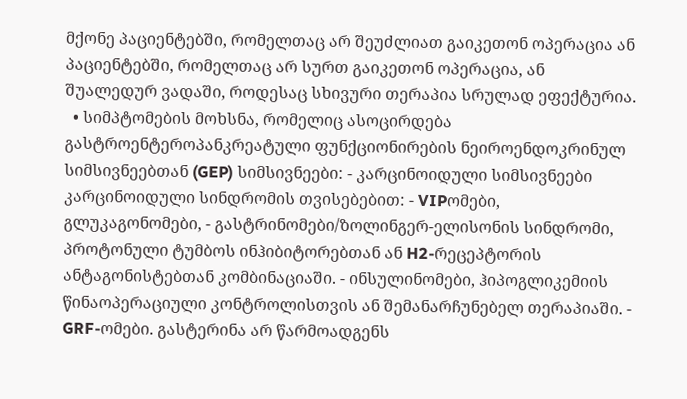მქონე პაციენტებში, რომელთაც არ შეუძლიათ გაიკეთონ ოპერაცია ან პაციენტებში, რომელთაც არ სურთ გაიკეთონ ოპერაცია, ან შუალედურ ვადაში, როდესაც სხივური თერაპია სრულად ეფექტურია.
  • სიმპტომების მოხსნა, რომელიც ასოცირდება გასტროენტეროპანკრეატული ფუნქციონირების ნეიროენდოკრინულ სიმსივნეებთან (GEP) სიმსივნეები: - კარცინოიდული სიმსივნეები კარცინოიდული სინდრომის თვისებებით: - VIPომები, გლუკაგონომები, - გასტრინომები/ზოლინგერ-ელისონის სინდრომი, პროტონული ტუმბოს ინჰიბიტორებთან ან H2-რეცეპტორის ანტაგონისტებთან კომბინაციაში. - ინსულინომები, ჰიპოგლიკემიის წინაოპერაციული კონტროლისთვის ან შემანარჩუნებელ თერაპიაში. - GRF-ომები. გასტერინა არ წარმოადგენს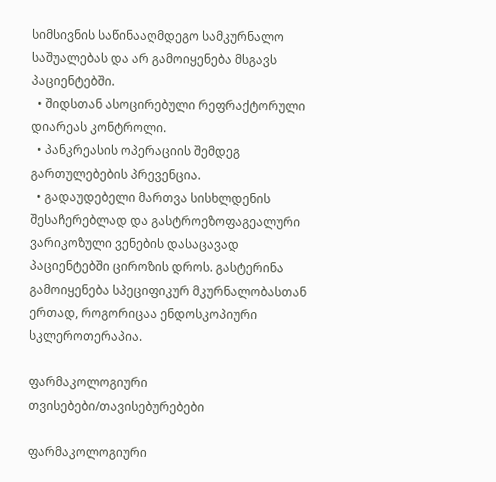სიმსივნის საწინააღმდეგო სამკურნალო საშუალებას და არ გამოიყენება მსგავს პაციენტებში.
  • შიდსთან ასოცირებული რეფრაქტორული დიარეას კონტროლი.
  • პანკრეასის ოპერაციის შემდეგ გართულებების პრევენცია.
  • გადაუდებელი მართვა სისხლდენის შესაჩერებლად და გასტროეზოფაგეალური ვარიკოზული ვენების დასაცავად პაციენტებში ციროზის დროს. გასტერინა გამოიყენება სპეციფიკურ მკურნალობასთან ერთად, როგორიცაა ენდოსკოპიური სკლეროთერაპია.

ფარმაკოლოგიური თვისებები/თავისებურებები

ფარმაკოლოგიური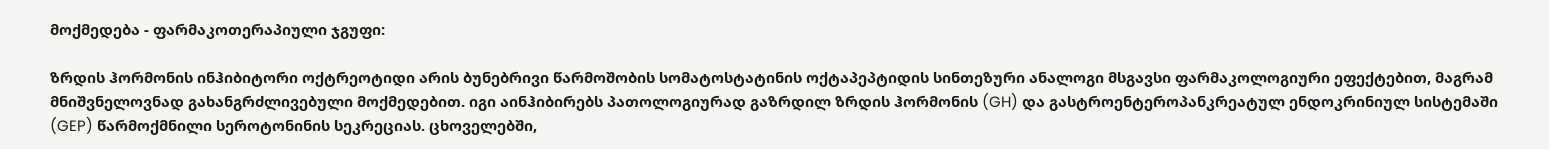მოქმედება - ფარმაკოთერაპიული ჯგუფი:

ზრდის ჰორმონის ინჰიბიტორი ოქტრეოტიდი არის ბუნებრივი წარმოშობის სომატოსტატინის ოქტაპეპტიდის სინთეზური ანალოგი მსგავსი ფარმაკოლოგიური ეფექტებით, მაგრამ მნიშვნელოვნად გახანგრძლივებული მოქმედებით. იგი აინჰიბირებს პათოლოგიურად გაზრდილ ზრდის ჰორმონის (GH) და გასტროენტეროპანკრეატულ ენდოკრინიულ სისტემაში (GEP) წარმოქმნილი სეროტონინის სეკრეციას. ცხოველებში,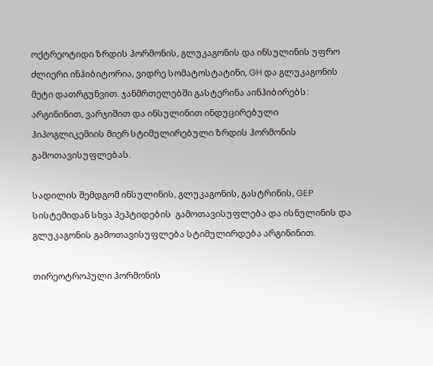ოქტრეოტიდი ზრდის ჰორმონის, გლუკაგონის და ინსულინის უფრო ძლიერი ინჰიბიტორია, ვიდრე სომატოსტატინი, GH და გლუკაგონის მეტი დათრგუნვით. ჯანმრთელებში გასტერინა აინჰიბირებს: არგინინით, ვარჯიშით და ინსულინით ინდუცირებული ჰიპოგლიკემიის მიერ სტიმულირებული ზრდის ჰორმონის გამოთავისუფლებას.

სადილის შემდგომ ინსულინის, გლუკაგონის, გასტრინის, GEP სისტემიდან სხვა პეპტიდების  გამოთავისუფლება და ისნულინის და გლუკაგონის გამოთავისუფლება სტიმულირდება არგინინით.

თირეოტროპული ჰორმონის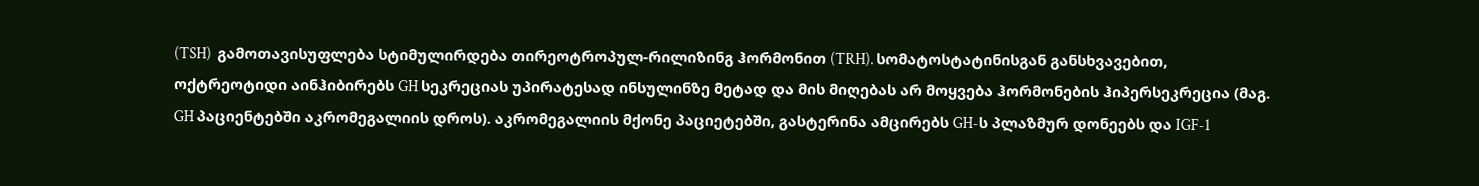(TSH)  გამოთავისუფლება სტიმულირდება თირეოტროპულ-რილიზინგ ჰორმონით (TRH). სომატოსტატინისგან განსხვავებით, ოქტრეოტიდი აინჰიბირებს GH სეკრეციას უპირატესად ინსულინზე მეტად და მის მიღებას არ მოყვება ჰორმონების ჰიპერსეკრეცია (მაგ. GH პაციენტებში აკრომეგალიის დროს). აკრომეგალიის მქონე პაციეტებში, გასტერინა ამცირებს GH-ს პლაზმურ დონეებს და IGF-1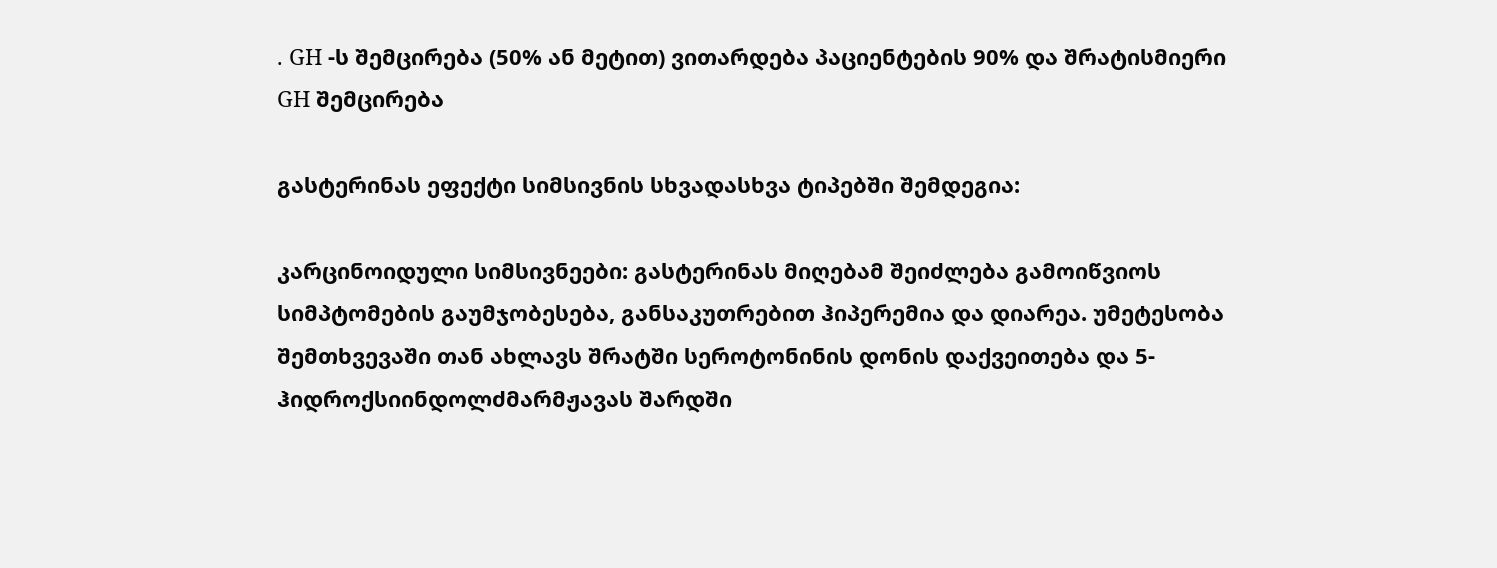. GH -ს შემცირება (50% ან მეტით) ვითარდება პაციენტების 90% და შრატისმიერი GH შემცირება

გასტერინას ეფექტი სიმსივნის სხვადასხვა ტიპებში შემდეგია:

კარცინოიდული სიმსივნეები: გასტერინას მიღებამ შეიძლება გამოიწვიოს სიმპტომების გაუმჯობესება, განსაკუთრებით ჰიპერემია და დიარეა. უმეტესობა შემთხვევაში თან ახლავს შრატში სეროტონინის დონის დაქვეითება და 5-ჰიდროქსიინდოლძმარმჟავას შარდში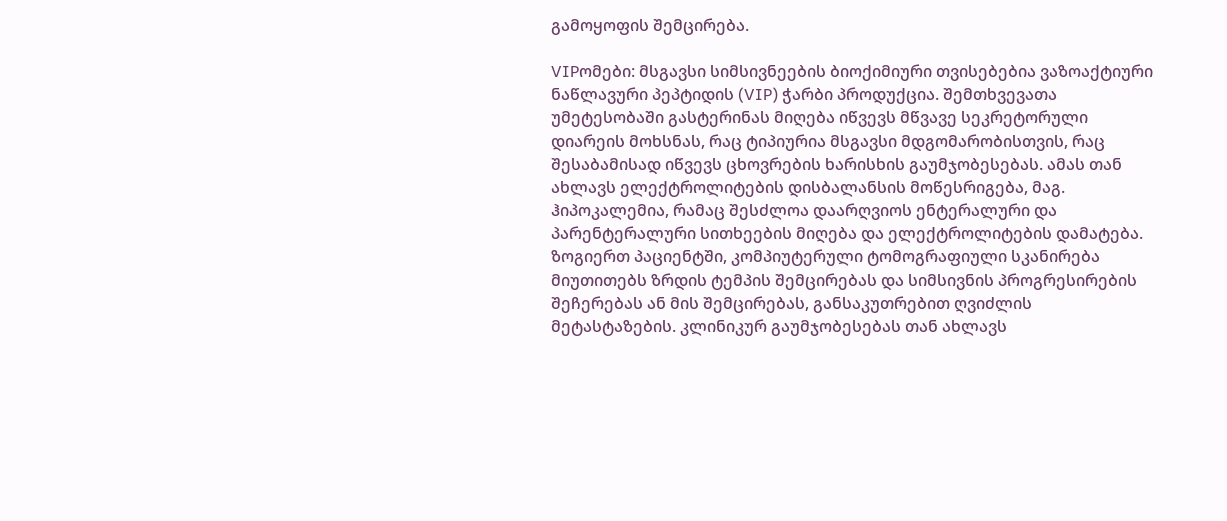გამოყოფის შემცირება.

VIPომები: მსგავსი სიმსივნეების ბიოქიმიური თვისებებია ვაზოაქტიური ნაწლავური პეპტიდის (VIP) ჭარბი პროდუქცია. შემთხვევათა უმეტესობაში გასტერინას მიღება იწვევს მწვავე სეკრეტორული დიარეის მოხსნას, რაც ტიპიურია მსგავსი მდგომარობისთვის, რაც შესაბამისად იწვევს ცხოვრების ხარისხის გაუმჯობესებას. ამას თან ახლავს ელექტროლიტების დისბალანსის მოწესრიგება, მაგ. ჰიპოკალემია, რამაც შესძლოა დაარღვიოს ენტერალური და პარენტერალური სითხეების მიღება და ელექტროლიტების დამატება. ზოგიერთ პაციენტში, კომპიუტერული ტომოგრაფიული სკანირება მიუთითებს ზრდის ტემპის შემცირებას და სიმსივნის პროგრესირების შეჩერებას ან მის შემცირებას, განსაკუთრებით ღვიძლის მეტასტაზების. კლინიკურ გაუმჯობესებას თან ახლავს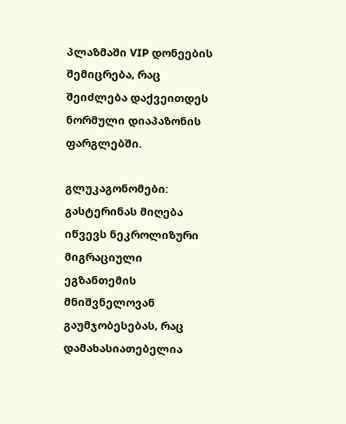პლაზმაში VIP დონეების შემიცრება, რაც შეიძლება დაქვეითდეს ნორმული დიაპაზონის ფარგლებში.

გლუკაგონომები: გასტერინას მიღება იწვევს ნეკროლიზური მიგრაციული ეგზანთემის მნიშვნელოვან გაუმჯობესებას, რაც დამახასიათებელია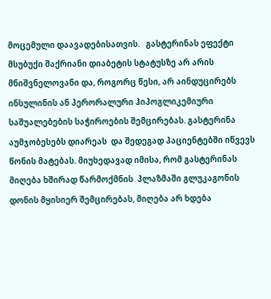მოცემული დაავადებისათვის.   გასტერინას ეფექტი მსუბუქი შაქრიანი დიაბეტის სტატუსზე არ არის მნიშვნელოვანი და, როგორც წესი, არ აინდუცირებს ინსულინის ან პერორალური ჰიპოგლიკემიური საშუალებების საჭიროების შემცირებას. გასტერინა აუმჯობესებს დიარეას  და შედეგად პაციენტებში იწვევს წონის მატებას. მიუხედავად იმისა, რომ გასტერინას მიღება ხშირად წარმოქმნის  პლაზმაში გლუკაგონის დონის მყისიერ შემცირებას, მიღება არ ხდება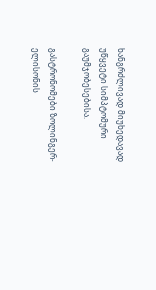ხანგრძლივად მიუხედავად უწყვეტი სიმპტომური გაუმჯობესებისა.

გასტრონომები ზოლინგერ-ელისონის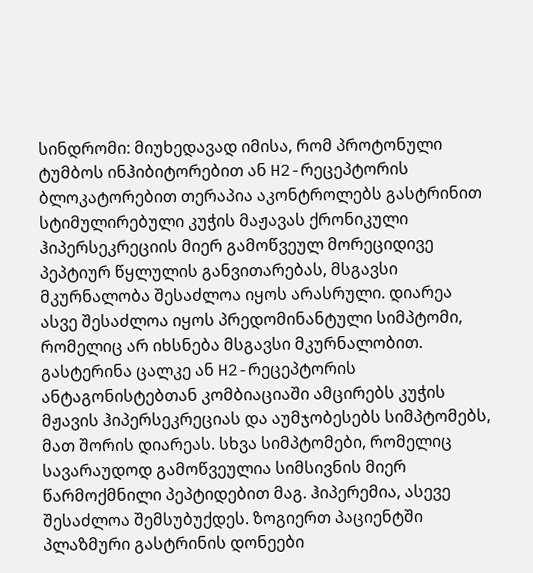სინდრომი: მიუხედავად იმისა, რომ პროტონული ტუმბოს ინჰიბიტორებით ან H2-რეცეპტორის ბლოკატორებით თერაპია აკონტროლებს გასტრინით სტიმულირებული კუჭის მაჟავას ქრონიკული ჰიპერსეკრეციის მიერ გამოწვეულ მორეციდივე პეპტიურ წყლულის განვითარებას, მსგავსი მკურნალობა შესაძლოა იყოს არასრული. დიარეა ასვე შესაძლოა იყოს პრედომინანტული სიმპტომი, რომელიც არ იხსნება მსგავსი მკურნალობით. გასტერინა ცალკე ან H2-რეცეპტორის ანტაგონისტებთან კომბიაციაში ამცირებს კუჭის მჟავის ჰიპერსეკრეციას და აუმჯობესებს სიმპტომებს, მათ შორის დიარეას. სხვა სიმპტომები, რომელიც სავარაუდოდ გამოწვეულია სიმსივნის მიერ წარმოქმნილი პეპტიდებით მაგ. ჰიპერემია, ასევე შესაძლოა შემსუბუქდეს. ზოგიერთ პაციენტში პლაზმური გასტრინის დონეები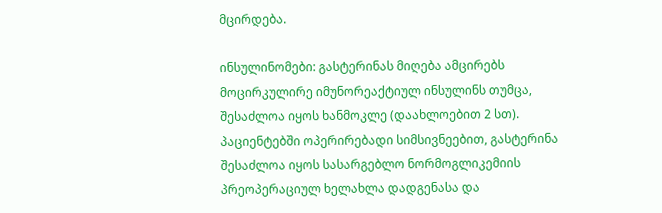მცირდება.

ინსულინომები: გასტერინას მიღება ამცირებს მოცირკულირე იმუნორეაქტიულ ინსულინს თუმცა, შესაძლოა იყოს ხანმოკლე (დაახლოებით 2 სთ). პაციენტებში ოპერირებადი სიმსივნეებით, გასტერინა შესაძლოა იყოს სასარგებლო ნორმოგლიკემიის პრეოპერაციულ ხელახლა დადგენასა და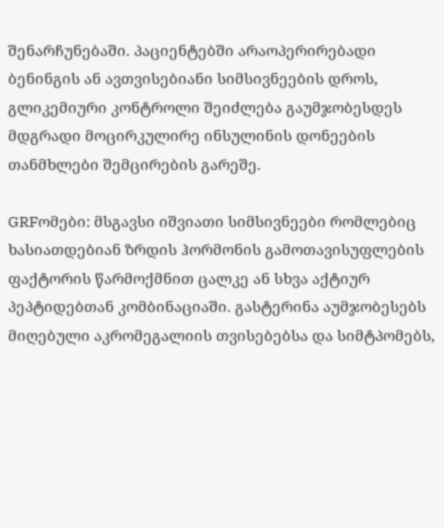შენარჩუნებაში. პაციენტებში არაოპერირებადი ბენინგის ან ავთვისებიანი სიმსივნეების დროს, გლიკემიური კონტროლი შეიძლება გაუმჯობესდეს მდგრადი მოცირკულირე ინსულინის დონეების თანმხლები შემცირების გარეშე.

GRFომები: მსგავსი იშვიათი სიმსივნეები რომლებიც ხასიათდებიან ზრდის ჰორმონის გამოთავისუფლების ფაქტორის წარმოქმნით ცალკე ან სხვა აქტიურ პეპტიდებთან კომბინაციაში. გასტერინა აუმჯობესებს მიღებული აკრომეგალიის თვისებებსა და სიმტპომებს,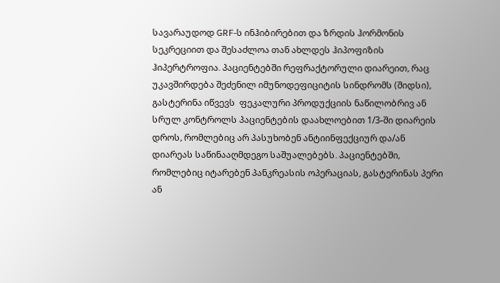სავარაუდოდ GRF-ს ინჰიბირებით და ზრდის ჰორმონის სეკრეციით და შესაძლოა თან ახლდეს ჰიპოფიზის ჰიპერტროფია. პაციენტებში რეფრაქტორული დიარეით, რაც უკავშირდება შეძენილ იმუნოდეფიციტის სინდრომს (შიდსი), გასტერინა იწვევს  ფეკალური პროდუქციის ნაწილობრივ ან სრულ კონტროლს პაციენტების დაახლოებით 1/3-ში დიარეის დროს, რომლებიც არ პასუხობენ ანტიინფექციურ და/ან დიარეას საწინააღმდეგო საშუალებებს. პაციენტებში, რომლებიც იტარებენ პანკრეასის ოპერაციას, გასტერინას პერი ან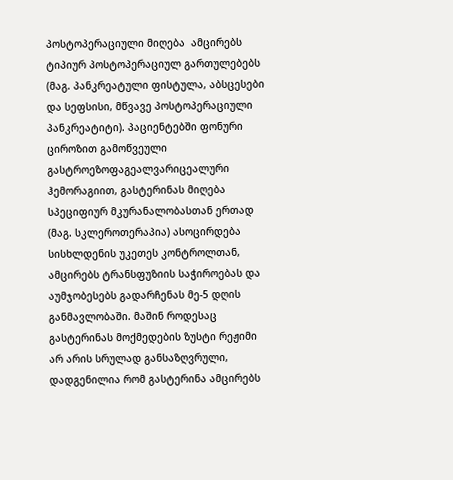პოსტოპერაციული მიღება  ამცირებს ტიპიურ პოსტოპერაციულ გართულებებს (მაგ. პანკრეატული ფისტულა, აბსცესები და სეფსისი, მწვავე პოსტოპერაციული პანკრეატიტი). პაციენტებში ფონური ციროზით გამოწვეული გასტროეზოფაგეალვარიცეალური ჰემორაგიით, გასტერინას მიღება სპეციფიურ მკურანალობასთან ერთად (მაგ. სკლეროთერაპია) ასოცირდება სისხლდენის უკეთეს კონტროლთან, ამცირებს ტრანსფუზიის საჭიროებას და აუმჯობესებს გადარჩენას მე-5 დღის განმავლობაში. მაშინ როდესაც გასტერინას მოქმედების ზუსტი რეჟიმი არ არის სრულად განსაზღვრული, დადგენილია რომ გასტერინა ამცირებს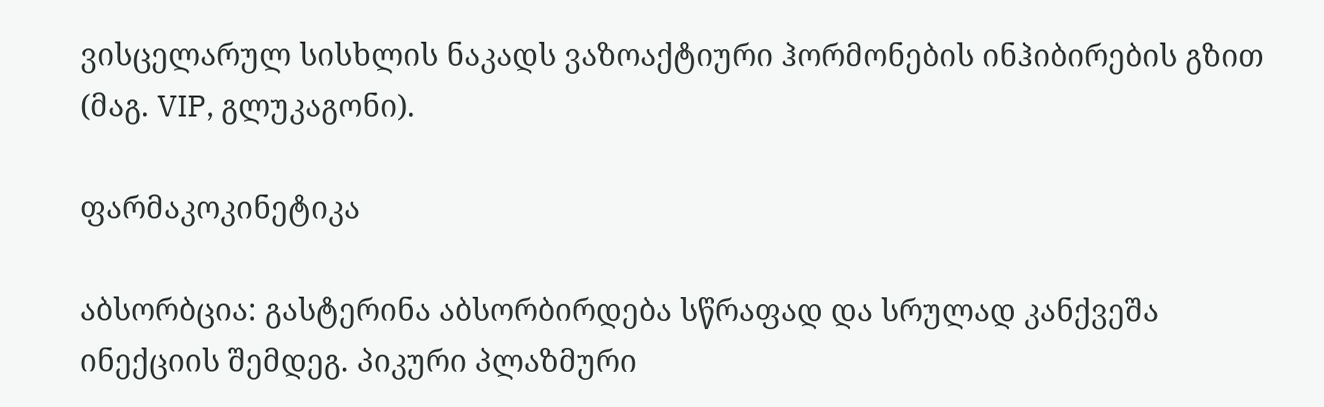ვისცელარულ სისხლის ნაკადს ვაზოაქტიური ჰორმონების ინჰიბირების გზით (მაგ. VIP, გლუკაგონი).

ფარმაკოკინეტიკა

აბსორბცია: გასტერინა აბსორბირდება სწრაფად და სრულად კანქვეშა ინექციის შემდეგ. პიკური პლაზმური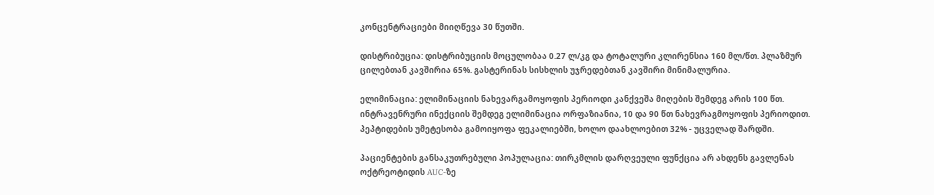კონცენტრაციები მიიღწევა 30 წუთში.

დისტრიბუცია: დისტრიბუციის მოცულობაა 0.27 ლ/კგ და ტოტალური კლირენსია 160 მლ/წთ. პლაზმურ ცილებთან კავშირია 65%. გასტერინას სისხლის უჯრედებთან კავშირი მინიმალურია.

ელიმინაცია: ელიმინაციის ნახევარგამოყოფის პერიოდი კანქვეშა მიღების შემდეგ არის 100 წთ. ინტრავენრური ინექციის შემდეგ ელიმინაცია ორფაზიანია, 10 და 90 წთ ნახევრაგმოყოფის პერიოდით. პეპტიდების უმეტესობა გამოიყოფა ფეკალიებში, ხოლო დაახლოებით 32% - უცველად შარდში.

პაციენტების განსაკუთრებული პოპულაცია: თირკმლის დარღვეული ფუნქცია არ ახდენს გავლენას ოქტრეოტიდის AUC-ზე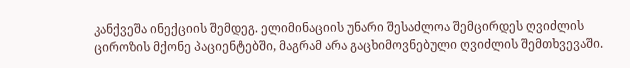კანქვეშა ინექციის შემდეგ. ელიმინაციის უნარი შესაძლოა შემცირდეს ღვიძლის ციროზის მქონე პაციენტებში, მაგრამ არა გაცხიმოვნებული ღვიძლის შემთხვევაში.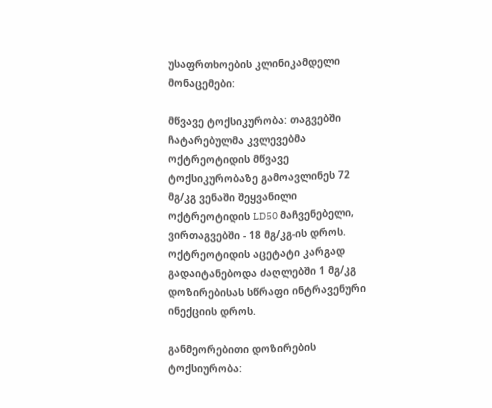უსაფრთხოების კლინიკამდელი მონაცემები:

მწვავე ტოქსიკურობა: თაგვებში ჩატარებულმა კვლევებმა ოქტრეოტიდის მწვავე ტოქსიკურობაზე გამოავლინეს 72 მგ/კგ ვენაში შეყვანილი ოქტრეოტიდის LD50 მაჩვენებელი, ვირთაგვებში - 18 მგ/კგ-ის დროს. ოქტრეოტიდის აცეტატი კარგად გადაიტანებოდა ძაღლებში 1 მგ/კგ დოზირებისას სწრაფი ინტრავენური ინექციის დროს.

განმეორებითი დოზირების ტოქსიურობა: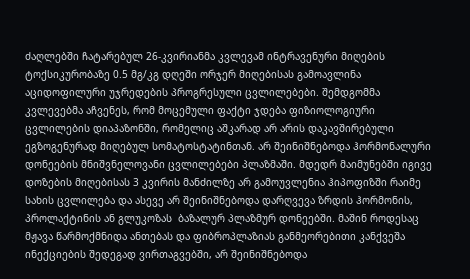ძაღლებში ჩატარებულ 26-კვირიანმა კვლევამ ინტრავენური მიღების ტოქსიკურობაზე 0.5 მგ/კგ დღეში ორჯერ მიღებისას გამოავლინა აციდოფილური უჯრედების პროგრესული ცვლილებები. შემდგომმა კვლევებმა აჩვენეს, რომ მოცემული ფაქტი ჯდება ფიზიოლოგიური ცვლილების დიაპაზონში, რომელიც აშკარად არ არის დაკავშირებული ეგზოგენურად მიღებულ სომატოსტატინთან. არ შეინიშნებოდა ჰორმონალური დონეების მნიშვნელოვანი ცვლილებები პლაზმაში. მდედრ მაიმუნებში იგივე დოზების მიღებისას 3 კვირის მანძილზე არ გამოუვლენია ჰიპოფიზში რაიმე სახის ცვლილება და ასევე არ შეინიშნებოდა დარღვევა ზრდის ჰორმონის, პროლაქტინის ან გლუკოზას  ბაზალურ პლაზმურ დონეებში. მაშინ როდესაც მჟავა წარმოქმნიდა ანთებას და ფიბროპლაზიას განმეორებითი კანქვეშა ინექციების შედეგად ვირთაგვებში, არ შეინიშნებოდა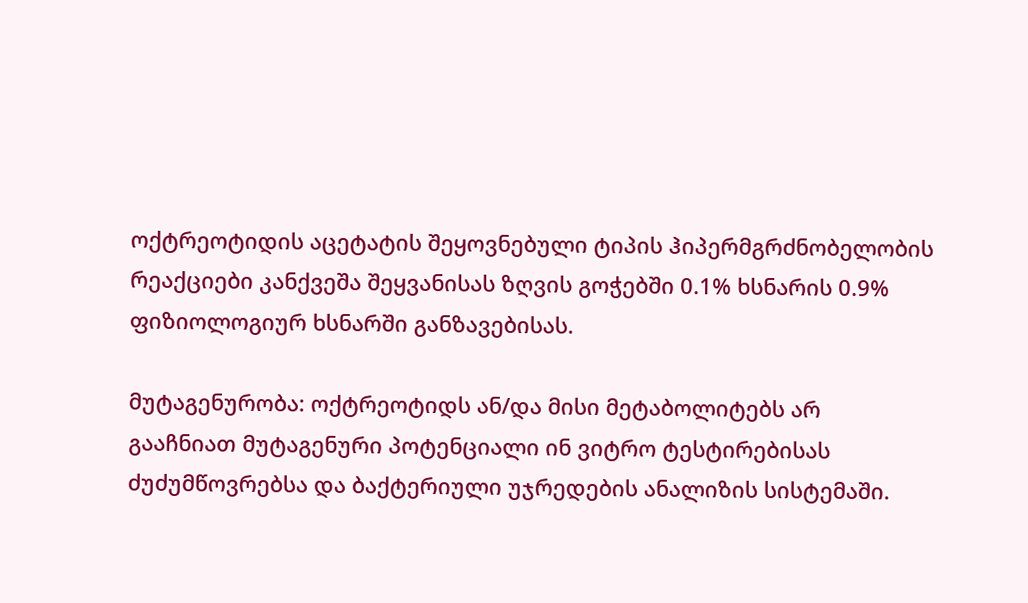ოქტრეოტიდის აცეტატის შეყოვნებული ტიპის ჰიპერმგრძნობელობის რეაქციები კანქვეშა შეყვანისას ზღვის გოჭებში 0.1% ხსნარის 0.9% ფიზიოლოგიურ ხსნარში განზავებისას.

მუტაგენურობა: ოქტრეოტიდს ან/და მისი მეტაბოლიტებს არ გააჩნიათ მუტაგენური პოტენციალი ინ ვიტრო ტესტირებისას ძუძუმწოვრებსა და ბაქტერიული უჯრედების ანალიზის სისტემაში.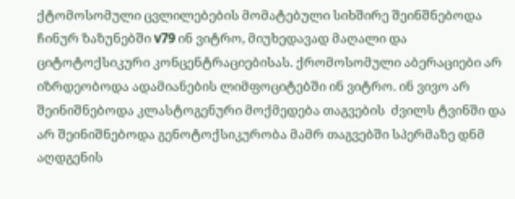ქტომოსომული ცვლილებების მომატებული სიხშირე შეინშნებოდა ჩინურ ზაზუნებში v79 ინ ვიტრო, მიუხედავად მაღალი და ციტოტოქსიკური კონცენტრაციებისას. ქრომოსომული აბერაციები არ იზრდეობოდა ადამიანების ლიმფოციტებში ინ ვიტრო. ინ ვივო არ შეინიშნებოდა კლასტოგენური მოქმედება თაგვების  ძვილს ტვინში და არ შეინიშნებოდა გენოტოქსიკურობა მამრ თაგვებში სპერმაზე დნმ აღდგენის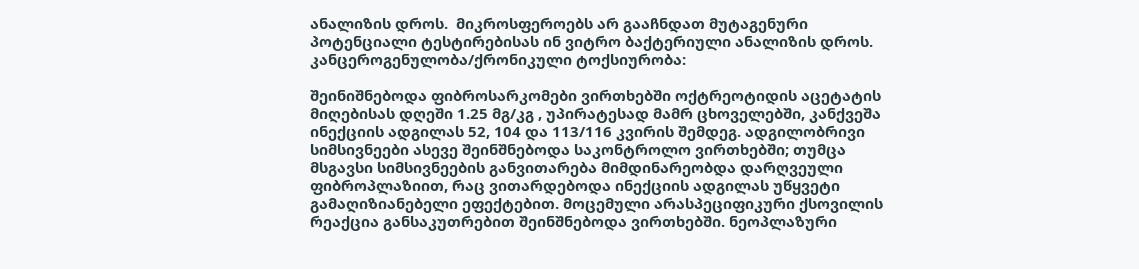ანალიზის დროს.  მიკროსფეროებს არ გააჩნდათ მუტაგენური პოტენციალი ტესტირებისას ინ ვიტრო ბაქტერიული ანალიზის დროს. კანცეროგენულობა/ქრონიკული ტოქსიურობა:

შეინიშნებოდა ფიბროსარკომები ვირთხებში ოქტრეოტიდის აცეტატის მიღებისას დღეში 1.25 მგ/კგ , უპირატესად მამრ ცხოველებში, კანქვეშა ინექციის ადგილას 52, 104 და 113/116 კვირის შემდეგ. ადგილობრივი სიმსივნეები ასევე შეინშნებოდა საკონტროლო ვირთხებში; თუმცა მსგავსი სიმსივნეების განვითარება მიმდინარეობდა დარღვეული  ფიბროპლაზიით, რაც ვითარდებოდა ინექციის ადგილას უწყვეტი გამაღიზიანებელი ეფექტებით. მოცემული არასპეციფიკური ქსოვილის რეაქცია განსაკუთრებით შეინშნებოდა ვირთხებში. ნეოპლაზური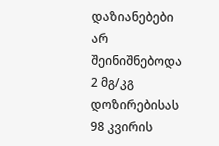დაზიანებები არ შეინიშნებოდა 2 მგ/კგ დოზირებისას 98 კვირის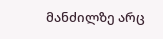მანძილზე არც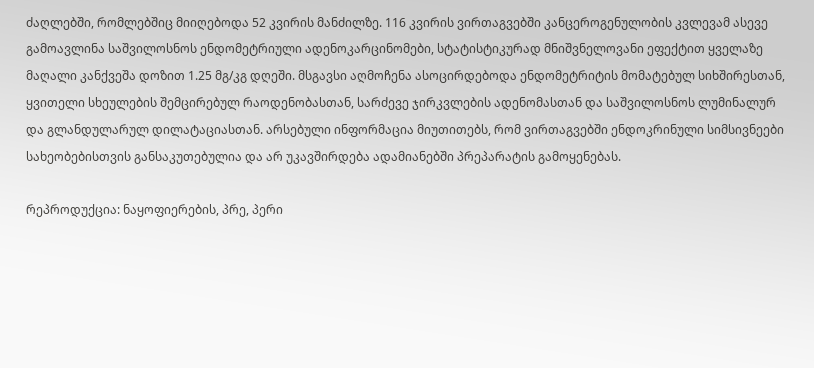ძაღლებში, რომლებშიც მიიღებოდა 52 კვირის მანძილზე. 116 კვირის ვირთაგვებში კანცეროგენულობის კვლევამ ასევე გამოავლინა საშვილოსნოს ენდომეტრიული ადენოკარცინომები, სტატისტიკურად მნიშვნელოვანი ეფექტით ყველაზე მაღალი კანქვეშა დოზით 1.25 მგ/კგ დღეში. მსგავსი აღმოჩენა ასოცირდებოდა ენდომეტრიტის მომატებულ სიხშირესთან, ყვითელი სხეულების შემცირებულ რაოდენობასთან, სარძევე ჯირკვლების ადენომასთან და საშვილოსნოს ლუმინალურ და გლანდულარულ დილატაციასთან. არსებული ინფორმაცია მიუთითებს, რომ ვირთაგვებში ენდოკრინული სიმსივნეები სახეობებისთვის განსაკუთებულია და არ უკავშირდება ადამიანებში პრეპარატის გამოყენებას.

რეპროდუქცია: ნაყოფიერების, პრე, პერი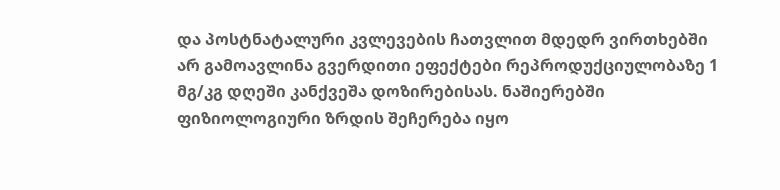და პოსტნატალური კვლევების ჩათვლით მდედრ ვირთხებში არ გამოავლინა გვერდითი ეფექტები რეპროდუქციულობაზე 1 მგ/კგ დღეში კანქვეშა დოზირებისას. ნაშიერებში ფიზიოლოგიური ზრდის შეჩერება იყო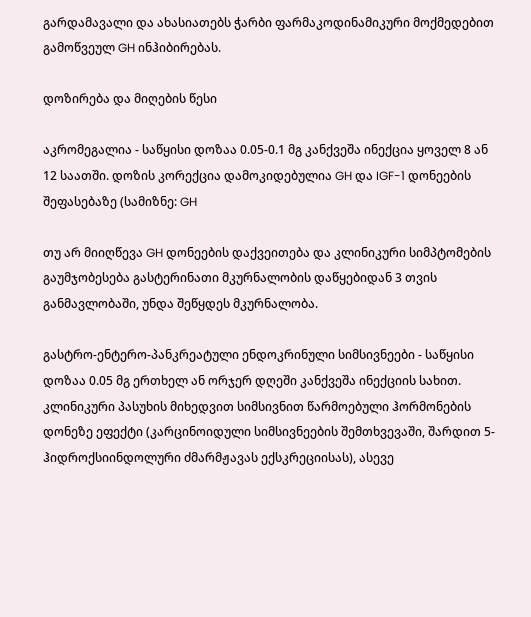გარდამავალი და ახასიათებს ჭარბი ფარმაკოდინამიკური მოქმედებით გამოწვეულ GH ინჰიბირებას.

დოზირება და მიღების წესი

აკრომეგალია - საწყისი დოზაა 0.05-0.1 მგ კანქვეშა ინექცია ყოველ 8 ან 12 საათში. დოზის კორექცია დამოკიდებულია GH და IGF-1 დონეების შეფასებაზე (სამიზნე: GH

თუ არ მიიღწევა GH დონეების დაქვეითება და კლინიკური სიმპტომების გაუმჯობესება გასტერინათი მკურნალობის დაწყებიდან 3 თვის  განმავლობაში, უნდა შეწყდეს მკურნალობა.

გასტრო-ენტერო-პანკრეატული ენდოკრინული სიმსივნეები - საწყისი დოზაა 0.05 მგ ერთხელ ან ორჯერ დღეში კანქვეშა ინექციის სახით. კლინიკური პასუხის მიხედვით სიმსივნით წარმოებული ჰორმონების დონეზე ეფექტი (კარცინოიდული სიმსივნეების შემთხვევაში, შარდით 5-ჰიდროქსიინდოლური ძმარმჟავას ექსკრეციისას), ასევე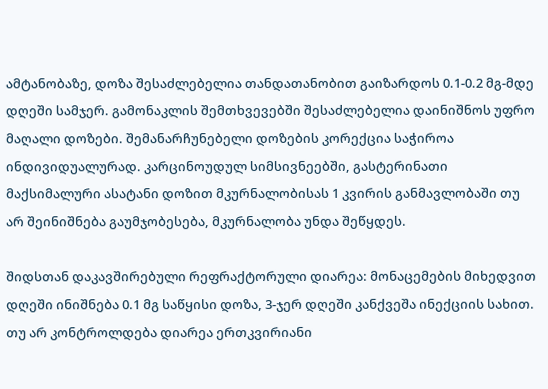ამტანობაზე, დოზა შესაძლებელია თანდათანობით გაიზარდოს 0.1-0.2 მგ-მდე დღეში სამჯერ. გამონაკლის შემთხვევებში შესაძლებელია დაინიშნოს უფრო მაღალი დოზები. შემანარჩუნებელი დოზების კორექცია საჭიროა ინდივიდუალურად. კარცინოუდულ სიმსივნეებში, გასტერინათი მაქსიმალური ასატანი დოზით მკურნალობისას 1 კვირის განმავლობაში თუ არ შეინიშნება გაუმჯობესება, მკურნალობა უნდა შეწყდეს.

შიდსთან დაკავშირებული რეფრაქტორული დიარეა: მონაცემების მიხედვით დღეში ინიშნება 0.1 მგ საწყისი დოზა, 3-ჯერ დღეში კანქვეშა ინექციის სახით. თუ არ კონტროლდება დიარეა ერთკვირიანი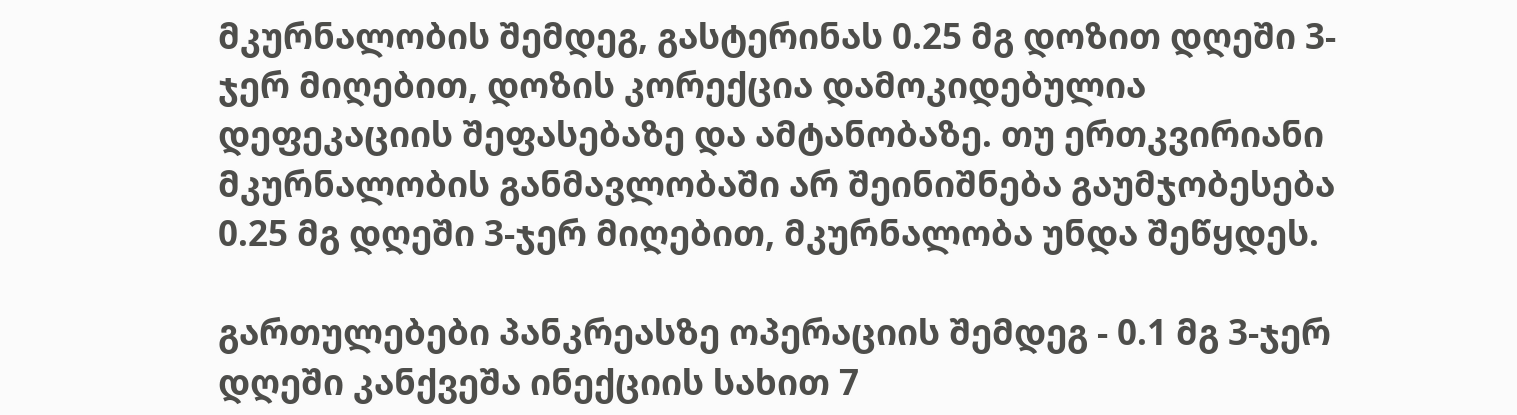მკურნალობის შემდეგ, გასტერინას 0.25 მგ დოზით დღეში 3-ჯერ მიღებით, დოზის კორექცია დამოკიდებულია დეფეკაციის შეფასებაზე და ამტანობაზე. თუ ერთკვირიანი მკურნალობის განმავლობაში არ შეინიშნება გაუმჯობესება 0.25 მგ დღეში 3-ჯერ მიღებით, მკურნალობა უნდა შეწყდეს.

გართულებები პანკრეასზე ოპერაციის შემდეგ - 0.1 მგ 3-ჯერ დღეში კანქვეშა ინექციის სახით 7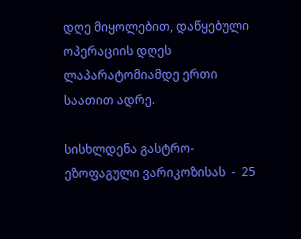დღე მიყოლებით, დაწყებული ოპერაციის დღეს ლაპარატომიამდე ერთი საათით ადრე.

სისხლდენა გასტრო-ეზოფაგული ვარიკოზისას  -  25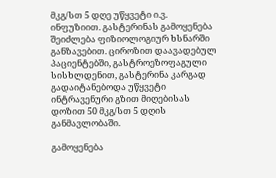მკგ/სთ 5 დღე უწყვეტი ი.ვ. ინფუზიით. გასტერინას გამოყენება შეიძლება ფიზიოლოგიურ ხსნარში განზავებით. ციროზით დაავადებულ პაციენტებში, გასტროეზოფაგული სისხლდენით, გასტერინა კარგად გადაიტანებოდა უწყვეტი ინტრავენური გზით მიღებისას დოზით 50 მკგ/სთ 5 დღის განმავლობაში.

გამოყენება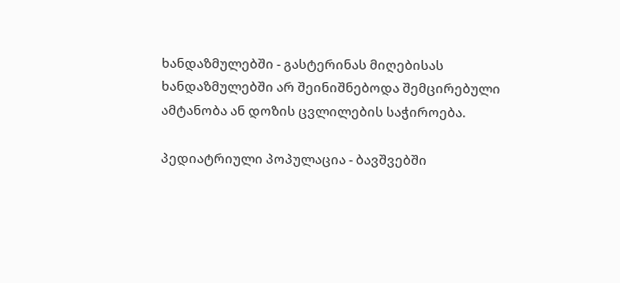ხანდაზმულებში - გასტერინას მიღებისას ხანდაზმულებში არ შეინიშნებოდა შემცირებული ამტანობა ან დოზის ცვლილების საჭიროება.

პედიატრიული პოპულაცია - ბავშვებში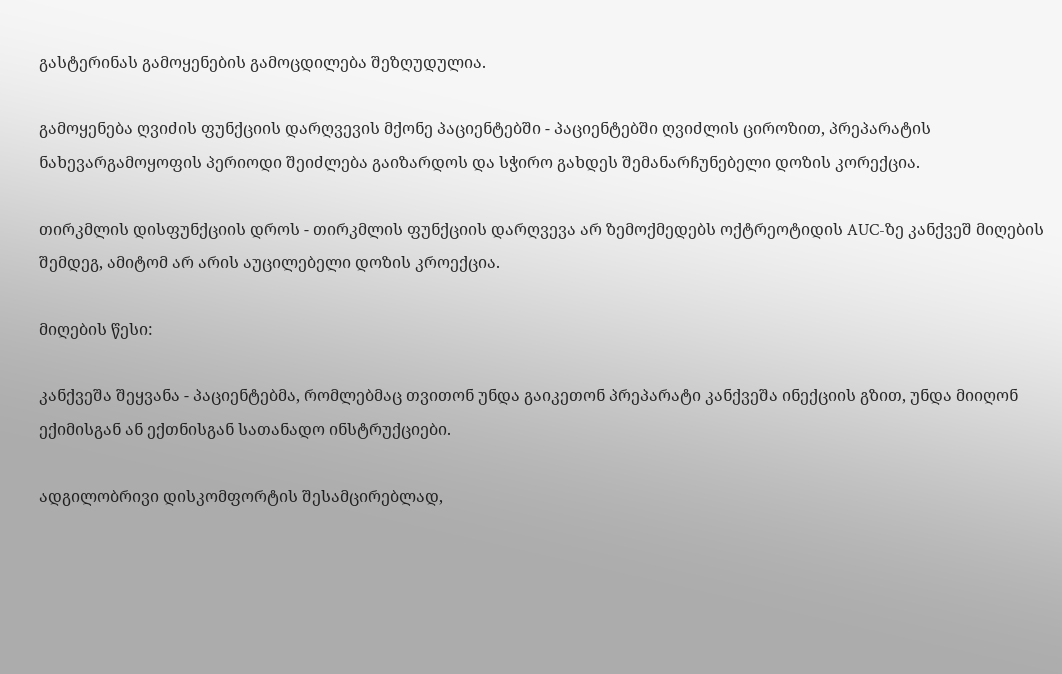გასტერინას გამოყენების გამოცდილება შეზღუდულია.

გამოყენება ღვიძის ფუნქციის დარღვევის მქონე პაციენტებში - პაციენტებში ღვიძლის ციროზით, პრეპარატის ნახევარგამოყოფის პერიოდი შეიძლება გაიზარდოს და სჭირო გახდეს შემანარჩუნებელი დოზის კორექცია.

თირკმლის დისფუნქციის დროს - თირკმლის ფუნქციის დარღვევა არ ზემოქმედებს ოქტრეოტიდის AUC-ზე კანქვეშ მიღების შემდეგ, ამიტომ არ არის აუცილებელი დოზის კროექცია.

მიღების წესი:

კანქვეშა შეყვანა - პაციენტებმა, რომლებმაც თვითონ უნდა გაიკეთონ პრეპარატი კანქვეშა ინექციის გზით, უნდა მიიღონ ექიმისგან ან ექთნისგან სათანადო ინსტრუქციები.

ადგილობრივი დისკომფორტის შესამცირებლად,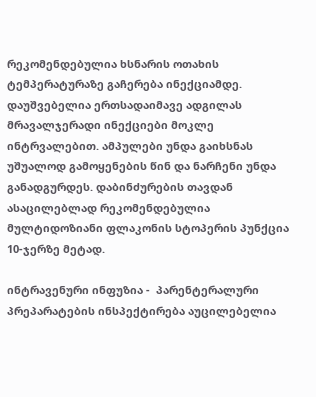რეკომენდებულია ხსნარის ოთახის ტემპერატურაზე გაჩერება ინექციამდე. დაუშვებელია ერთსადაიმავე ადგილას მრავალჯერადი ინექციები მოკლე ინტრვალებით. ამპულები უნდა გაიხსნას უშუალოდ გამოყენების წინ და ნარჩენი უნდა განადგურდეს. დაბინძურების თავდან ასაცილებლად რეკომენდებულია მულტიდოზიანი ფლაკონის სტოპერის პუნქცია 10-ჯერზე მეტად.

ინტრავენური ინფუზია -  პარენტერალური პრეპარატების ინსპექტირება აუცილებელია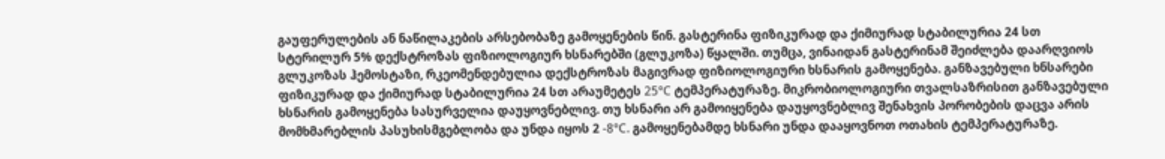გაუფერულების ან ნაწილაკების არსებობაზე გამოყენების წინ. გასტერინა ფიზიკურად და ქიმიურად სტაბილურია 24 სთ სტერილურ 5% დექსტროზას ფიზიოლოგიურ ხსნარებში (გლუკოზა) წყალში. თუმცა, ვინაიდან გასტერინამ შეიძლება დაარღვიოს გლუკოზას ჰემოსტაზი, რკეომენდებულია დექსტროზას მაგივრად ფიზიოლოგიური ხსნარის გამოყენება. განზავებული ხნსარები ფიზიკურად და ქიმიურად სტაბილურია 24 სთ არაუმეტეს 25°C ტემპერატურაზე. მიკრობიოლოგიური თვალსაზრისით განზავებული ხსნარის გამოყენება სასურველია დაუყოვნებლივ. თუ ხსნარი არ გამოიყენება დაუყოვნებლივ შენახვის პორობების დაცვა არის მომხმარებლის პასუხისმგებლობა და უნდა იყოს 2 -8°C. გამოყენებამდე ხსნარი უნდა დააყოვნოთ ოთახის ტემპერატურაზე.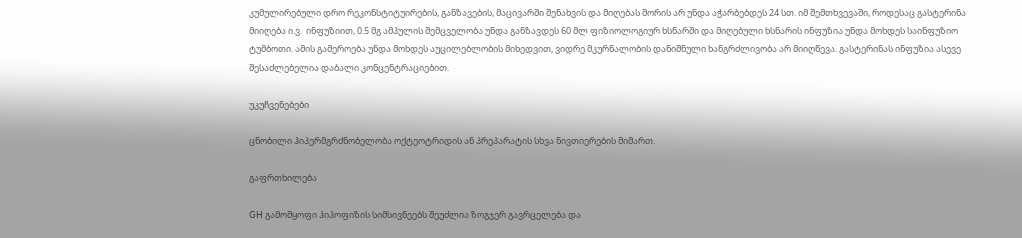კუმულირებული დრო რეკონსტიტუირების, განზავების, მაცივარში შენახვის და მიღებას შორის არ უნდა აჭარბებდეს 24 სთ. იმ შემთხვევაში, როდესაც გასტერინა მიიღება ი.ვ.  ინფუზიით, 0.5 მგ ამპულის შემცველობა უნდა განზავდეს 60 მლ ფიზიოლოგიურ ხსნარში და მიღებული ხსნარის ინფუზია უნდა მოხდეს საინფუზიო ტუმბოთი. ამის გამეროება უნდა მოხდეს აუცილებლობის მიხედვით, ვიდრე მკურნალობის დანიშნული ხანგრძლივობა არ მიიღწევა. გასტერინას ინფუზია ასევე შესაძლებელია დაბალი კონცენტრაციებით.

უკუჩვენებები

ცნობილი ჰიპერმგრძნობელობა ოქტეოტრიდის ან პრეპარატის სხვა ნივთიერების მიმართ.

გაფრთხილება

GH გამომყოფი ჰიპოფიზის სიმსივნეებს შეუძლია ზოგჯერ გავრცელება და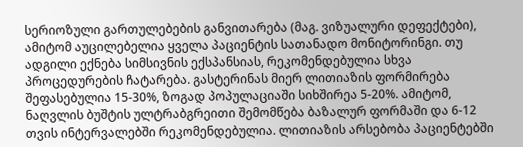სერიოზული გართულებების განვითარება (მაგ. ვიზუალური დეფექტები), ამიტომ აუცილებელია ყველა პაციენტის სათანადო მონიტორინგი. თუ ადგილი ექნება სიმსივნის ექსპანსიას, რეკომენდებულია სხვა პროცედურების ჩატარება. გასტერინას მიერ ლითიაზის ფორმირება შეფასებულია 15-30%, ზოგად პოპულაციაში სიხშირეა 5-20%. ამიტომ, ნაღვლის ბუშტის ულტრაბგრეითი შემომწება ბაზალურ ფორმაში და 6-12 თვის ინტერვალებში რეკომენდებულია. ლითიაზის არსებობა პაციენტებში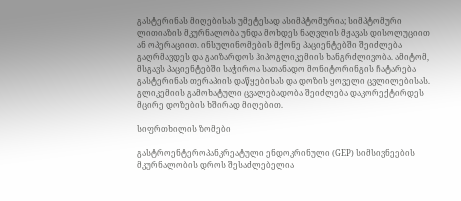გასტერინას მიღებისას უმეტესად ასიმპტომურია; სიმპტომური ლითიაზის მკურნალობა უნდა მოხდეს ნაღვლის მჟავას დისოლუციით ან ოპერაციით. ინსულინომების მქონე პაციენტებში შეიძლება გაღრმავდეს და გაიზარდოს ჰიპოგლიკემიის ხანგრძლივობა. ამიტომ, მსგავს პაციენტებში საჭიროა სათანადო მონიტორინგის ჩატარება გასტერინას თერაპიის დაწყებისას და დოზის ყოველი ცვლილებისას. გლიკემიის გამოხატული ცვალებადობა შეიძლება დაკორექტირდეს მცირე დოზების ხშირად მიღებით.

სიფრთხილის ზომები

გასტროენტეროპანკრეატული ენდოკრინული (GEP) სიმსივნეების მკურნალობის დროს შესაძლებელია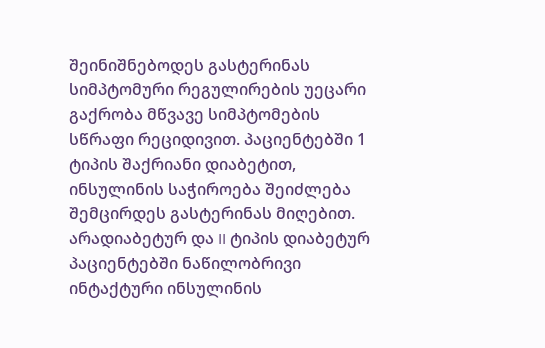შეინიშნებოდეს გასტერინას სიმპტომური რეგულირების უეცარი გაქრობა მწვავე სიმპტომების სწრაფი რეციდივით. პაციენტებში 1 ტიპის შაქრიანი დიაბეტით, ინსულინის საჭიროება შეიძლება შემცირდეს გასტერინას მიღებით. არადიაბეტურ და II ტიპის დიაბეტურ პაციენტებში ნაწილობრივი ინტაქტური ინსულინის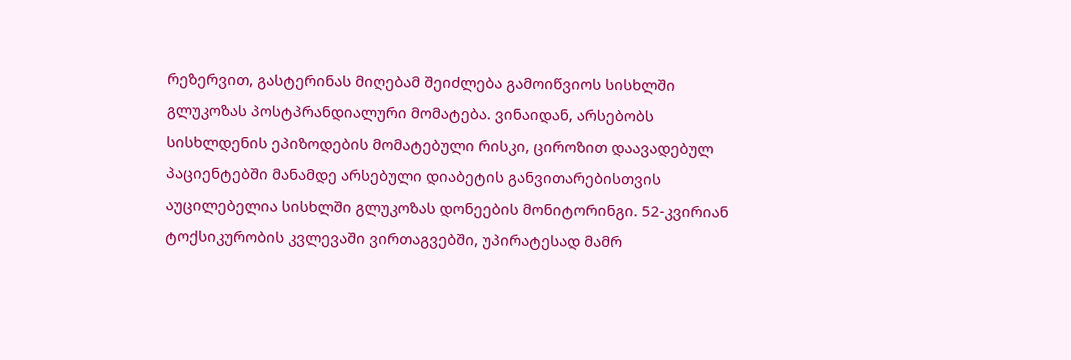რეზერვით, გასტერინას მიღებამ შეიძლება გამოიწვიოს სისხლში გლუკოზას პოსტპრანდიალური მომატება. ვინაიდან, არსებობს სისხლდენის ეპიზოდების მომატებული რისკი, ციროზით დაავადებულ პაციენტებში მანამდე არსებული დიაბეტის განვითარებისთვის  აუცილებელია სისხლში გლუკოზას დონეების მონიტორინგი. 52-კვირიან ტოქსიკურობის კვლევაში ვირთაგვებში, უპირატესად მამრ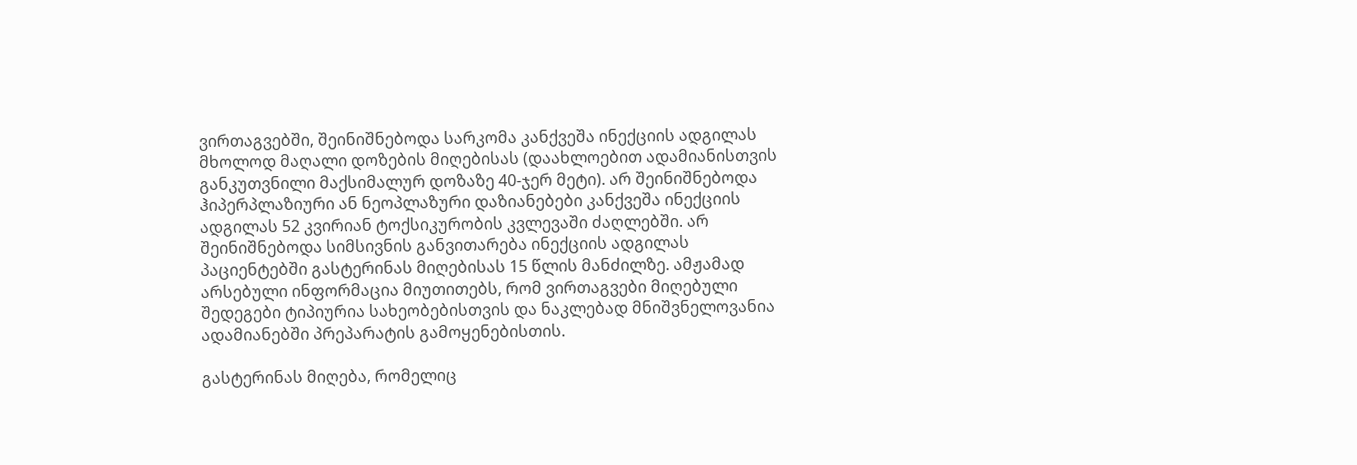ვირთაგვებში, შეინიშნებოდა სარკომა კანქვეშა ინექციის ადგილას მხოლოდ მაღალი დოზების მიღებისას (დაახლოებით ადამიანისთვის განკუთვნილი მაქსიმალურ დოზაზე 40-ჯერ მეტი). არ შეინიშნებოდა ჰიპერპლაზიური ან ნეოპლაზური დაზიანებები კანქვეშა ინექციის ადგილას 52 კვირიან ტოქსიკურობის კვლევაში ძაღლებში. არ შეინიშნებოდა სიმსივნის განვითარება ინექციის ადგილას პაციენტებში გასტერინას მიღებისას 15 წლის მანძილზე. ამჟამად არსებული ინფორმაცია მიუთითებს, რომ ვირთაგვები მიღებული შედეგები ტიპიურია სახეობებისთვის და ნაკლებად მნიშვნელოვანია ადამიანებში პრეპარატის გამოყენებისთის.

გასტერინას მიღება, რომელიც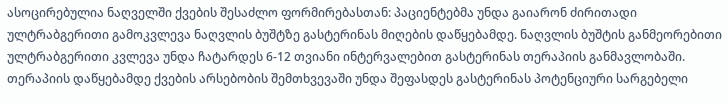ასოცირებულია ნაღველში ქვების შესაძლო ფორმირებასთან: პაციენტებმა უნდა გაიარონ ძირითადი ულტრაბგერითი გამოკვლევა ნაღვლის ბუშტზე გასტერინას მიღების დაწყებამდე. ნაღვლის ბუშტის განმეორებითი ულტრაბგერითი კვლევა უნდა ჩატარდეს 6-12 თვიანი ინტერვალებით გასტერინას თერაპიის განმავლობაში. თერაპიის დაწყებამდე ქვების არსებობის შემთხვევაში უნდა შეფასდეს გასტერინას პოტენციური სარგებელი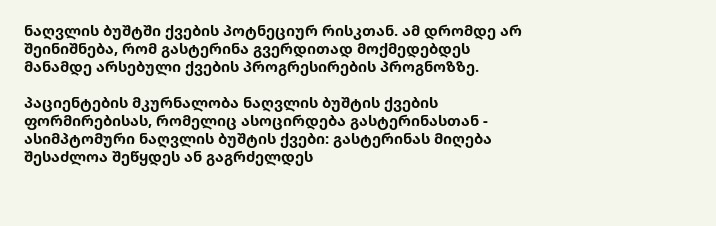ნაღვლის ბუშტში ქვების პოტნეციურ რისკთან. ამ დრომდე არ შეინიშნება, რომ გასტერინა გვერდითად მოქმედებდეს მანამდე არსებული ქვების პროგრესირების პროგნოზზე.

პაციენტების მკურნალობა ნაღვლის ბუშტის ქვების ფორმირებისას, რომელიც ასოცირდება გასტერინასთან - ასიმპტომური ნაღვლის ბუშტის ქვები: გასტერინას მიღება შესაძლოა შეწყდეს ან გაგრძელდეს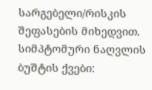სარგებელი/რისკის შეფასების მიხედვით. სიმპტომური ნაღვლის ბუშტის ქვები: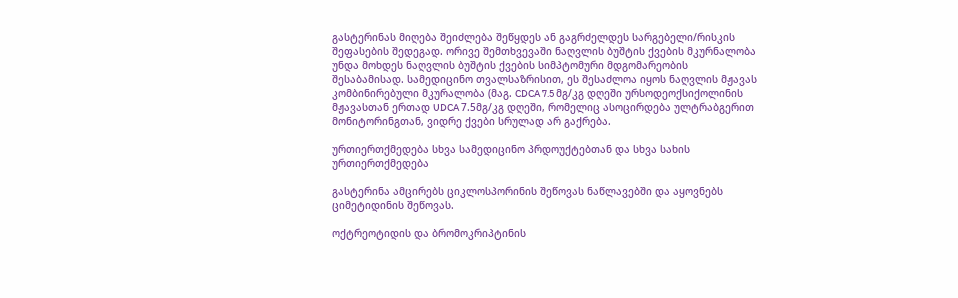გასტერინას მიღება შეიძლება შეწყდეს ან გაგრძელდეს სარგებელი/რისკის შეფასების შედეგად. ორივე შემთხვევაში ნაღვლის ბუშტის ქვების მკურნალობა უნდა მოხდეს ნაღვლის ბუშტის ქვების სიმპტომური მდგომარეობის შესაბამისად. სამედიცინო თვალსაზრისით, ეს შესაძლოა იყოს ნაღვლის მჟავას კომბინირებული მკურალობა (მაგ. CDCA 7.5 მგ/კგ დღეში ურსოდეოქსიქოლინის მჟავასთან ერთად UDCA 7.5მგ/კგ დღეში, რომელიც ასოცირდება ულტრაბგერით მონიტორინგთან, ვიდრე ქვები სრულად არ გაქრება.

ურთიერთქმედება სხვა სამედიცინო პრდოუქტებთან და სხვა სახის ურთიერთქმედება

გასტერინა ამცირებს ციკლოსპორინის შეწოვას ნაწლავებში და აყოვნებს ციმეტიდინის შეწოვას.

ოქტრეოტიდის და ბრომოკრიპტინის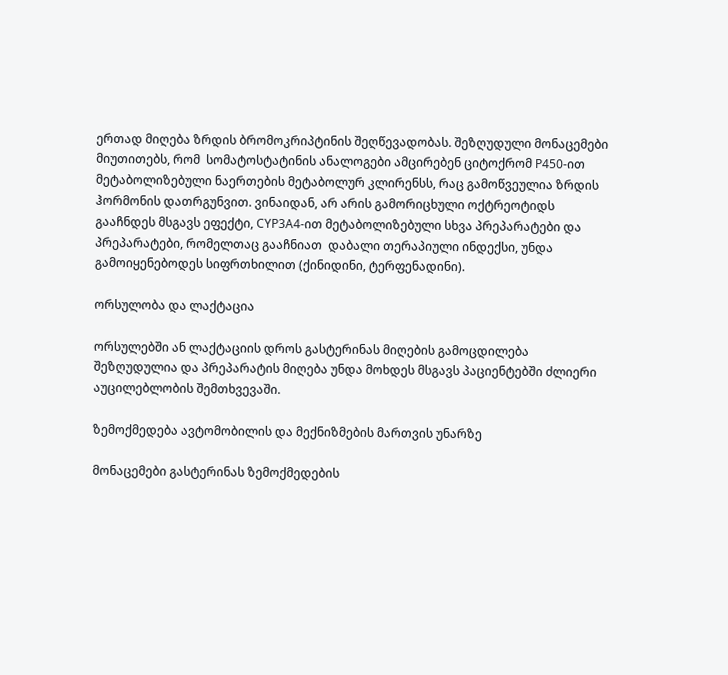ერთად მიღება ზრდის ბრომოკრიპტინის შეღწევადობას. შეზღუდული მონაცემები მიუთითებს, რომ  სომატოსტატინის ანალოგები ამცირებენ ციტოქრომ P450-ით მეტაბოლიზებული ნაერთების მეტაბოლურ კლირენსს, რაც გამოწვეულია ზრდის ჰორმონის დათრგუნვით. ვინაიდან, არ არის გამორიცხული ოქტრეოტიდს გააჩნდეს მსგავს ეფექტი, CYP3A4-ით მეტაბოლიზებული სხვა პრეპარატები და პრეპარატები, რომელთაც გააჩნიათ  დაბალი თერაპიული ინდექსი, უნდა გამოიყენებოდეს სიფრთხილით (ქინიდინი, ტერფენადინი).

ორსულობა და ლაქტაცია

ორსულებში ან ლაქტაციის დროს გასტერინას მიღების გამოცდილება შეზღუდულია და პრეპარატის მიღება უნდა მოხდეს მსგავს პაციენტებში ძლიერი აუცილებლობის შემთხვევაში.

ზემოქმედება ავტომობილის და მექნიზმების მართვის უნარზე

მონაცემები გასტერინას ზემოქმედების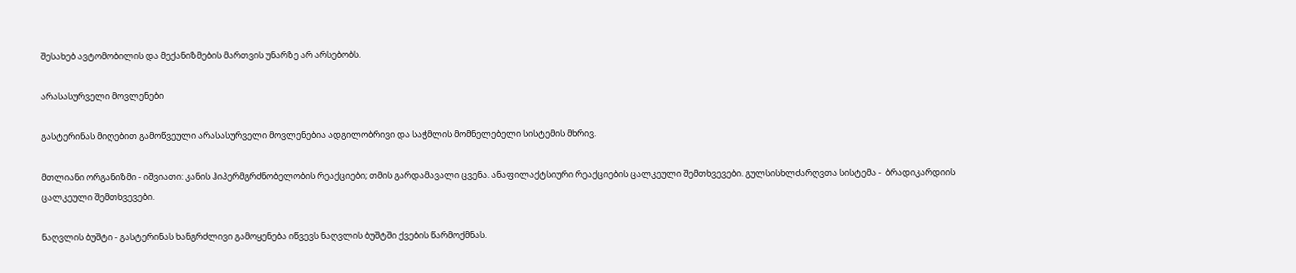შესახებ ავტომობილის და მექანიზმების მართვის უნარზე არ არსებობს.

არასასურველი მოვლენები

გასტერინას მიღებით გამოწვეული არასასურველი მოვლენებია ადგილობრივი და საჭმლის მომნელებელი სისტემის მხრივ.

მთლიანი ორგანიზმი - იშვიათი: კანის ჰიპერმგრძნობელობის რეაქციები; თმის გარდამავალი ცვენა. ანაფილაქტსიური რეაქციების ცალკეული შემთხვევები. გულსისხლძარღვთა სისტემა -  ბრადიკარდიის ცალკეული შემთხვევები.

ნაღვლის ბუშტი - გასტერინას ხანგრძლივი გამოყენება იწვევს ნაღვლის ბუშტში ქვების წარმოქმნას.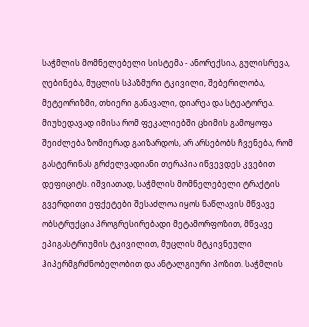საჭმლის მომნელებელი სისტემა - ანორექსია, გულისრევა, ღებინება, მუცლის სპაზმური ტკივილი, შებერილობა, მეტეორიზმი, თხიერი განავალი, დიარეა და სტეატორეა. მიუხედავად იმისა რომ ფეკალიებში ცხიმის გამოყოფა შეიძლება ზომიერად გაიზარდოს, არ არსებობს ჩვენება, რომ გასტერინას გრძელვადიანი თერაპია იწვევდეს კვებით დეფიციტს. იშვიათად, საჭმლის მომნელებელი ტრაქტის გვერდითი ეფქეტები შესაძლოა იყოს ნაწლავის მწვავე ობსტრუქცია პროგრესირებადი მეტამორფოზით, მწვავე ეპიგასტრიუმის ტკივილით, მუცლის მტკივნეული ჰიპერმგრძნობელობით და ანტალგიური პოზით. საჭმლის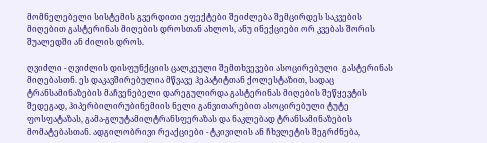მომნელებელი სისტემის გვერდითი ეფექტები შეიძლება შემცირდეს საკვების მიღებით გასტერინას მიღების დროსთან ახლოს, ანუ ინექციები ორ კვებას შორის შუალედში ან ძილის დროს.

ღვიძლი - ღვიძლის დისფუნქციის ცალკეული შემთხვევები ასოცირებული  გასტერინას მიღებასთნ. ეს დაკავშირებულია მწვავე ჰეპატიტთან ქოლესტაზით, სადაც ტრანსამინაზების მაჩვენებელი დარეგულირდა გასტერინას მიღების შეწყევტის შედეგად, ჰიპერბილირუბინემიის ნელი განვითარებით ასოცირებული ტუტე ფოსფატაზას, გამა-გლუტამილტრანსფერაზას და ნაკლებად ტრანსამინაზების მომატებასთან. ადგილობრივი რეაქციები - ტკივილის ან ჩხვლეტის შეგრძნება,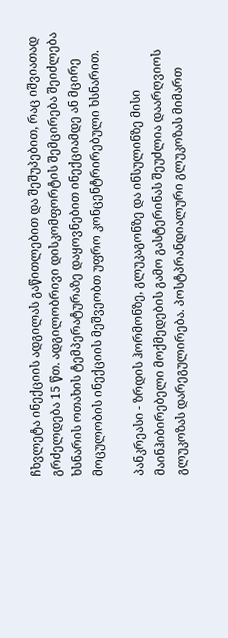ჩხვლეტა ინექციის ადგილას გაწითლებით და შეშუპებით, რაც იშვიათად გრძელდება 15 წთ. ადგილობრივი დისკომფორტის შემცირება შეიძლება ხსნარის ოთახის ტემპერატურაზე დაყოვნებით ინექციამდე ან მცირე მოცულობის ინექციის მეშვეობთ უფრო კონცენტრირებული ხსნარით.

პანკრეასი - ზრდის ჰორმონზე, გლუკაგონზე და ინსულინზე მისი მაინჰიბირებელი მოქმედების გამო გასტერინას შეუძლია დაარღვიოს გლუკოზას დარეგულირება. პოსტპრანდიალური გლუკოზას მიმართ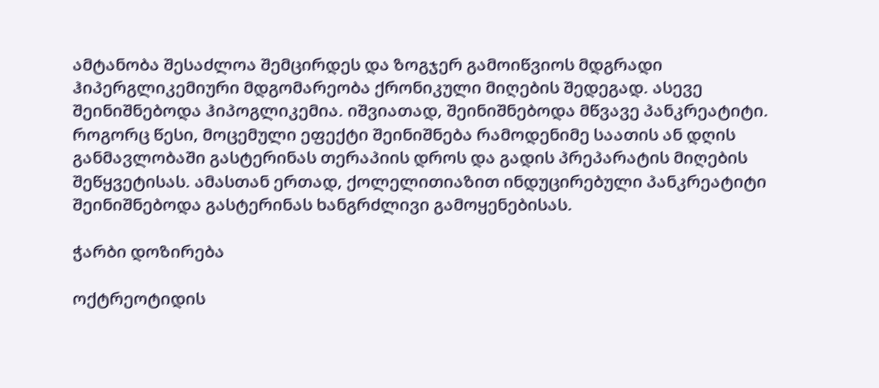ამტანობა შესაძლოა შემცირდეს და ზოგჯერ გამოიწვიოს მდგრადი ჰიპერგლიკემიური მდგომარეობა ქრონიკული მიღების შედეგად. ასევე შეინიშნებოდა ჰიპოგლიკემია. იშვიათად, შეინიშნებოდა მწვავე პანკრეატიტი.  როგორც წესი, მოცემული ეფექტი შეინიშნება რამოდენიმე საათის ან დღის განმავლობაში გასტერინას თერაპიის დროს და გადის პრეპარატის მიღების შეწყვეტისას. ამასთან ერთად, ქოლელითიაზით ინდუცირებული პანკრეატიტი შეინიშნებოდა გასტერინას ხანგრძლივი გამოყენებისას.

ჭარბი დოზირება

ოქტრეოტიდის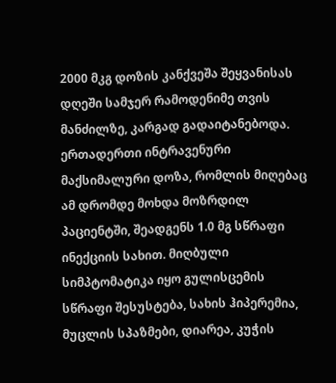2000 მკგ დოზის კანქვეშა შეყვანისას დღეში სამჯერ რამოდენიმე თვის მანძილზე, კარგად გადაიტანებოდა. ერთადერთი ინტრავენური მაქსიმალური დოზა, რომლის მიღებაც ამ დრომდე მოხდა მოზრდილ პაციენტში, შეადგენს 1.0 მგ სწრაფი ინექციის სახით. მიღბული სიმპტომატიკა იყო გულისცემის სწრაფი შესუსტება, სახის ჰიპერემია, მუცლის სპაზმები, დიარეა, კუჭის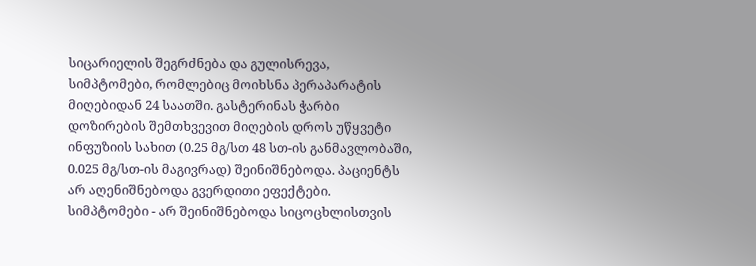სიცარიელის შეგრძნება და გულისრევა, სიმპტომები, რომლებიც მოიხსნა პერაპარატის მიღებიდან 24 საათში. გასტერინას ჭარბი დოზირების შემთხვევით მიღების დროს უწყვეტი ინფუზიის სახით (0.25 მგ/სთ 48 სთ-ის განმავლობაში, 0.025 მგ/სთ-ის მაგივრად) შეინიშნებოდა. პაციენტს არ აღენიშნებოდა გვერდითი ეფექტები. სიმპტომები - არ შეინიშნებოდა სიცოცხლისთვის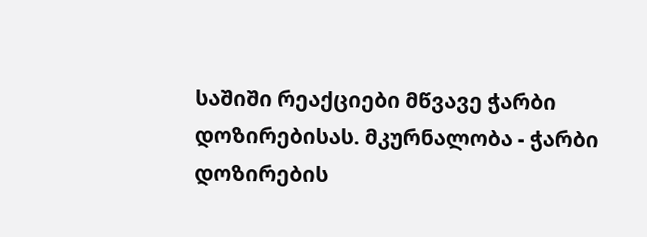საშიში რეაქციები მწვავე ჭარბი დოზირებისას. მკურნალობა - ჭარბი დოზირების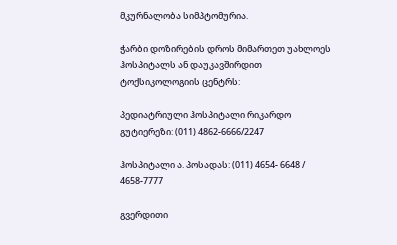მკურნალობა სიმპტომურია.

ჭარბი დოზირების დროს მიმართეთ უახლოეს ჰოსპიტალს ან დაუკავშირდით ტოქსიკოლოგიის ცენტრს:

პედიატრიული ჰოსპიტალი რიკარდო გუტიერეზი: (011) 4862-6666/2247

ჰოსპიტალი ა. პოსადას: (011) 4654- 6648 / 4658-7777

გვერდითი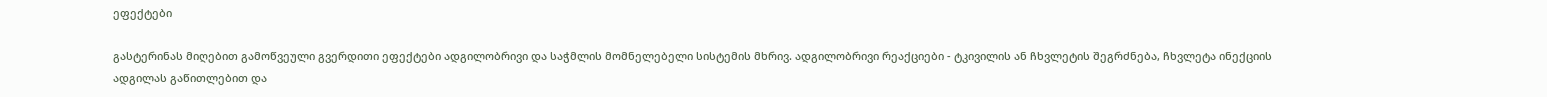ეფექტები

გასტერინას მიღებით გამოწვეული გვერდითი ეფექტები ადგილობრივი და საჭმლის მომნელებელი სისტემის მხრივ. ადგილობრივი რეაქციები - ტკივილის ან ჩხვლეტის შეგრძნება, ჩხვლეტა ინექციის ადგილას გაწითლებით და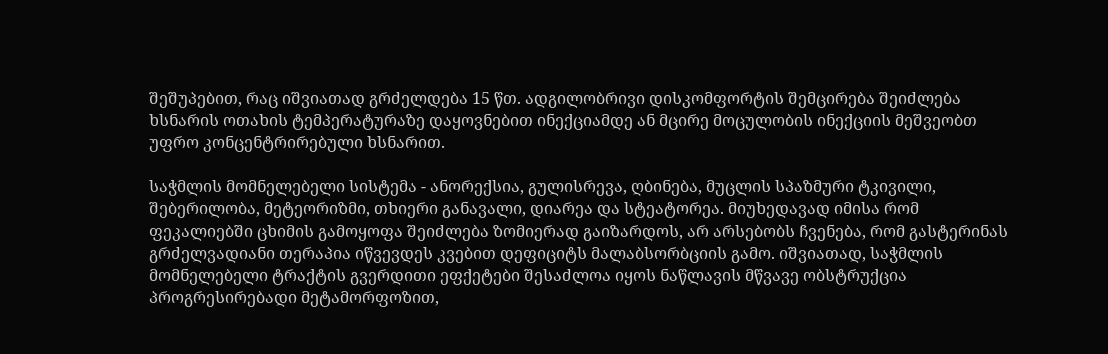შეშუპებით, რაც იშვიათად გრძელდება 15 წთ. ადგილობრივი დისკომფორტის შემცირება შეიძლება ხსნარის ოთახის ტემპერატურაზე დაყოვნებით ინექციამდე ან მცირე მოცულობის ინექციის მეშვეობთ უფრო კონცენტრირებული ხსნარით.

საჭმლის მომნელებელი სისტემა - ანორექსია, გულისრევა, ღბინება, მუცლის სპაზმური ტკივილი, შებერილობა, მეტეორიზმი, თხიერი განავალი, დიარეა და სტეატორეა. მიუხედავად იმისა რომ ფეკალიებში ცხიმის გამოყოფა შეიძლება ზომიერად გაიზარდოს, არ არსებობს ჩვენება, რომ გასტერინას გრძელვადიანი თერაპია იწვევდეს კვებით დეფიციტს მალაბსორბციის გამო. იშვიათად, საჭმლის მომნელებელი ტრაქტის გვერდითი ეფქეტები შესაძლოა იყოს ნაწლავის მწვავე ობსტრუქცია პროგრესირებადი მეტამორფოზით,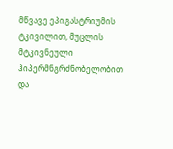მწვავე ეპიგასტრიუმის ტკივილით, მუცლის მტკივნეული ჰიპერმნგრძნობელობით და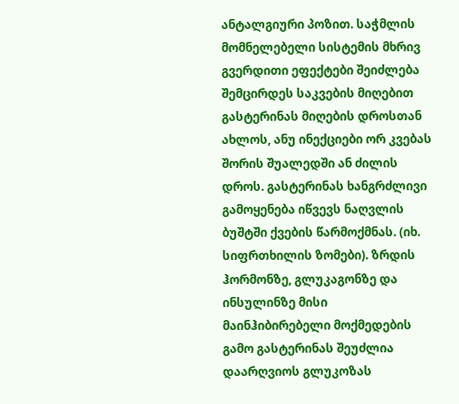ანტალგიური პოზით. საჭმლის მომნელებელი სისტემის მხრივ გვერდითი ეფექტები შეიძლება შემცირდეს საკვების მიღებით გასტერინას მიღების დროსთან ახლოს, ანუ ინექციები ორ კვებას შორის შუალედში ან ძილის დროს. გასტერინას ხანგრძლივი გამოყენება იწვევს ნაღვლის ბუშტში ქვების წარმოქმნას. (იხ. სიფრთხილის ზომები). ზრდის ჰორმონზე, გლუკაგონზე და ინსულინზე მისი მაინჰიბირებელი მოქმედების გამო გასტერინას შეუძლია დაარღვიოს გლუკოზას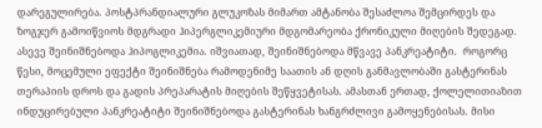დარეგულირება. პოსტპრანდიალური გლუკოზას მიმართ ამტანობა შესაძლოა შემცირდეს და ზოგჯერ გამოიწვიოს მდგრადი ჰიპერგლიკემიური მდგომარეობა ქრონიკული მიღების შედეგად. ასევე შეინიშნებოდა ჰიპოგლიკემია. იშვიათად, შეინიშნებოდა მწვავე პანკრეატიტი.  როგორც წესი, მოცემული ეფექტი შეინიშნება რამოდენიმე საათის ან დღის განმავლობაში გასტერინას თერაპიის დროს და გადის პრეპარატის მიღების შეწყვეტისას. ამასთან ერთად, ქოლელითიაზით ინდუცირებული პანკრეატიტი შეინიშნებოდა გასტერინას ხანგრძლივი გამოყენებისას. მისი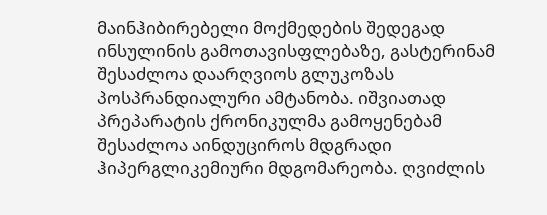მაინჰიბირებელი მოქმედების შედეგად ინსულინის გამოთავისფლებაზე, გასტერინამ შესაძლოა დაარღვიოს გლუკოზას პოსპრანდიალური ამტანობა. იშვიათად პრეპარატის ქრონიკულმა გამოყენებამ შესაძლოა აინდუციროს მდგრადი ჰიპერგლიკემიური მდგომარეობა. ღვიძლის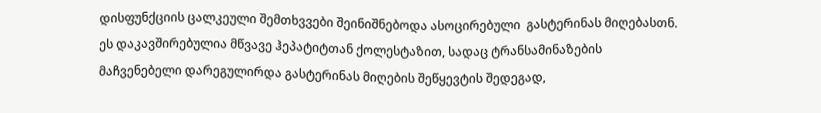დისფუნქციის ცალკეული შემთხვვები შეინიშნებოდა ასოცირებული  გასტერინას მიღებასთნ. ეს დაკავშირებულია მწვავე ჰეპატიტთან ქოლესტაზით, სადაც ტრანსამინაზების მაჩვენებელი დარეგულირდა გასტერინას მიღების შეწყევტის შედეგად,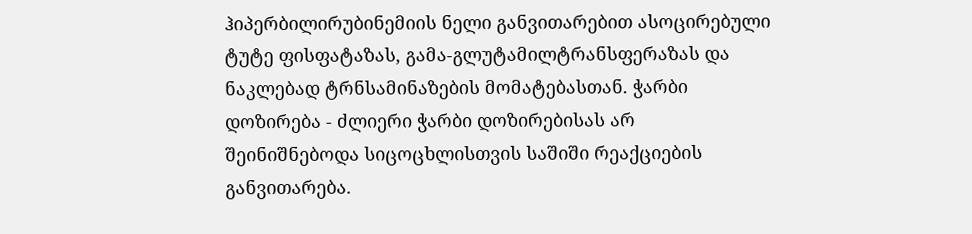ჰიპერბილირუბინემიის ნელი განვითარებით ასოცირებული ტუტე ფისფატაზას, გამა-გლუტამილტრანსფერაზას და ნაკლებად ტრნსამინაზების მომატებასთან. ჭარბი დოზირება - ძლიერი ჭარბი დოზირებისას არ შეინიშნებოდა სიცოცხლისთვის საშიში რეაქციების განვითარება.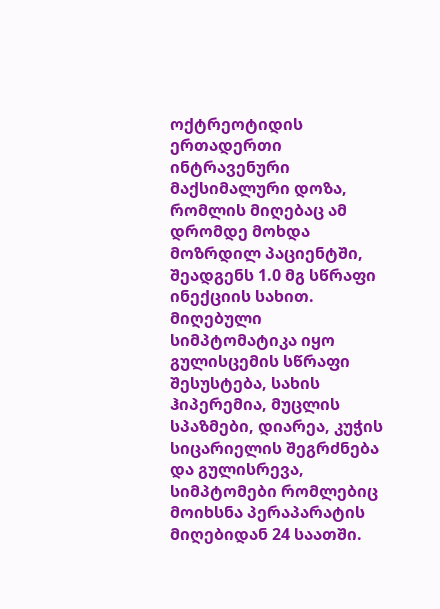ოქტრეოტიდის ერთადერთი ინტრავენური მაქსიმალური დოზა, რომლის მიღებაც ამ დრომდე მოხდა მოზრდილ პაციენტში, შეადგენს 1.0 მგ სწრაფი ინექციის სახით. მიღებული სიმპტომატიკა იყო გულისცემის სწრაფი შესუსტება, სახის ჰიპერემია, მუცლის სპაზმები, დიარეა, კუჭის სიცარიელის შეგრძნება და გულისრევა, სიმპტომები რომლებიც მოიხსნა პერაპარატის მიღებიდან 24 საათში.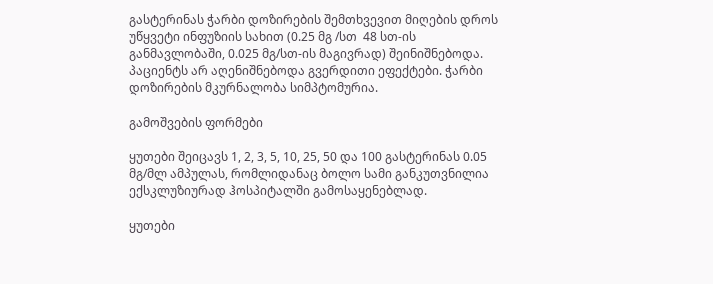გასტერინას ჭარბი დოზირების შემთხვევით მიღების დროს უწყვეტი ინფუზიის სახით (0.25 მგ /სთ  48 სთ-ის განმავლობაში, 0.025 მგ/სთ-ის მაგივრად) შეინიშნებოდა. პაციენტს არ აღენიშნებოდა გვერდითი ეფექტები. ჭარბი დოზირების მკურნალობა სიმპტომურია.

გამოშვების ფორმები

ყუთები შეიცავს 1, 2, 3, 5, 10, 25, 50 და 100 გასტერინას 0.05 მგ/მლ ამპულას, რომლიდანაც ბოლო სამი განკუთვნილია ექსკლუზიურად ჰოსპიტალში გამოსაყენებლად.

ყუთები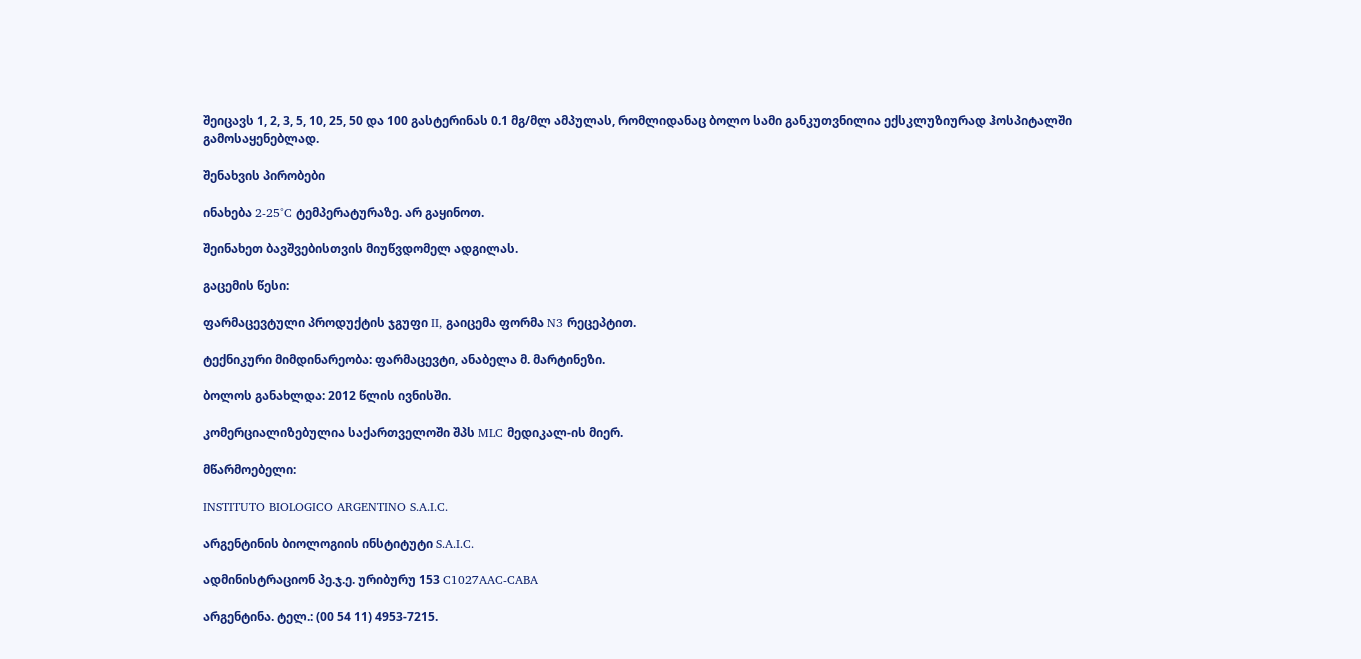შეიცავს 1, 2, 3, 5, 10, 25, 50 და 100 გასტერინას 0.1 მგ/მლ ამპულას, რომლიდანაც ბოლო სამი განკუთვნილია ექსკლუზიურად ჰოსპიტალში გამოსაყენებლად.

შენახვის პირობები

ინახება 2-25°C ტემპერატურაზე. არ გაყინოთ.

შეინახეთ ბავშვებისთვის მიუწვდომელ ადგილას.

გაცემის წესი:

ფარმაცევტული პროდუქტის ჯგუფი II, გაიცემა ფორმა N3 რეცეპტით.

ტექნიკური მიმდინარეობა: ფარმაცევტი, ანაბელა მ. მარტინეზი.

ბოლოს განახლდა: 2012 წლის ივნისში.

კომერციალიზებულია საქართველოში შპს MLC მედიკალ-ის მიერ.

მწარმოებელი:

INSTITUTO BIOLOGICO ARGENTINO S.A.I.C.

არგენტინის ბიოლოგიის ინსტიტუტი S.A.I.C.

ადმინისტრაციონ პე.ჯ.ე. ურიბურუ 153 C1027AAC-CABA

არგენტინა. ტელ.: (00 54 11) 4953-7215.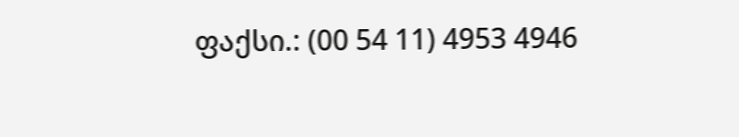ფაქსი.: (00 54 11) 4953 4946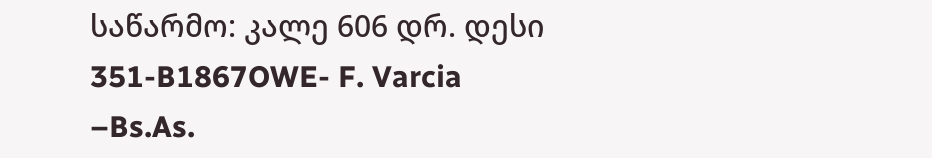საწარმო: კალე 606 დრ. დესი 351-B1867OWE- F. Varcia –Bs.As.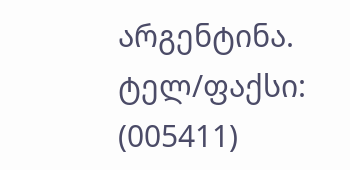არგენტინა. ტელ/ფაქსი: (005411)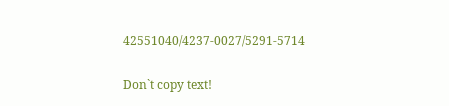42551040/4237-0027/5291-5714

Don`t copy text!